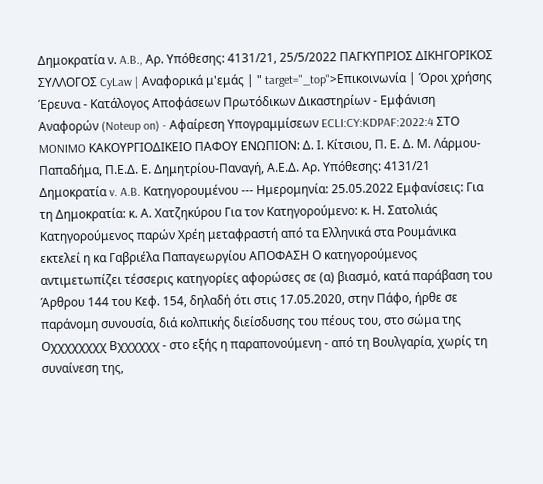Δημοκρατία ν. A.B., Αρ. Υπόθεσης: 4131/21, 25/5/2022 ΠΑΓΚΥΠΡΙΟΣ ΔΙΚΗΓΟΡΙΚΟΣ ΣΥΛΛΟΓΟΣ CyLaw | Αναφορικά μ'εμάς | " target="_top">Επικοινωνία | Όροι χρήσης Έρευνα - Κατάλογος Αποφάσεων Πρωτόδικων Δικαστηρίων - Εμφάνιση Αναφορών (Noteup on) - Αφαίρεση Υπογραμμίσεων ECLI:CY:KDPAF:2022:4 ΣΤΟ MONIMO ΚΑΚΟΥΡΓΙΟΔΙΚΕΙΟ ΠΑΦΟΥ ΕΝΩΠΙΟΝ: Δ. Ι. Κίτσιου, Π. Ε. Δ. Μ. Λάρμου-Παπαδήμα, Π.Ε.Δ. Ε. Δημητρίου-Παναγή, Α.Ε.Δ. Αρ. Υπόθεσης: 4131/21 Δημοκρατία v. A.B. Κατηγορουμένου --- Ημερομηνία: 25.05.2022 Εμφανίσεις: Για τη Δημοκρατία: κ. Α. Χατζηκύρου Για τον Κατηγορούμενο: κ. Η. Σατολιάς Κατηγορούμενος παρών Χρέη μεταφραστή από τα Ελληνικά στα Ρουμάνικα εκτελεί η κα Γαβριέλα Παπαγεωργίου ΑΠΟΦΑΣΗ Ο κατηγορούμενος αντιμετωπίζει τέσσερις κατηγορίες αφορώσες σε (α) βιασμό, κατά παράβαση του Άρθρου 144 του Κεφ. 154, δηλαδή ότι στις 17.05.2020, στην Πάφο, ήρθε σε παράνομη συνουσία, διά κολπικής διείσδυσης του πέους του, στο σώμα της Oχχχχχχχχ Bχχχχχχ - στο εξής η παραπονούμενη - από τη Βουλγαρία, χωρίς τη συναίνεση της,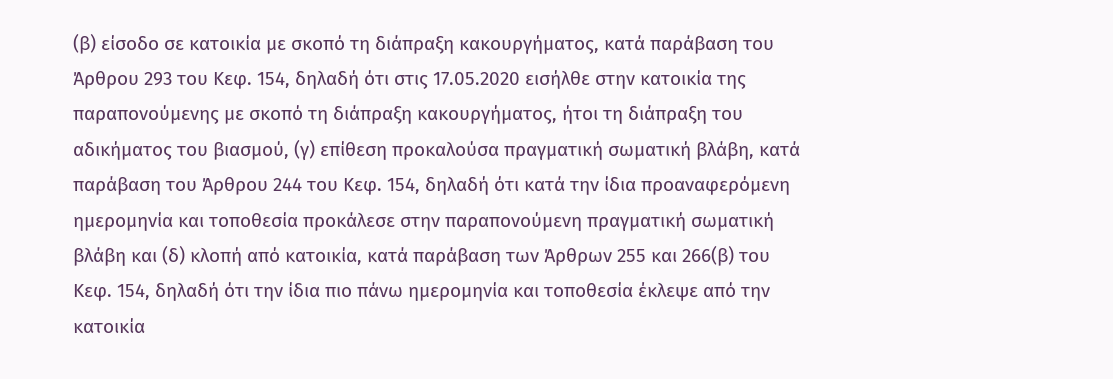(β) είσοδο σε κατοικία με σκοπό τη διάπραξη κακουργήματος, κατά παράβαση του Άρθρου 293 του Κεφ. 154, δηλαδή ότι στις 17.05.2020 εισήλθε στην κατοικία της παραπονούμενης με σκοπό τη διάπραξη κακουργήματος, ήτοι τη διάπραξη του αδικήματος του βιασμού, (γ) επίθεση προκαλούσα πραγματική σωματική βλάβη, κατά παράβαση του Άρθρου 244 του Κεφ. 154, δηλαδή ότι κατά την ίδια προαναφερόμενη ημερομηνία και τοποθεσία προκάλεσε στην παραπονούμενη πραγματική σωματική βλάβη και (δ) κλοπή από κατοικία, κατά παράβαση των Άρθρων 255 και 266(β) του Κεφ. 154, δηλαδή ότι την ίδια πιο πάνω ημερομηνία και τοποθεσία έκλεψε από την κατοικία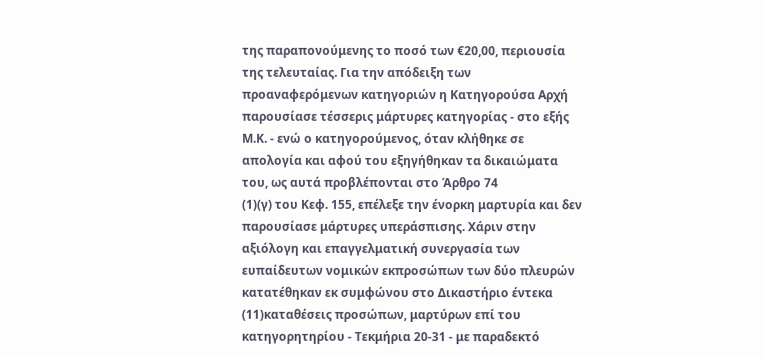της παραπονούμενης το ποσό των €20,00, περιουσία της τελευταίας. Για την απόδειξη των προαναφερόμενων κατηγοριών η Κατηγορούσα Αρχή παρουσίασε τέσσερις μάρτυρες κατηγορίας - στο εξής Μ.Κ. - ενώ ο κατηγορούμενος, όταν κλήθηκε σε απολογία και αφού του εξηγήθηκαν τα δικαιώματα του, ως αυτά προβλέπονται στο Άρθρο 74
(1)(γ) του Κεφ. 155, επέλεξε την ένορκη μαρτυρία και δεν παρουσίασε μάρτυρες υπεράσπισης. Χάριν στην αξιόλογη και επαγγελματική συνεργασία των ευπαίδευτων νομικών εκπροσώπων των δύο πλευρών κατατέθηκαν εκ συμφώνου στο Δικαστήριο έντεκα
(11)καταθέσεις προσώπων, μαρτύρων επί του κατηγορητηρίου - Τεκμήρια 20-31 - με παραδεκτό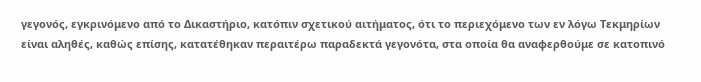γεγονός, εγκρινόμενο από το Δικαστήριο, κατόπιν σχετικού αιτήματος, ότι το περιεχόμενο των εν λόγω Τεκμηρίων είναι αληθές, καθώς επίσης, κατατέθηκαν περαιτέρω παραδεκτά γεγονότα, στα οποία θα αναφερθούμε σε κατοπινό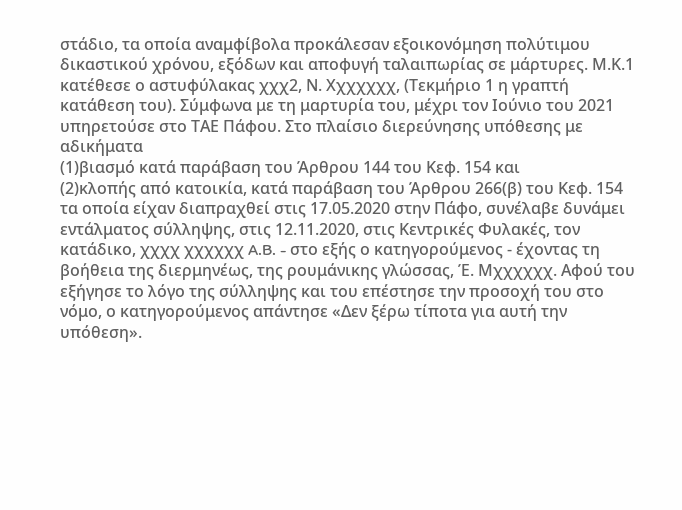στάδιο, τα οποία αναμφίβολα προκάλεσαν εξοικονόμηση πολύτιμου δικαστικού χρόνου, εξόδων και αποφυγή ταλαιπωρίας σε μάρτυρες. Μ.Κ.1 κατέθεσε ο αστυφύλακας χχχ2, Ν. Χχχχχχχ, (Τεκμήριο 1 η γραπτή κατάθεση του). Σύμφωνα με τη μαρτυρία του, μέχρι τον Ιούνιο του 2021 υπηρετούσε στο ΤΑΕ Πάφου. Στο πλαίσιο διερεύνησης υπόθεσης με αδικήματα
(1)βιασμό κατά παράβαση του Άρθρου 144 του Κεφ. 154 και
(2)κλοπής από κατοικία, κατά παράβαση του Άρθρου 266(β) του Κεφ. 154 τα οποία είχαν διαπραχθεί στις 17.05.2020 στην Πάφο, συνέλαβε δυνάμει εντάλματος σύλληψης, στις 12.11.2020, στις Κεντρικές Φυλακές, τον κατάδικο, χχχχ χχχχχχ A.B. - στο εξής ο κατηγορούμενος - έχοντας τη βοήθεια της διερμηνέως, της ρουμάνικης γλώσσας, Έ. Μχχχχχχ. Αφού του εξήγησε το λόγο της σύλληψης και του επέστησε την προσοχή του στο νόμο, ο κατηγορούμενος απάντησε «Δεν ξέρω τίποτα για αυτή την υπόθεση».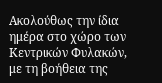Ακολούθως την ίδια ημέρα στο χώρο των Κεντρικών Φυλακών, με τη βοήθεια της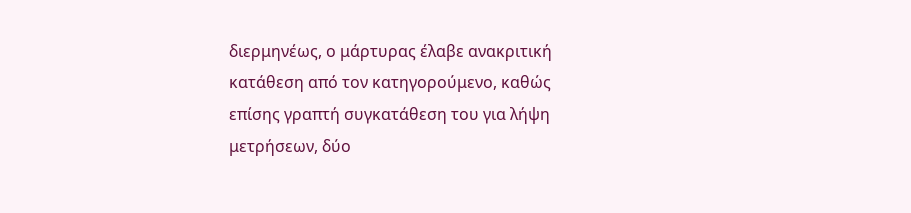διερμηνέως, ο μάρτυρας έλαβε ανακριτική κατάθεση από τον κατηγορούμενο, καθώς επίσης γραπτή συγκατάθεση του για λήψη μετρήσεων, δύο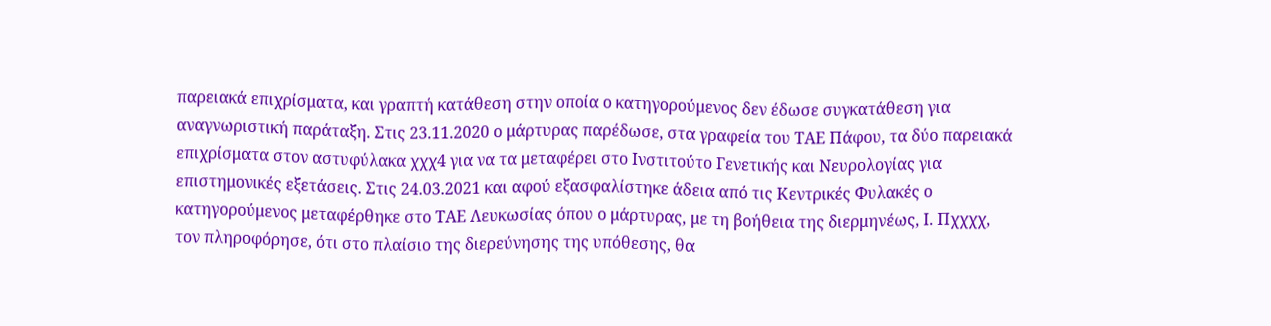παρειακά επιχρίσματα, και γραπτή κατάθεση στην οποία ο κατηγορούμενος δεν έδωσε συγκατάθεση για αναγνωριστική παράταξη. Στις 23.11.2020 ο μάρτυρας παρέδωσε, στα γραφεία του ΤΑΕ Πάφου, τα δύο παρειακά επιχρίσματα στον αστυφύλακα χχχ4 για να τα μεταφέρει στο Ινστιτούτο Γενετικής και Νευρολογίας για επιστημονικές εξετάσεις. Στις 24.03.2021 και αφού εξασφαλίστηκε άδεια από τις Κεντρικές Φυλακές ο κατηγορούμενος μεταφέρθηκε στο ΤΑΕ Λευκωσίας όπου ο μάρτυρας, με τη βοήθεια της διερμηνέως, Ι. Πχχχχ, τον πληροφόρησε, ότι στο πλαίσιο της διερεύνησης της υπόθεσης, θα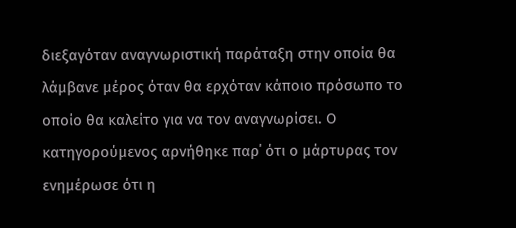διεξαγόταν αναγνωριστική παράταξη στην οποία θα λάμβανε μέρος όταν θα ερχόταν κάποιο πρόσωπο το οποίο θα καλείτο για να τον αναγνωρίσει. Ο κατηγορούμενος αρνήθηκε παρ΄ ότι ο μάρτυρας τον ενημέρωσε ότι η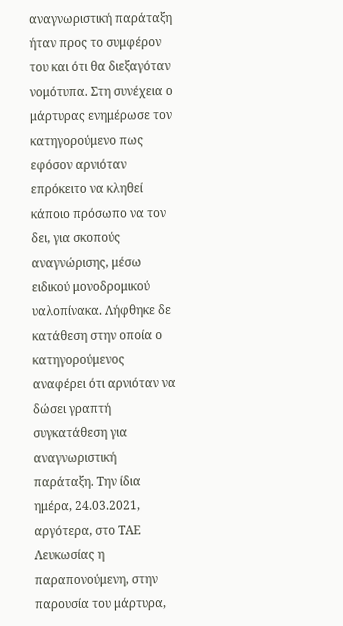αναγνωριστική παράταξη ήταν προς το συμφέρον του και ότι θα διεξαγόταν νομότυπα. Στη συνέχεια ο μάρτυρας ενημέρωσε τον κατηγορούμενο πως εφόσον αρνιόταν επρόκειτο να κληθεί κάποιο πρόσωπο να τον δει, για σκοπούς αναγνώρισης, μέσω ειδικού μονοδρομικού υαλοπίνακα. Λήφθηκε δε κατάθεση στην οποία ο κατηγορούμενος αναφέρει ότι αρνιόταν να δώσει γραπτή συγκατάθεση για αναγνωριστική παράταξη. Την ίδια ημέρα, 24.03.2021, αργότερα, στο ΤΑΕ Λευκωσίας η παραπονούμενη, στην παρουσία του μάρτυρα,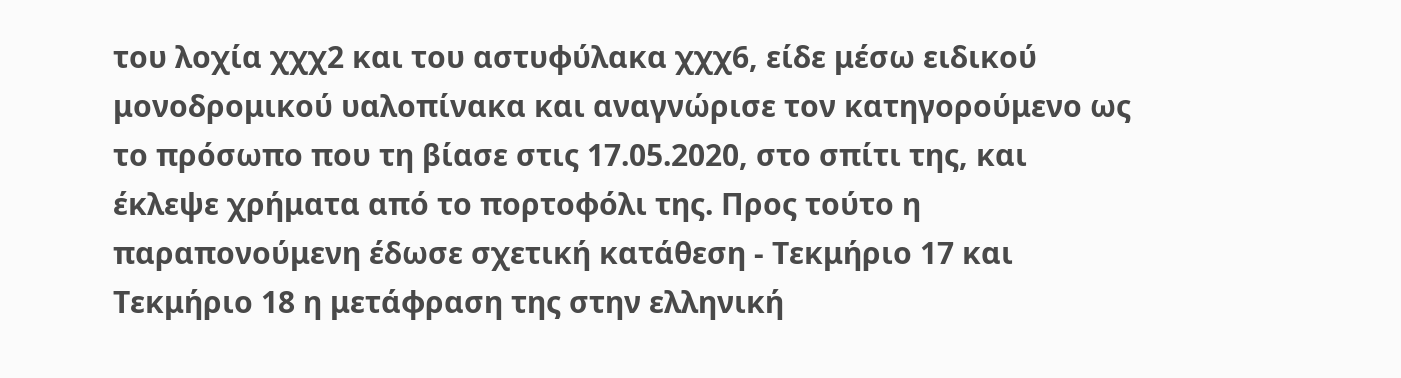του λοχία χχχ2 και του αστυφύλακα χχχ6, είδε μέσω ειδικού μονοδρομικού υαλοπίνακα και αναγνώρισε τον κατηγορούμενο ως το πρόσωπο που τη βίασε στις 17.05.2020, στο σπίτι της, και έκλεψε χρήματα από το πορτοφόλι της. Προς τούτο η παραπονούμενη έδωσε σχετική κατάθεση - Τεκμήριο 17 και Τεκμήριο 18 η μετάφραση της στην ελληνική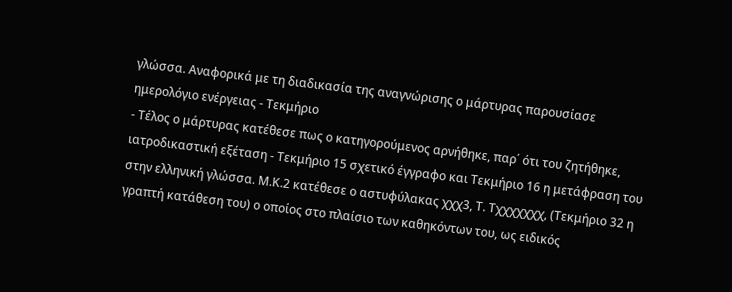γλώσσα. Αναφορικά με τη διαδικασία της αναγνώρισης ο μάρτυρας παρουσίασε ημερολόγιο ενέργειας - Τεκμήριο
- Τέλος ο μάρτυρας κατέθεσε πως ο κατηγορούμενος αρνήθηκε, παρ΄ ότι του ζητήθηκε, ιατροδικαστική εξέταση - Τεκμήριο 15 σχετικό έγγραφο και Τεκμήριο 16 η μετάφραση του στην ελληνική γλώσσα. Μ.Κ.2 κατέθεσε ο αστυφύλακας χχχ3, Τ. Τχχχχχχχ, (Τεκμήριο 32 η γραπτή κατάθεση του) ο οποίος στο πλαίσιο των καθηκόντων του, ως ειδικός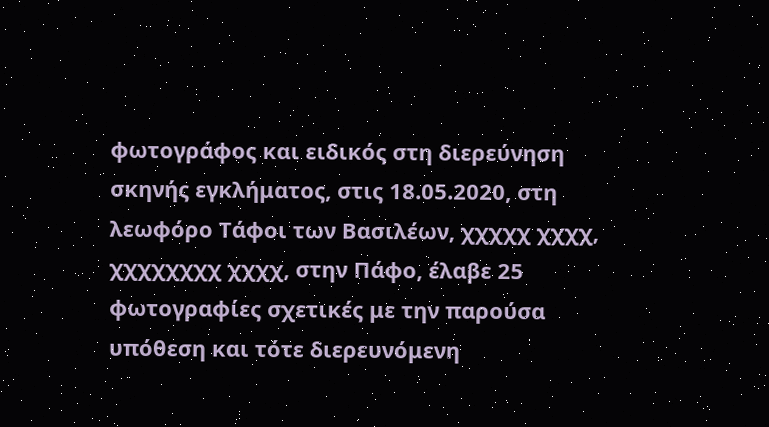φωτογράφος και ειδικός στη διερεύνηση σκηνής εγκλήματος, στις 18.05.2020, στη λεωφόρο Τάφοι των Βασιλέων, χχχχχ χχχχ, χχχχχχχχ χχχχ, στην Πάφο, έλαβε 25 φωτογραφίες σχετικές με την παρούσα υπόθεση και τότε διερευνόμενη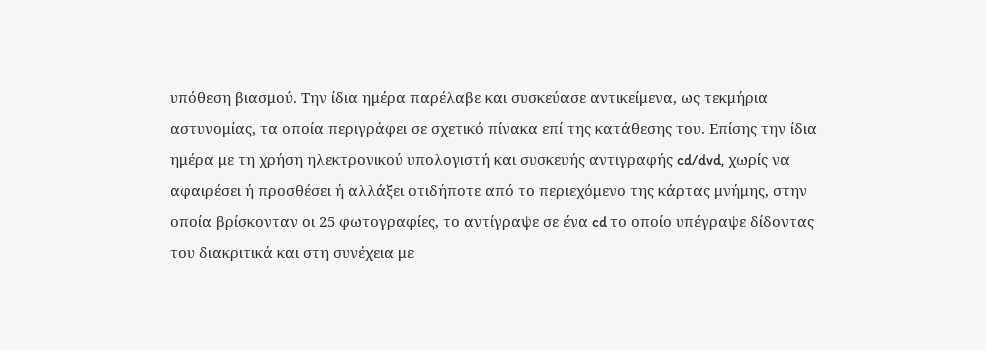υπόθεση βιασμού. Την ίδια ημέρα παρέλαβε και συσκεύασε αντικείμενα, ως τεκμήρια αστυνομίας, τα οποία περιγράφει σε σχετικό πίνακα επί της κατάθεσης του. Επίσης την ίδια ημέρα με τη χρήση ηλεκτρονικού υπολογιστή και συσκευής αντιγραφής cd/dvd, χωρίς να αφαιρέσει ή προσθέσει ή αλλάξει οτιδήποτε από το περιεχόμενο της κάρτας μνήμης, στην οποία βρίσκονταν οι 25 φωτογραφίες, το αντίγραψε σε ένα cd το οποίο υπέγραψε δίδοντας του διακριτικά και στη συνέχεια με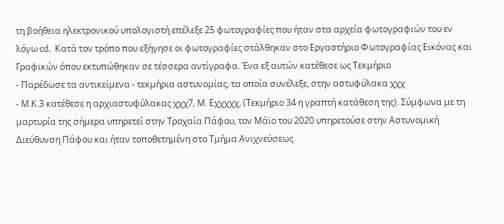τη βοήθεια ηλεκτρονικού υπολογιστή επέλεξε 25 φωτογραφίες που ήταν στα αρχεία φωτογραφιών του εν λόγω cd. Κατά τον τρόπο που εξήγησε οι φωτογραφίες στάλθηκαν στο Εργαστήριο Φωτογραφίας Εικόνας και Γραφικών όπου εκτυπώθηκαν σε τέσσερα αντίγραφα. Ένα εξ αυτών κατέθεσε ως Τεκμήριο
- Παρέδωσε τα αντικείμενα - τεκμήρια αστυνομίας, τα οποία συνέλεξε, στην αστυφύλακα χχχ
- Μ.Κ.3 κατέθεσε η αρχιαστυφύλακας χχχ7, Μ. Εχχχχχ, (Τεκμήριο 34 η γραπτή κατάθεση της). Σύμφωνα με τη μαρτυρία της σήμερα υπηρετεί στην Τροχαία Πάφου, τον Μάϊο του 2020 υπηρετούσε στην Αστυνομική Διεύθυνση Πάφου και ήταν τοποθετημένη στο Τμήμα Ανιχνεύσεως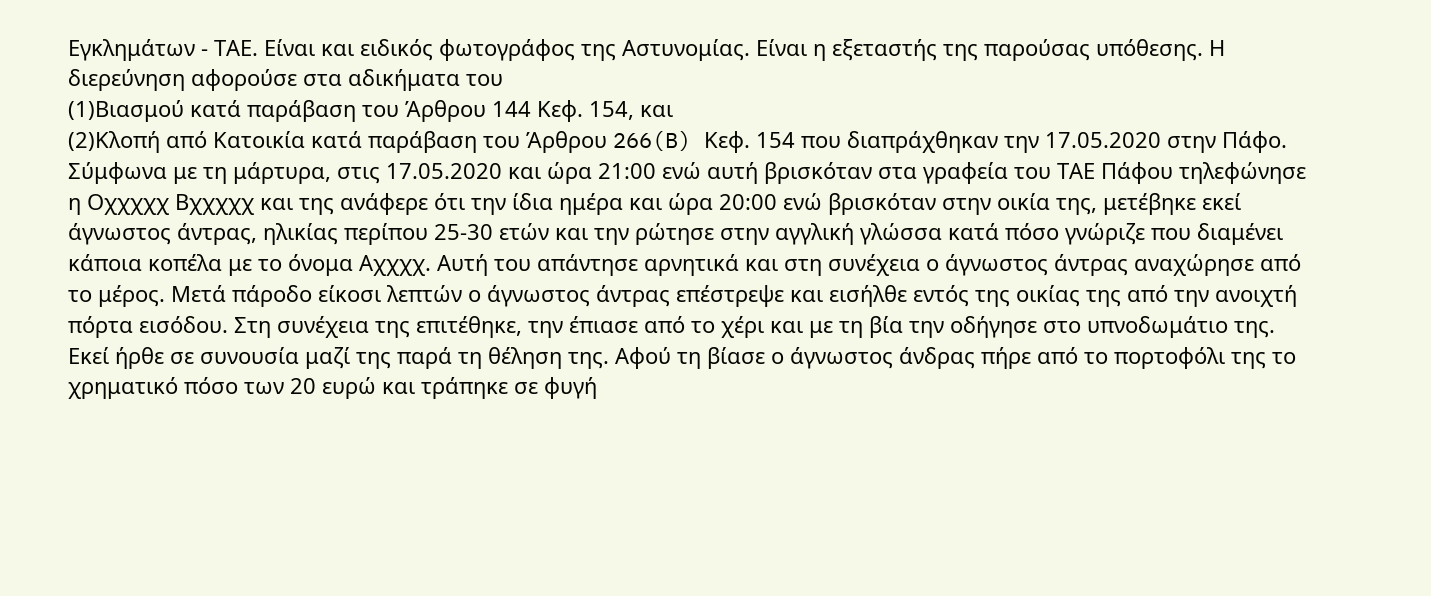Εγκλημάτων - ΤΑΕ. Είναι και ειδικός φωτογράφος της Αστυνομίας. Είναι η εξεταστής της παρούσας υπόθεσης. Η διερεύνηση αφορούσε στα αδικήματα του
(1)Βιασμού κατά παράβαση του Άρθρου 144 Κεφ. 154, και
(2)Κλοπή από Κατοικία κατά παράβαση του Άρθρου 266(B) Κεφ. 154 που διαπράχθηκαν την 17.05.2020 στην Πάφο. Σύμφωνα με τη μάρτυρα, στις 17.05.2020 και ώρα 21:00 ενώ αυτή βρισκόταν στα γραφεία του ΤΑΕ Πάφου τηλεφώνησε η Oχχχχχ Bχχχχχ και της ανάφερε ότι την ίδια ημέρα και ώρα 20:00 ενώ βρισκόταν στην οικία της, μετέβηκε εκεί άγνωστος άντρας, ηλικίας περίπου 25-30 ετών και την ρώτησε στην αγγλική γλώσσα κατά πόσο γνώριζε που διαμένει κάποια κοπέλα με το όνομα Αχχχχ. Αυτή του απάντησε αρνητικά και στη συνέχεια ο άγνωστος άντρας αναχώρησε από το μέρος. Μετά πάροδο είκοσι λεπτών ο άγνωστος άντρας επέστρεψε και εισήλθε εντός της οικίας της από την ανοιχτή πόρτα εισόδου. Στη συνέχεια της επιτέθηκε, την έπιασε από το χέρι και με τη βία την οδήγησε στο υπνοδωμάτιο της. Εκεί ήρθε σε συνουσία μαζί της παρά τη θέληση της. Αφού τη βίασε ο άγνωστος άνδρας πήρε από το πορτοφόλι της το χρηματικό πόσο των 20 ευρώ και τράπηκε σε φυγή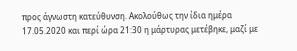προς άγνωστη κατεύθυνση. Ακολούθως την ίδια ημέρα 17.05.2020 και περί ώρα 21:30 η μάρτυρας μετέβηκε, μαζί με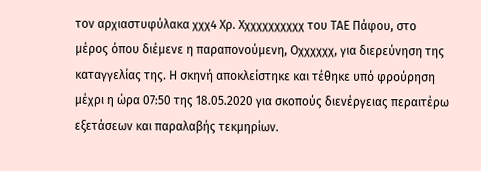τον αρχιαστυφύλακα χχχ4 Χρ. Χχχχχχχχχχχ του ΤΑΕ Πάφου, στο μέρος όπου διέμενε η παραπονούμενη, Oχχχχχχ, για διερεύνηση της καταγγελίας της. Η σκηνή αποκλείστηκε και τέθηκε υπό φρούρηση μέχρι η ώρα 07:50 της 18.05.2020 για σκοπούς διενέργειας περαιτέρω εξετάσεων και παραλαβής τεκμηρίων.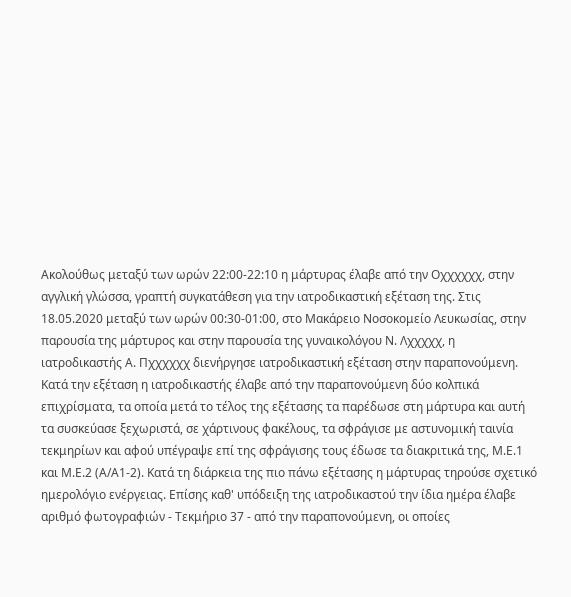Ακολούθως μεταξύ των ωρών 22:00-22:10 η μάρτυρας έλαβε από την Oχχχχχχ, στην αγγλική γλώσσα, γραπτή συγκατάθεση για την ιατροδικαστική εξέταση της. Στις 18.05.2020 μεταξύ των ωρών 00:30-01:00, στο Μακάρειο Νοσοκομείο Λευκωσίας, στην παρουσία της μάρτυρος και στην παρουσία της γυναικολόγου Ν. Λχχχχχ, η ιατροδικαστής Α. Πχχχχχχ διενήργησε ιατροδικαστική εξέταση στην παραπονούμενη. Κατά την εξέταση η ιατροδικαστής έλαβε από την παραπονούμενη δύο κολπικά επιχρίσματα, τα οποία μετά το τέλος της εξέτασης τα παρέδωσε στη μάρτυρα και αυτή τα συσκεύασε ξεχωριστά, σε χάρτινους φακέλους, τα σφράγισε με αστυνομική ταινία τεκμηρίων και αφού υπέγραψε επί της σφράγισης τους έδωσε τα διακριτικά της, Μ.Ε.1 και Μ.Ε.2 (Α/Α1-2). Κατά τη διάρκεια της πιο πάνω εξέτασης η μάρτυρας τηρούσε σχετικό ημερολόγιο ενέργειας. Επίσης καθ' υπόδειξη της ιατροδικαστού την ίδια ημέρα έλαβε αριθμό φωτογραφιών - Τεκμήριο 37 - από την παραπονούμενη, οι οποίες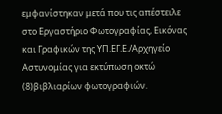εμφανίστηκαν μετά που τις απέστειλε στο Εργαστήριο Φωτογραφίας, Εικόνας και Γραφικών της ΥΠ.ΕΓ.Ε./Αρχηγείο Αστυνομίας για εκτύπωση οκτώ
(8)βιβλιαρίων φωτογραφιών.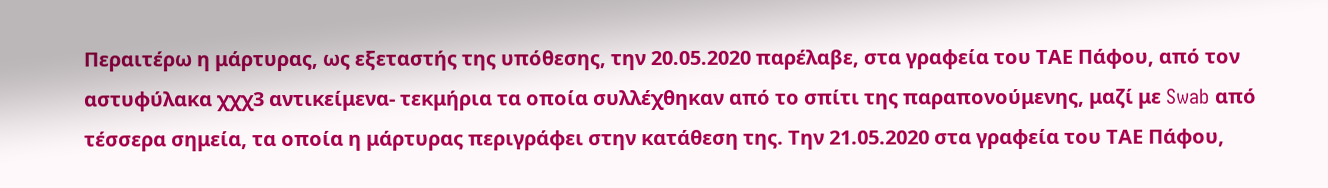Περαιτέρω η μάρτυρας, ως εξεταστής της υπόθεσης, την 20.05.2020 παρέλαβε, στα γραφεία του ΤΑΕ Πάφου, από τον αστυφύλακα χχχ3 αντικείμενα- τεκμήρια τα οποία συλλέχθηκαν από το σπίτι της παραπονούμενης, μαζί με Swab από τέσσερα σημεία, τα οποία η μάρτυρας περιγράφει στην κατάθεση της. Την 21.05.2020 στα γραφεία του ΤΑΕ Πάφου,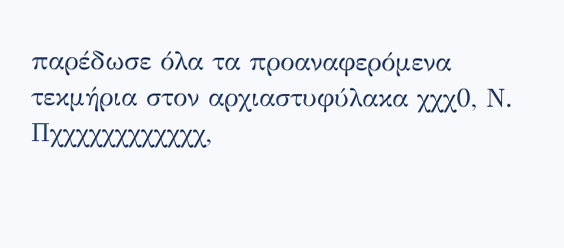παρέδωσε όλα τα προαναφερόμενα τεκμήρια στον αρχιαστυφύλακα χχχ0, Ν. Πχχχχχχχχχχχχ,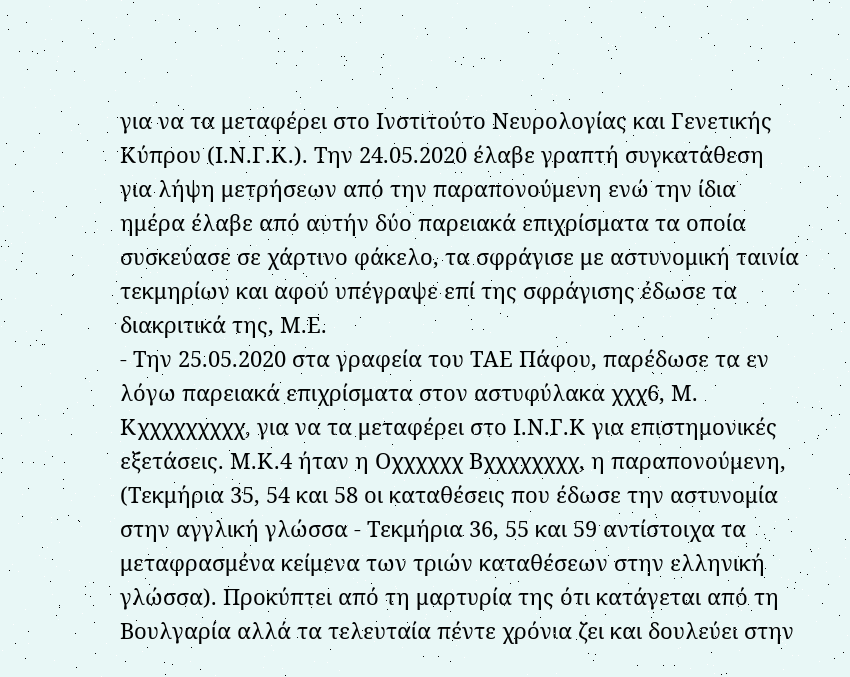για να τα μεταφέρει στο Ινστιτούτο Νευρολογίας και Γενετικής Κύπρου (Ι.Ν.Γ.Κ.). Την 24.05.2020 έλαβε γραπτή συγκατάθεση για λήψη μετρήσεων από την παραπονούμενη ενώ την ίδια ημέρα έλαβε από αυτήν δύο παρειακά επιχρίσματα τα οποία συσκεύασε σε χάρτινο φάκελο, τα σφράγισε με αστυνομική ταινία τεκμηρίων και αφού υπέγραψε επί της σφράγισης έδωσε τα διακριτικά της, Μ.Ε.
- Την 25.05.2020 στα γραφεία του ΤΑΕ Πάφου, παρέδωσε τα εν λόγω παρειακά επιχρίσματα στον αστυφύλακα χχχ6, Μ. Κχχχχχχχχχ, για να τα μεταφέρει στο Ι.Ν.Γ.Κ για επιστημονικές εξετάσεις. Μ.Κ.4 ήταν η Oχχχχχχ Bχχχχχχχχ, η παραπονούμενη, (Τεκμήρια 35, 54 και 58 οι καταθέσεις που έδωσε την αστυνομία στην αγγλική γλώσσα - Τεκμήρια 36, 55 και 59 αντίστοιχα τα μεταφρασμένα κείμενα των τριών καταθέσεων στην ελληνική γλώσσα). Προκύπτει από τη μαρτυρία της ότι κατάγεται από τη Βουλγαρία αλλά τα τελευταία πέντε χρόνια ζει και δουλεύει στην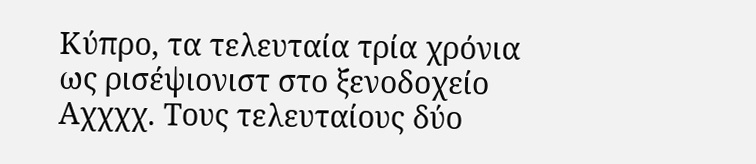Κύπρο, τα τελευταία τρία χρόνια ως ρισέψιονιστ στο ξενοδοχείο Aχχχχ. Τους τελευταίους δύο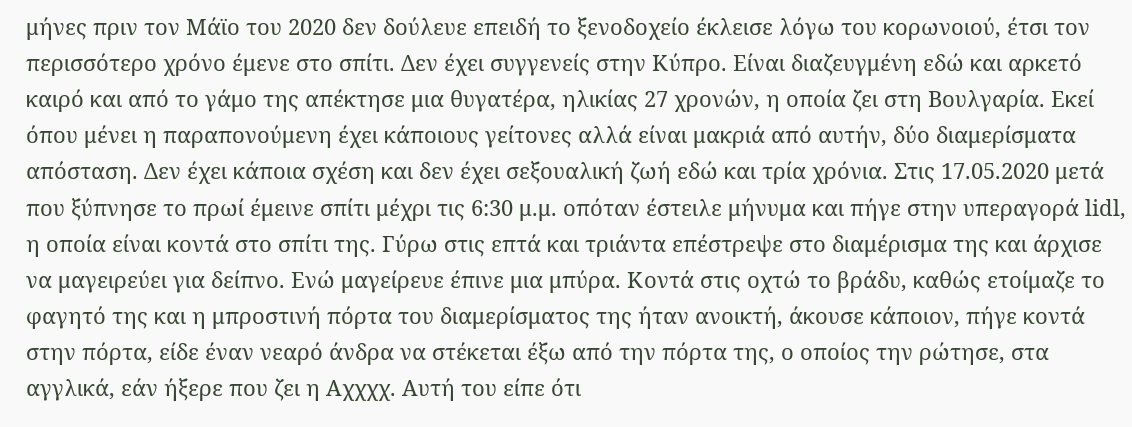μήνες πριν τον Μάϊο του 2020 δεν δούλευε επειδή το ξενοδοχείο έκλεισε λόγω του κορωνοιού, έτσι τον περισσότερο χρόνο έμενε στο σπίτι. Δεν έχει συγγενείς στην Κύπρο. Είναι διαζευγμένη εδώ και αρκετό καιρό και από το γάμο της απέκτησε μια θυγατέρα, ηλικίας 27 χρονών, η οποία ζει στη Βουλγαρία. Εκεί όπου μένει η παραπονούμενη έχει κάποιους γείτονες αλλά είναι μακριά από αυτήν, δύο διαμερίσματα απόσταση. Δεν έχει κάποια σχέση και δεν έχει σεξουαλική ζωή εδώ και τρία χρόνια. Στις 17.05.2020 μετά που ξύπνησε το πρωί έμεινε σπίτι μέχρι τις 6:30 μ.μ. οπόταν έστειλε μήνυμα και πήγε στην υπεραγορά lidl, η οποία είναι κοντά στο σπίτι της. Γύρω στις επτά και τριάντα επέστρεψε στο διαμέρισμα της και άρχισε να μαγειρεύει για δείπνο. Ενώ μαγείρευε έπινε μια μπύρα. Κοντά στις οχτώ το βράδυ, καθώς ετοίμαζε το φαγητό της και η μπροστινή πόρτα του διαμερίσματος της ήταν ανοικτή, άκουσε κάποιον, πήγε κοντά στην πόρτα, είδε έναν νεαρό άνδρα να στέκεται έξω από την πόρτα της, ο οποίος την ρώτησε, στα αγγλικά, εάν ήξερε που ζει η Αχχχχ. Αυτή του είπε ότι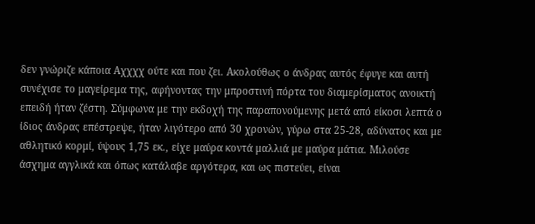δεν γνώριζε κάποια Αχχχχ ούτε και που ζει. Ακολούθως ο άνδρας αυτός έφυγε και αυτή συνέχισε το μαγείρεμα της, αφήνοντας την μπροστινή πόρτα του διαμερίσματος ανοικτή επειδή ήταν ζέστη. Σύμφωνα με την εκδοχή της παραπονούμενης μετά από είκοσι λεπτά ο ίδιος άνδρας επέστρεψε, ήταν λιγότερο από 30 χρονών, γύρω στα 25-28, αδύνατος και με αθλητικό κορμί, ύψους 1,75 εκ., είχε μαύρα κοντά μαλλιά με μαύρα μάτια. Μιλούσε άσχημα αγγλικά και όπως κατάλαβε αργότερα, και ως πιστεύει, είναι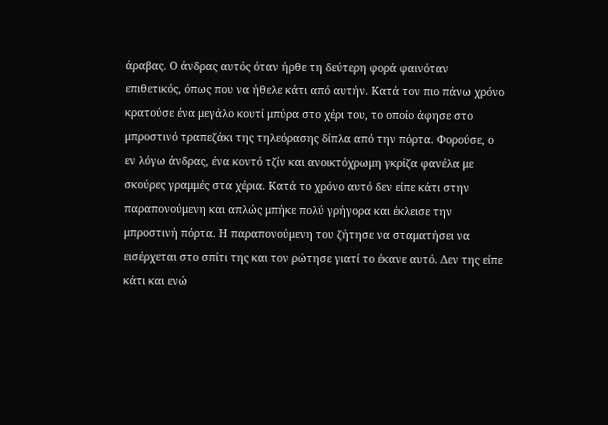άραβας. Ο άνδρας αυτός όταν ήρθε τη δεύτερη φορά φαινόταν επιθετικός, όπως που να ήθελε κάτι από αυτήν. Κατά τον πιο πάνω χρόνο κρατούσε ένα μεγάλο κουτί μπύρα στο χέρι του, το οποίο άφησε στο μπροστινό τραπεζάκι της τηλεόρασης δίπλα από την πόρτα. Φορούσε, ο εν λόγω άνδρας, ένα κοντό τζίν και ανοικτόχρωμη γκρίζα φανέλα με σκούρες γραμμές στα χέρια. Κατά το χρόνο αυτό δεν είπε κάτι στην παραπονούμενη και απλώς μπήκε πολύ γρήγορα και έκλεισε την μπροστινή πόρτα. Η παραπονούμενη του ζήτησε να σταματήσει να εισέρχεται στο σπίτι της και τον ρώτησε γιατί το έκανε αυτό. Δεν της είπε κάτι και ενώ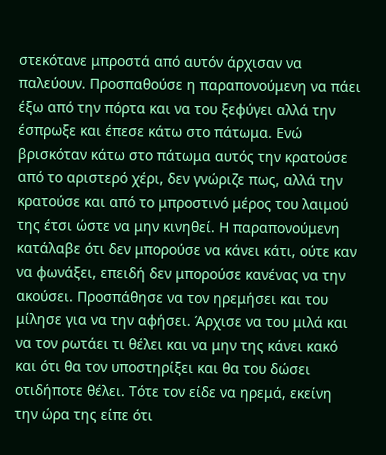στεκότανε μπροστά από αυτόν άρχισαν να παλεύουν. Προσπαθούσε η παραπονούμενη να πάει έξω από την πόρτα και να του ξεφύγει αλλά την έσπρωξε και έπεσε κάτω στο πάτωμα. Ενώ βρισκόταν κάτω στο πάτωμα αυτός την κρατούσε από το αριστερό χέρι, δεν γνώριζε πως, αλλά την κρατούσε και από το μπροστινό μέρος του λαιμού της έτσι ώστε να μην κινηθεί. Η παραπονούμενη κατάλαβε ότι δεν μπορούσε να κάνει κάτι, ούτε καν να φωνάξει, επειδή δεν μπορούσε κανένας να την ακούσει. Προσπάθησε να τον ηρεμήσει και του μίλησε για να την αφήσει. Άρχισε να του μιλά και να τον ρωτάει τι θέλει και να μην της κάνει κακό και ότι θα τον υποστηρίξει και θα του δώσει οτιδήποτε θέλει. Τότε τον είδε να ηρεμά, εκείνη την ώρα της είπε ότι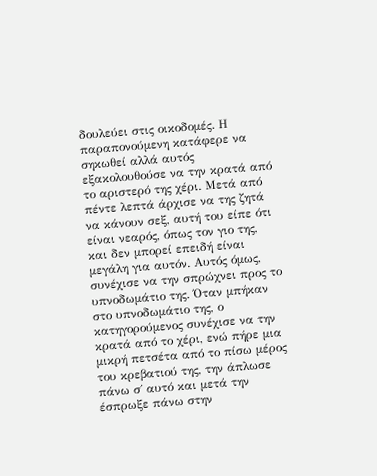δουλεύει στις οικοδομές. Η παραπονούμενη κατάφερε να σηκωθεί αλλά αυτός εξακολουθούσε να την κρατά από το αριστερό της χέρι. Μετά από πέντε λεπτά άρχισε να της ζητά να κάνουν σεξ, αυτή του είπε ότι είναι νεαρός, όπως τον γιο της, και δεν μπορεί επειδή είναι μεγάλη για αυτόν. Αυτός όμως, συνέχισε να την σπρώχνει προς το υπνοδωμάτιο της. Όταν μπήκαν στο υπνοδωμάτιο της, ο κατηγορούμενος συνέχισε να την κρατά από το χέρι, ενώ πήρε μια μικρή πετσέτα από το πίσω μέρος του κρεβατιού της, την άπλωσε πάνω σ΄ αυτό και μετά την έσπρωξε πάνω στην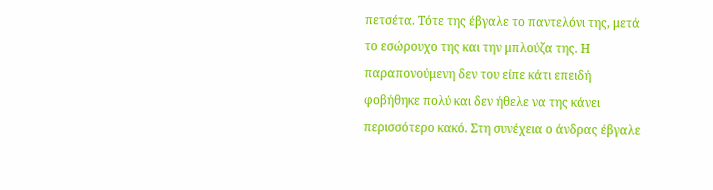πετσέτα. Τότε της έβγαλε το παντελόνι της, μετά το εσώρουχο της και την μπλούζα της. Η παραπονούμενη δεν του είπε κάτι επειδή φοβήθηκε πολύ και δεν ήθελε να της κάνει περισσότερο κακό. Στη συνέχεια ο άνδρας έβγαλε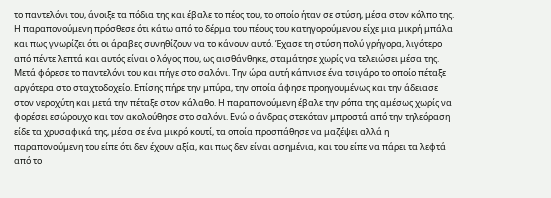το παντελόνι του, άνοιξε τα πόδια της και έβαλε το πέος του, το οποίο ήταν σε στύση, μέσα στον κόλπο της. Η παραπονούμενη πρόσθεσε ότι κάτω από το δέρμα του πέους του κατηγορούμενου είχε μια μικρή μπάλα και πως γνωρίζει ότι οι άραβες συνηθίζουν να το κάνουν αυτό. Έχασε τη στύση πολύ γρήγορα, λιγότερο από πέντε λεπτά και αυτός είναι ο λόγος που, ως αισθάνθηκε, σταμάτησε χωρίς να τελειώσει μέσα της. Μετά φόρεσε το παντελόνι του και πήγε στο σαλόνι. Την ώρα αυτή κάπνισε ένα τσιγάρο το οποίο πέταξε αργότερα στο σταχτοδοχείο. Επίσης πήρε την μπύρα, την οποία άφησε προηγουμένως και την άδειασε στον νεροχύτη και μετά την πέταξε στον κάλαθο. Η παραπονούμενη έβαλε την ρόπα της αμέσως χωρίς να φορέσει εσώρουχο και τον ακολούθησε στο σαλόνι. Ενώ ο άνδρας στεκόταν μπροστά από την τηλεόραση είδε τα χρυσαφικά της, μέσα σε ένα μικρό κουτί, τα οποία προσπάθησε να μαζέψει αλλά η παραπονούμενη του είπε ότι δεν έχουν αξία, και πως δεν είναι ασημένια, και του είπε να πάρει τα λεφτά από το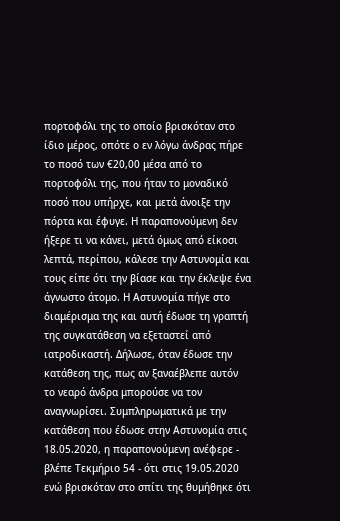πορτοφόλι της το οποίο βρισκόταν στο ίδιο μέρος, οπότε ο εν λόγω άνδρας πήρε το ποσό των €20,00 μέσα από το πορτοφόλι της, που ήταν το μοναδικό ποσό που υπήρχε, και μετά άνοιξε την πόρτα και έφυγε. Η παραπονούμενη δεν ήξερε τι να κάνει, μετά όμως από είκοσι λεπτά, περίπου, κάλεσε την Αστυνομία και τους είπε ότι την βίασε και την έκλεψε ένα άγνωστο άτομο. Η Αστυνομία πήγε στο διαμέρισμα της και αυτή έδωσε τη γραπτή της συγκατάθεση να εξεταστεί από ιατροδικαστή. Δήλωσε, όταν έδωσε την κατάθεση της, πως αν ξαναέβλεπε αυτόν το νεαρό άνδρα μπορούσε να τον αναγνωρίσει. Συμπληρωματικά με την κατάθεση που έδωσε στην Αστυνομία στις 18.05.2020, η παραπονούμενη ανέφερε - βλέπε Τεκμήριο 54 - ότι στις 19.05.2020 ενώ βρισκόταν στο σπίτι της θυμήθηκε ότι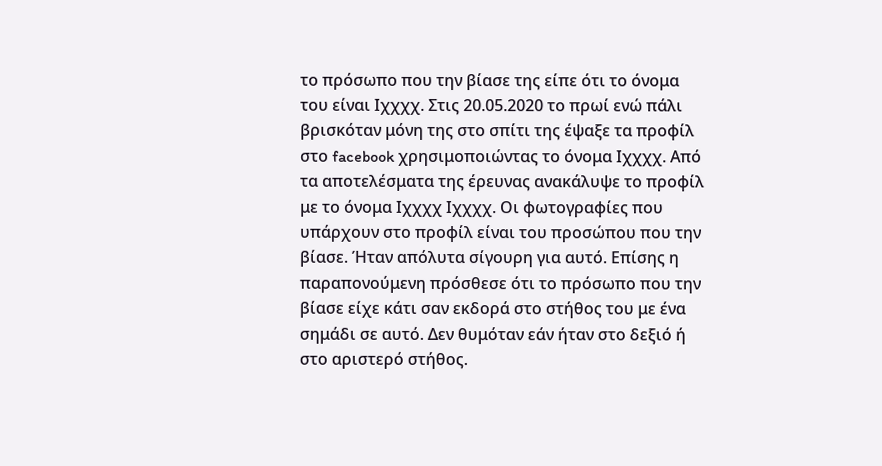το πρόσωπο που την βίασε της είπε ότι το όνομα του είναι Iχχχχ. Στις 20.05.2020 το πρωί ενώ πάλι βρισκόταν μόνη της στο σπίτι της έψαξε τα προφίλ στο facebook χρησιμοποιώντας το όνομα Iχχχχ. Από τα αποτελέσματα της έρευνας ανακάλυψε το προφίλ με το όνομα Iχχχχ Iχχχχ. Οι φωτογραφίες που υπάρχουν στο προφίλ είναι του προσώπου που την βίασε. Ήταν απόλυτα σίγουρη για αυτό. Επίσης η παραπονούμενη πρόσθεσε ότι το πρόσωπο που την βίασε είχε κάτι σαν εκδορά στο στήθος του με ένα σημάδι σε αυτό. Δεν θυμόταν εάν ήταν στο δεξιό ή στο αριστερό στήθος.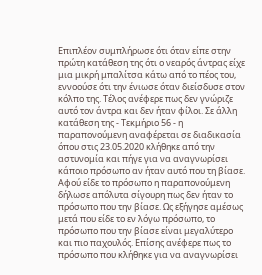Επιπλέον συμπλήρωσε ότι όταν είπε στην πρώτη κατάθεση της ότι ο νεαρός άντρας είχε μια μικρή μπαλίτσα κάτω από το πέος του, εννοούσε ότι την ένιωσε όταν διείσδυσε στον κόλπο της. Τέλος ανέφερε πως δεν γνώριζε αυτό τον άντρα και δεν ήταν φίλοι. Σε άλλη κατάθεση της - Τεκμήριο 56 - η παραπονούμενη αναφέρεται σε διαδικασία όπου στις 23.05.2020 κλήθηκε από την αστυνομία και πήγε για να αναγνωρίσει κάποιο πρόσωπο αν ήταν αυτό που τη βίασε. Αφού είδε το πρόσωπο η παραπονούμενη δήλωσε απόλυτα σίγουρη πως δεν ήταν το πρόσωπο που την βίασε. Ως εξήγησε αμέσως μετά που είδε το εν λόγω πρόσωπο, το πρόσωπο που την βίασε είναι μεγαλύτερο και πιο παχουλός. Επίσης ανέφερε πως το πρόσωπο που κλήθηκε για να αναγνωρίσει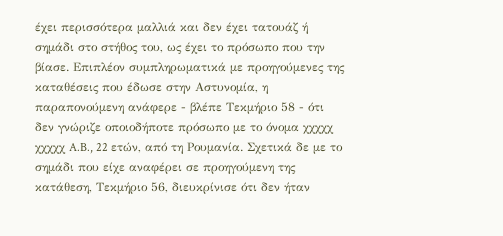έχει περισσότερα μαλλιά και δεν έχει τατουάζ ή σημάδι στο στήθος του, ως έχει το πρόσωπο που την βίασε. Επιπλέον συμπληρωματικά με προηγούμενες της καταθέσεις που έδωσε στην Αστυνομία, η παραπονούμενη ανάφερε - βλέπε Τεκμήριο 58 - ότι δεν γνώριζε οποιοδήποτε πρόσωπο με το όνομα χχχχχ χχχχχ A.B., 22 ετών, από τη Ρουμανία. Σχετικά δε με το σημάδι που είχε αναφέρει σε προηγούμενη της κατάθεση, Τεκμήριο 56, διευκρίνισε ότι δεν ήταν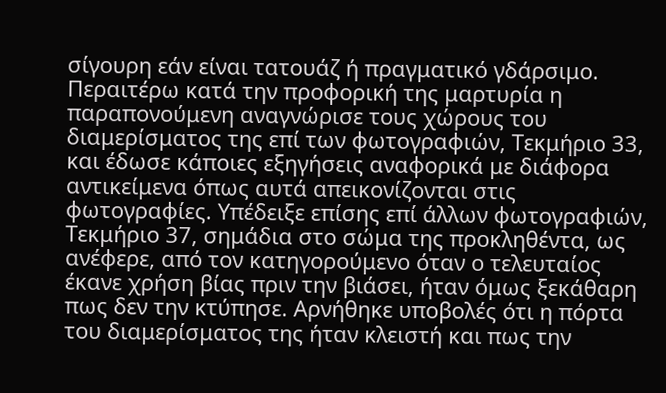σίγουρη εάν είναι τατουάζ ή πραγματικό γδάρσιμο. Περαιτέρω κατά την προφορική της μαρτυρία η παραπονούμενη αναγνώρισε τους χώρους του διαμερίσματος της επί των φωτογραφιών, Τεκμήριο 33, και έδωσε κάποιες εξηγήσεις αναφορικά με διάφορα αντικείμενα όπως αυτά απεικονίζονται στις φωτογραφίες. Υπέδειξε επίσης επί άλλων φωτογραφιών, Τεκμήριο 37, σημάδια στο σώμα της προκληθέντα, ως ανέφερε, από τον κατηγορούμενο όταν ο τελευταίος έκανε χρήση βίας πριν την βιάσει, ήταν όμως ξεκάθαρη πως δεν την κτύπησε. Αρνήθηκε υποβολές ότι η πόρτα του διαμερίσματος της ήταν κλειστή και πως την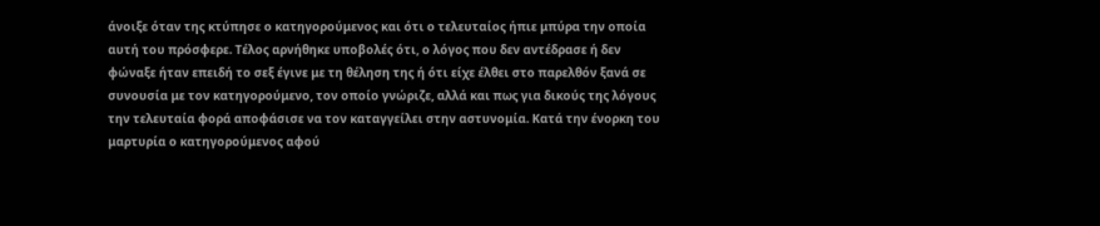άνοιξε όταν της κτύπησε ο κατηγορούμενος και ότι ο τελευταίος ήπιε μπύρα την οποία αυτή του πρόσφερε. Τέλος αρνήθηκε υποβολές ότι, ο λόγος που δεν αντέδρασε ή δεν φώναξε ήταν επειδή το σεξ έγινε με τη θέληση της ή ότι είχε έλθει στο παρελθόν ξανά σε συνουσία με τον κατηγορούμενο, τον οποίο γνώριζε, αλλά και πως για δικούς της λόγους την τελευταία φορά αποφάσισε να τον καταγγείλει στην αστυνομία. Κατά την ένορκη του μαρτυρία ο κατηγορούμενος αφού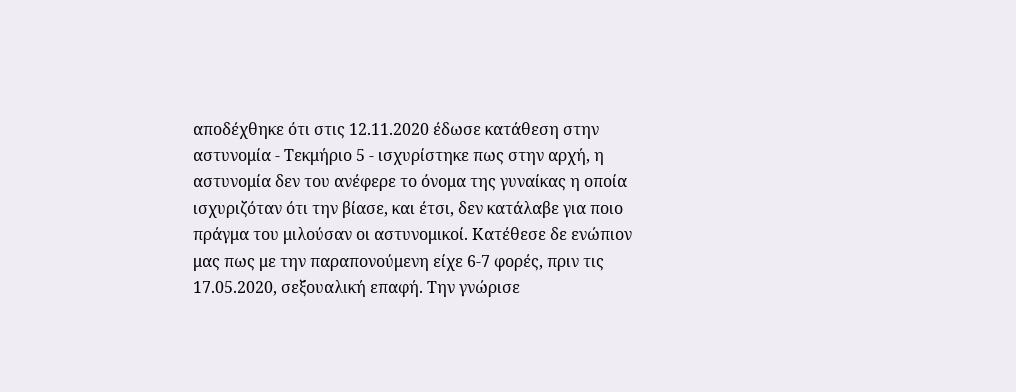αποδέχθηκε ότι στις 12.11.2020 έδωσε κατάθεση στην αστυνομία - Τεκμήριο 5 - ισχυρίστηκε πως στην αρχή, η αστυνομία δεν του ανέφερε το όνομα της γυναίκας η οποία ισχυριζόταν ότι την βίασε, και έτσι, δεν κατάλαβε για ποιο πράγμα του μιλούσαν οι αστυνομικοί. Κατέθεσε δε ενώπιον μας πως με την παραπονούμενη είχε 6-7 φορές, πριν τις 17.05.2020, σεξουαλική επαφή. Την γνώρισε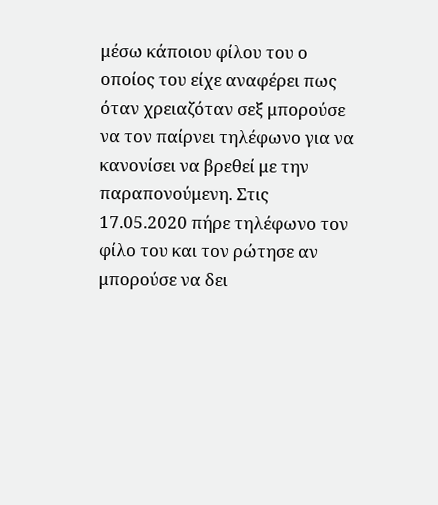μέσω κάποιου φίλου του ο οποίος του είχε αναφέρει πως όταν χρειαζόταν σεξ μπορούσε να τον παίρνει τηλέφωνο για να κανονίσει να βρεθεί με την παραπονούμενη. Στις 17.05.2020 πήρε τηλέφωνο τον φίλο του και τον ρώτησε αν μπορούσε να δει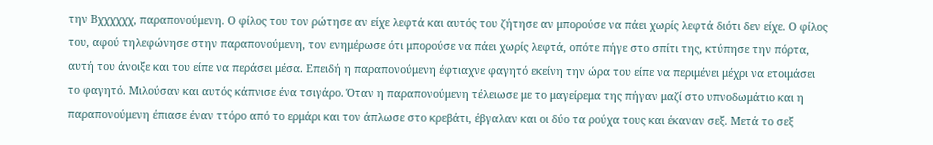την Bχχχχχχ, παραπονούμενη. Ο φίλος του τον ρώτησε αν είχε λεφτά και αυτός του ζήτησε αν μπορούσε να πάει χωρίς λεφτά διότι δεν είχε. Ο φίλος του, αφού τηλεφώνησε στην παραπονούμενη, τον ενημέρωσε ότι μπορούσε να πάει χωρίς λεφτά, οπότε πήγε στο σπίτι της, κτύπησε την πόρτα, αυτή του άνοιξε και του είπε να περάσει μέσα. Επειδή η παραπονούμενη έφτιαχνε φαγητό εκείνη την ώρα του είπε να περιμένει μέχρι να ετοιμάσει το φαγητό. Μιλούσαν και αυτός κάπνισε ένα τσιγάρο. Όταν η παραπονούμενη τέλειωσε με το μαγείρεμα της πήγαν μαζί στο υπνοδωμάτιο και η παραπονούμενη έπιασε έναν ττόρο από το ερμάρι και τον άπλωσε στο κρεβάτι, έβγαλαν και οι δύο τα ρούχα τους και έκαναν σεξ. Μετά το σεξ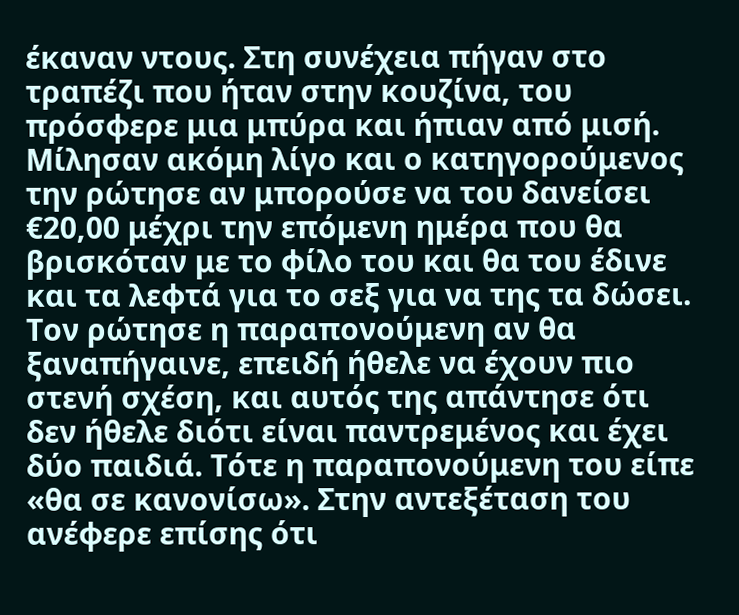έκαναν ντους. Στη συνέχεια πήγαν στο τραπέζι που ήταν στην κουζίνα, του πρόσφερε μια μπύρα και ήπιαν από μισή. Μίλησαν ακόμη λίγο και ο κατηγορούμενος την ρώτησε αν μπορούσε να του δανείσει €20,00 μέχρι την επόμενη ημέρα που θα βρισκόταν με το φίλο του και θα του έδινε και τα λεφτά για το σεξ για να της τα δώσει. Τον ρώτησε η παραπονούμενη αν θα ξαναπήγαινε, επειδή ήθελε να έχουν πιο στενή σχέση, και αυτός της απάντησε ότι δεν ήθελε διότι είναι παντρεμένος και έχει δύο παιδιά. Τότε η παραπονούμενη του είπε «θα σε κανονίσω». Στην αντεξέταση του ανέφερε επίσης ότι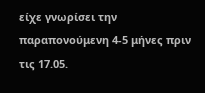είχε γνωρίσει την παραπονούμενη 4-5 μήνες πριν τις 17.05.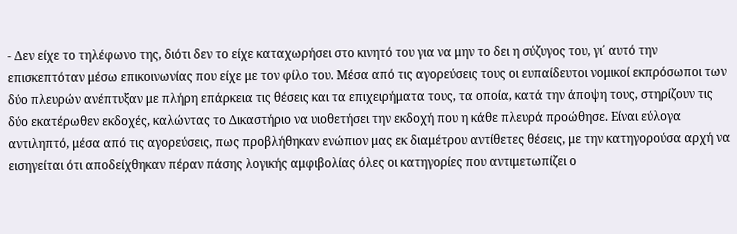- Δεν είχε το τηλέφωνο της, διότι δεν το είχε καταχωρήσει στο κινητό του για να μην το δει η σύζυγος του, γι΄ αυτό την επισκεπτόταν μέσω επικοινωνίας που είχε με τον φίλο του. Μέσα από τις αγορεύσεις τους οι ευπαίδευτοι νομικοί εκπρόσωποι των δύο πλευρών ανέπτυξαν με πλήρη επάρκεια τις θέσεις και τα επιχειρήματα τους, τα οποία, κατά την άποψη τους, στηρίζουν τις δύο εκατέρωθεν εκδοχές, καλώντας το Δικαστήριο να υιοθετήσει την εκδοχή που η κάθε πλευρά προώθησε. Είναι εύλογα αντιληπτό, μέσα από τις αγορεύσεις, πως προβλήθηκαν ενώπιον μας εκ διαμέτρου αντίθετες θέσεις, με την κατηγορούσα αρχή να εισηγείται ότι αποδείχθηκαν πέραν πάσης λογικής αμφιβολίας όλες οι κατηγορίες που αντιμετωπίζει ο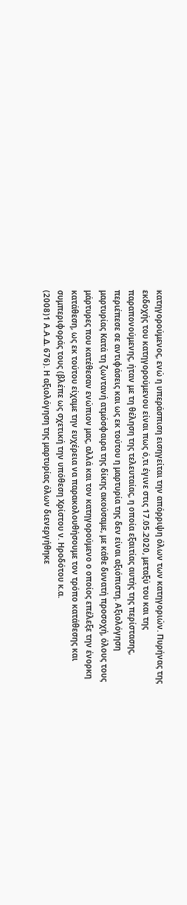κατηγορούμενος, ενώ η υπεράσπιση εισηγείται την απόρριψη όλων των κατηγοριών. Πυρήνας της εκδοχής του κατηγορούμενου είναι πως ό,τι έγινε στις 17.05.2020, μεταξύ του και της παραπονούμενης, ήταν με τη θέληση της τελευταίας, η οποία εξαιτίας αυτής της περίστασης, περιέπεσε σε αντιφάσεις και ως εκ τούτου η μαρτυρία της δεν είναι αξιόπιστη. Αξιολόγηση μαρτυρίας Κατά τη ζωντανή ατμόσφαιρα της δίκης ακούσαμε, με κάθε δυνατή προσοχή, όλους τους μάρτυρες που κατέθεσαν ενώπιον μας, αλλά και τον κατηγορούμενο ο οποίος επέλεξε την ένορκη κατάθεση, ως εκ τούτου είχαμε την ευχέρεια να παρακολουθήσουμε τον τρόπο κατάθεσης και συμπεριφοράς τους (βλέπε ως σχετική την υπόθεση Χρίστου ν. Ηροδότου κ.α.
(2008)1 Α.Α.Δ. 676). Η αξιολόγηση της μαρτυρίας όλων διενεργήθηκε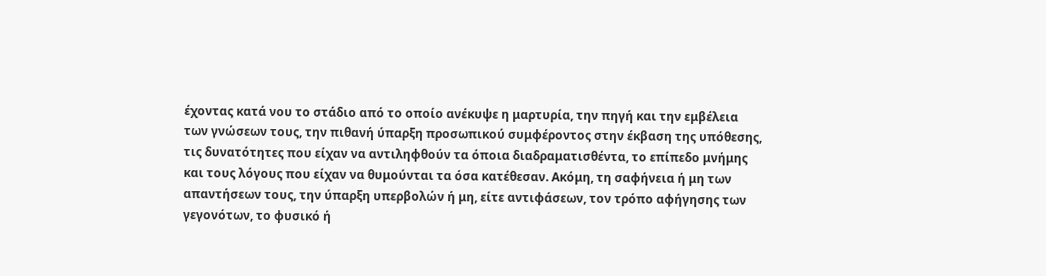έχοντας κατά νου το στάδιο από το οποίο ανέκυψε η μαρτυρία, την πηγή και την εμβέλεια των γνώσεων τους, την πιθανή ύπαρξη προσωπικού συμφέροντος στην έκβαση της υπόθεσης, τις δυνατότητες που είχαν να αντιληφθούν τα όποια διαδραματισθέντα, το επίπεδο μνήμης και τους λόγους που είχαν να θυμούνται τα όσα κατέθεσαν. Ακόμη, τη σαφήνεια ή μη των απαντήσεων τους, την ύπαρξη υπερβολών ή μη, είτε αντιφάσεων, τον τρόπο αφήγησης των γεγονότων, το φυσικό ή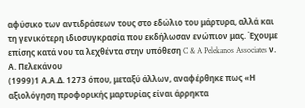αφύσικο των αντιδράσεων τους στο εδώλιο του μάρτυρα, αλλά και τη γενικότερη ιδιοσυγκρασία που εκδήλωσαν ενώπιον μας. Έχουμε επίσης κατά νου τα λεχθέντα στην υπόθεση C & A Pelekanos Associates ν. Α. Πελεκάνου
(1999)1 Α.Α.Δ. 1273 όπου, μεταξύ άλλων, αναφέρθηκε πως «Η αξιολόγηση προφορικής μαρτυρίας είναι άρρηκτα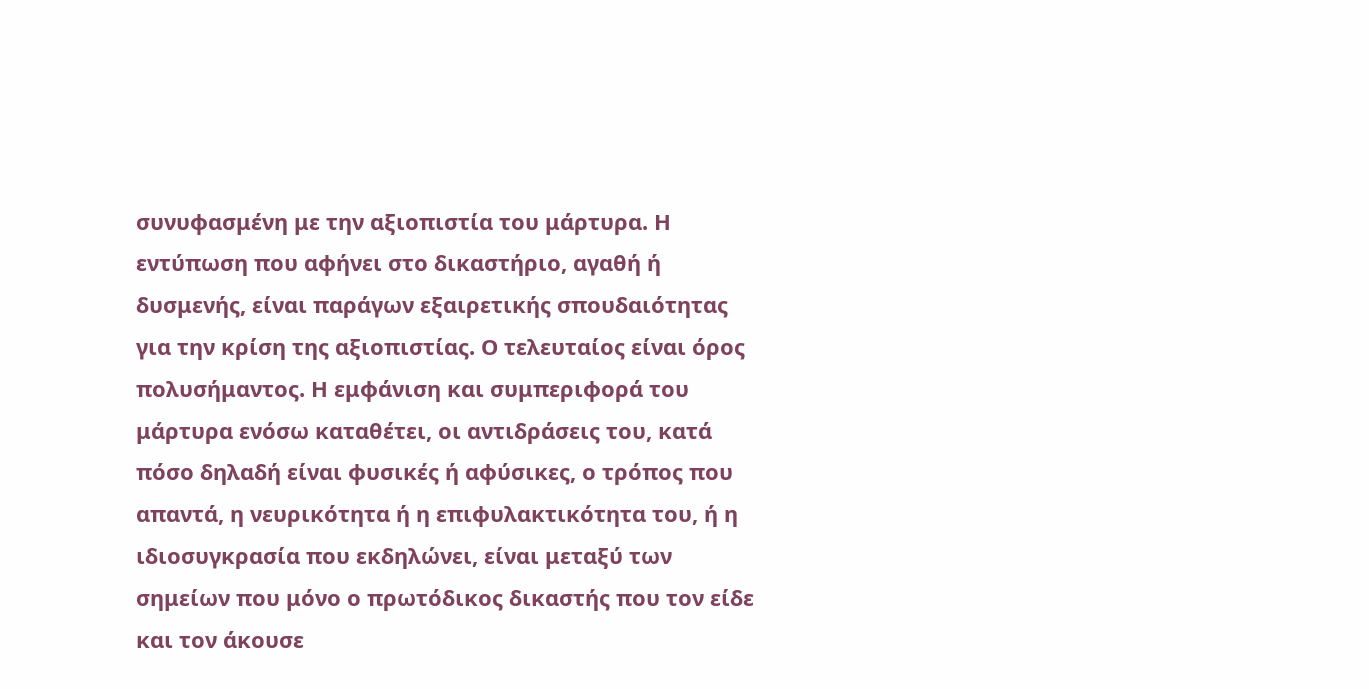συνυφασμένη με την αξιοπιστία του μάρτυρα. Η εντύπωση που αφήνει στο δικαστήριο, αγαθή ή δυσμενής, είναι παράγων εξαιρετικής σπουδαιότητας για την κρίση της αξιοπιστίας. Ο τελευταίος είναι όρος πολυσήμαντος. Η εμφάνιση και συμπεριφορά του μάρτυρα ενόσω καταθέτει, οι αντιδράσεις του, κατά πόσο δηλαδή είναι φυσικές ή αφύσικες, ο τρόπος που απαντά, η νευρικότητα ή η επιφυλακτικότητα του, ή η ιδιοσυγκρασία που εκδηλώνει, είναι μεταξύ των σημείων που μόνο ο πρωτόδικος δικαστής που τον είδε και τον άκουσε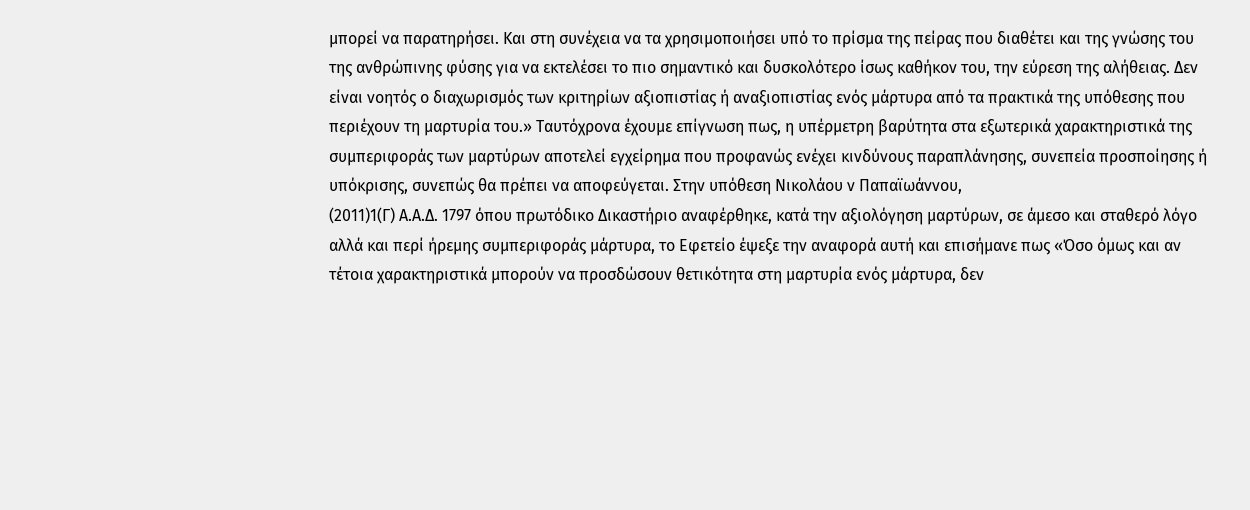μπορεί να παρατηρήσει. Και στη συνέχεια να τα χρησιμοποιήσει υπό το πρίσμα της πείρας που διαθέτει και της γνώσης του της ανθρώπινης φύσης για να εκτελέσει το πιο σημαντικό και δυσκολότερο ίσως καθήκον του, την εύρεση της αλήθειας. Δεν είναι νοητός ο διαχωρισμός των κριτηρίων αξιοπιστίας ή αναξιοπιστίας ενός μάρτυρα από τα πρακτικά της υπόθεσης που περιέχουν τη μαρτυρία του.» Ταυτόχρονα έχουμε επίγνωση πως, η υπέρμετρη βαρύτητα στα εξωτερικά χαρακτηριστικά της συμπεριφοράς των μαρτύρων αποτελεί εγχείρημα που προφανώς ενέχει κινδύνους παραπλάνησης, συνεπεία προσποίησης ή υπόκρισης, συνεπώς θα πρέπει να αποφεύγεται. Στην υπόθεση Νικολάου ν Παπαϊωάννου,
(2011)1(Γ) Α.Α.Δ. 1797 όπου πρωτόδικο Δικαστήριο αναφέρθηκε, κατά την αξιολόγηση μαρτύρων, σε άμεσο και σταθερό λόγο αλλά και περί ήρεμης συμπεριφοράς μάρτυρα, το Εφετείο έψεξε την αναφορά αυτή και επισήμανε πως «Όσο όμως και αν τέτοια χαρακτηριστικά μπορούν να προσδώσουν θετικότητα στη μαρτυρία ενός μάρτυρα, δεν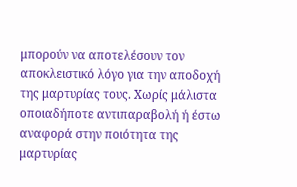μπορούν να αποτελέσουν τον αποκλειστικό λόγο για την αποδοχή της μαρτυρίας τους. Χωρίς μάλιστα οποιαδήποτε αντιπαραβολή ή έστω αναφορά στην ποιότητα της μαρτυρίας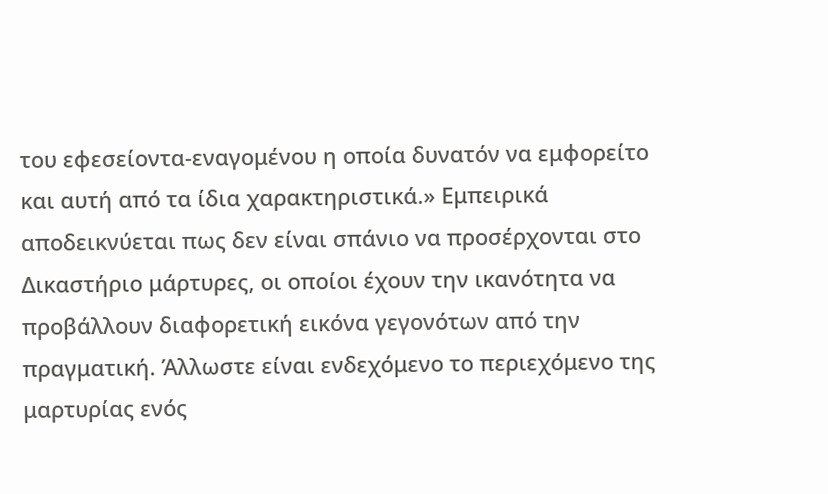του εφεσείοντα-εναγομένου η οποία δυνατόν να εμφορείτο και αυτή από τα ίδια χαρακτηριστικά.» Εμπειρικά αποδεικνύεται πως δεν είναι σπάνιο να προσέρχονται στο Δικαστήριο μάρτυρες, οι οποίοι έχουν την ικανότητα να προβάλλουν διαφορετική εικόνα γεγονότων από την πραγματική. Άλλωστε είναι ενδεχόμενο το περιεχόμενο της μαρτυρίας ενός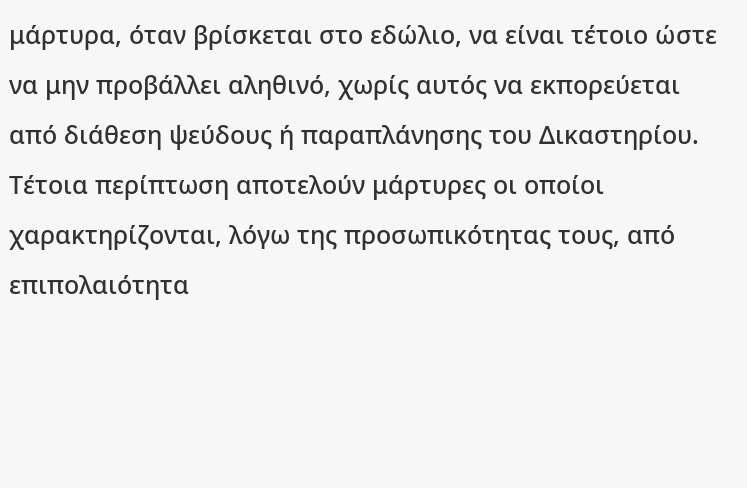μάρτυρα, όταν βρίσκεται στο εδώλιο, να είναι τέτοιο ώστε να μην προβάλλει αληθινό, χωρίς αυτός να εκπορεύεται από διάθεση ψεύδους ή παραπλάνησης του Δικαστηρίου. Τέτοια περίπτωση αποτελούν μάρτυρες οι οποίοι χαρακτηρίζονται, λόγω της προσωπικότητας τους, από επιπολαιότητα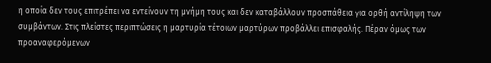η οποία δεν τους επιτρέπει να εντείνουν τη μνήμη τους και δεν καταβάλλουν προσπάθεια για ορθή αντίληψη των συμβάντων. Στις πλείστες περιπτώσεις η μαρτυρία τέτοιων μαρτύρων προβάλλει επισφαλής. Πέραν όμως των προαναφερόμενων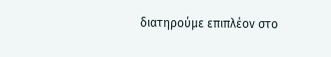διατηρούμε επιπλέον στο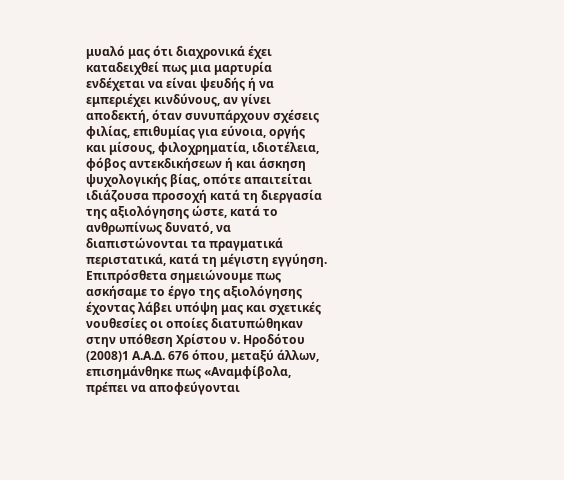μυαλό μας ότι διαχρονικά έχει καταδειχθεί πως μια μαρτυρία ενδέχεται να είναι ψευδής ή να εμπεριέχει κινδύνους, αν γίνει αποδεκτή, όταν συνυπάρχουν σχέσεις φιλίας, επιθυμίας για εύνοια, οργής και μίσους, φιλοχρηματία, ιδιοτέλεια, φόβος αντεκδικήσεων ή και άσκηση ψυχολογικής βίας, οπότε απαιτείται ιδιάζουσα προσοχή κατά τη διεργασία της αξιολόγησης ώστε, κατά το ανθρωπίνως δυνατό, να διαπιστώνονται τα πραγματικά περιστατικά, κατά τη μέγιστη εγγύηση. Επιπρόσθετα σημειώνουμε πως ασκήσαμε το έργο της αξιολόγησης έχοντας λάβει υπόψη μας και σχετικές νουθεσίες οι οποίες διατυπώθηκαν στην υπόθεση Χρίστου ν. Ηροδότου
(2008)1 Α.Α.Δ. 676 όπου, μεταξύ άλλων, επισημάνθηκε πως «Αναμφίβολα, πρέπει να αποφεύγονται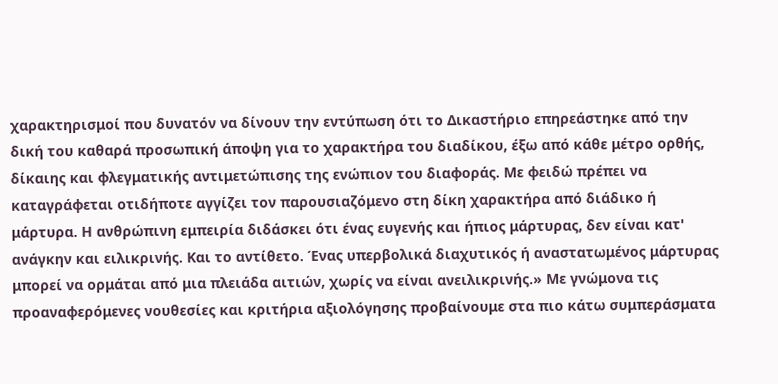χαρακτηρισμοί που δυνατόν να δίνουν την εντύπωση ότι το Δικαστήριο επηρεάστηκε από την δική του καθαρά προσωπική άποψη για το χαρακτήρα του διαδίκου, έξω από κάθε μέτρο ορθής, δίκαιης και φλεγματικής αντιμετώπισης της ενώπιον του διαφοράς. Με φειδώ πρέπει να καταγράφεται οτιδήποτε αγγίζει τον παρουσιαζόμενο στη δίκη χαρακτήρα από διάδικο ή μάρτυρα. Η ανθρώπινη εμπειρία διδάσκει ότι ένας ευγενής και ήπιος μάρτυρας, δεν είναι κατ' ανάγκην και ειλικρινής. Και το αντίθετο. Ένας υπερβολικά διαχυτικός ή αναστατωμένος μάρτυρας μπορεί να ορμάται από μια πλειάδα αιτιών, χωρίς να είναι ανειλικρινής.» Με γνώμονα τις προαναφερόμενες νουθεσίες και κριτήρια αξιολόγησης προβαίνουμε στα πιο κάτω συμπεράσματα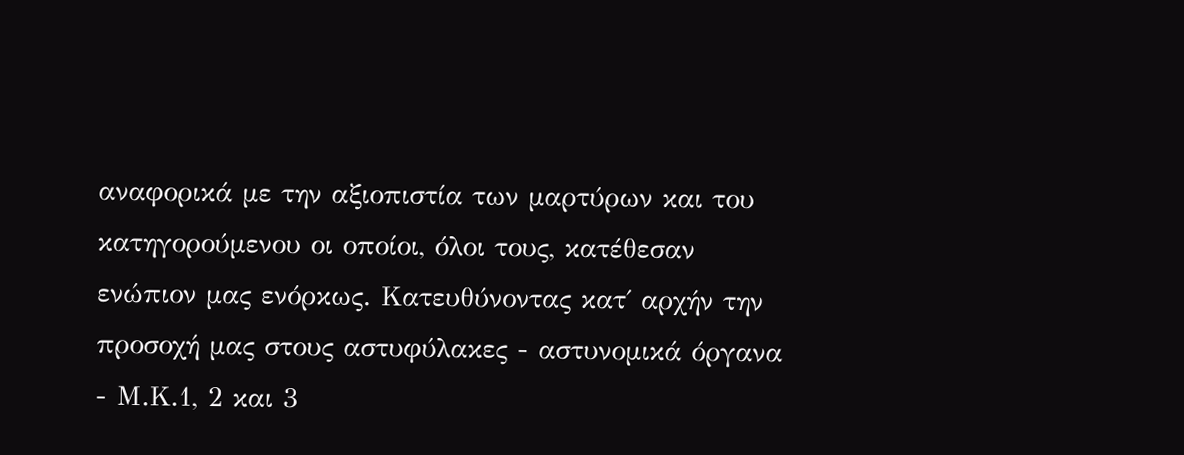αναφορικά με την αξιοπιστία των μαρτύρων και του κατηγορούμενου οι οποίοι, όλοι τους, κατέθεσαν ενώπιον μας ενόρκως. Κατευθύνοντας κατ΄ αρχήν την προσοχή μας στους αστυφύλακες - αστυνομικά όργανα - Μ.Κ.1, 2 και 3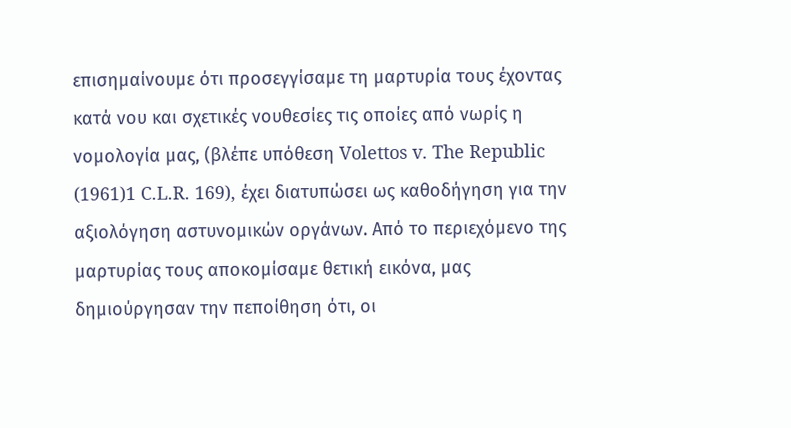επισημαίνουμε ότι προσεγγίσαμε τη μαρτυρία τους έχοντας κατά νου και σχετικές νουθεσίες τις οποίες από νωρίς η νομολογία μας, (βλέπε υπόθεση Volettos v. The Republic
(1961)1 C.L.R. 169), έχει διατυπώσει ως καθοδήγηση για την αξιολόγηση αστυνομικών οργάνων. Από το περιεχόμενο της μαρτυρίας τους αποκομίσαμε θετική εικόνα, μας δημιούργησαν την πεποίθηση ότι, οι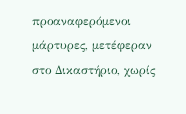προαναφερόμενοι μάρτυρες, μετέφεραν στο Δικαστήριο, χωρίς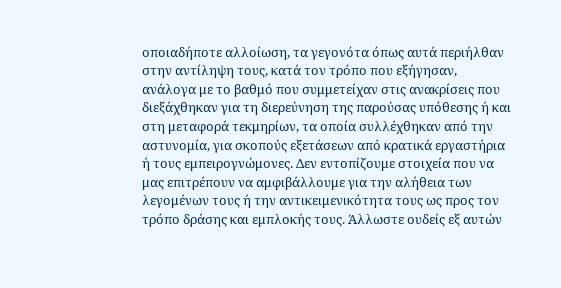οποιαδήποτε αλλοίωση, τα γεγονότα όπως αυτά περιήλθαν στην αντίληψη τους, κατά τον τρόπο που εξήγησαν, ανάλογα με το βαθμό που συμμετείχαν στις ανακρίσεις που διεξάχθηκαν για τη διερεύνηση της παρούσας υπόθεσης ή και στη μεταφορά τεκμηρίων, τα οποία συλλέχθηκαν από την αστυνομία, για σκοπούς εξετάσεων από κρατικά εργαστήρια ή τους εμπειρογνώμονες. Δεν εντοπίζουμε στοιχεία που να μας επιτρέπουν να αμφιβάλλουμε για την αλήθεια των λεγομένων τους ή την αντικειμενικότητα τους ως προς τον τρόπο δράσης και εμπλοκής τους. Άλλωστε ουδείς εξ αυτών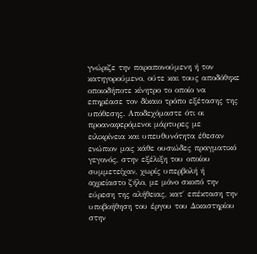γνώριζε την παραπονούμενη ή τον κατηγορούμενο, ούτε και τους αποδόθηκε οποιοδήποτε κίνητρο το οποίο να επηρέασε τον δίκαιο τρόπο εξέτασης της υπόθεσης. Αποδεχόμαστε ότι οι προαναφερόμενοι μάρτυρες με ειλικρίνεια και υπευθυνότητα έθεσαν ενώπιον μας κάθε ουσιώδες πραγματικό γεγονός, στην εξέλιξη του οποίου συμμετείχαν, χωρίς υπερβολή ή αχρείαστο ζήλο, με μόνο σκοπό την εύρεση της αλήθειας, κατ΄ επέκταση την υποβοήθηση του έργου του Δικαστηρίου στην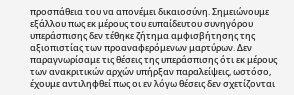προσπάθεια του να απονέμει δικαιοσύνη. Σημειώνουμε εξάλλου πως εκ μέρους του ευπαίδευτου συνηγόρου υπεράσπισης δεν τέθηκε ζήτημα αμφισβήτησης της αξιοπιστίας των προαναφερόμενων μαρτύρων. Δεν παραγνωρίσαμε τις θέσεις της υπεράσπισης ότι εκ μέρους των ανακριτικών αρχών υπήρξαν παραλείψεις, ωστόσο, έχουμε αντιληφθεί πως οι εν λόγω θέσεις δεν σχετίζονται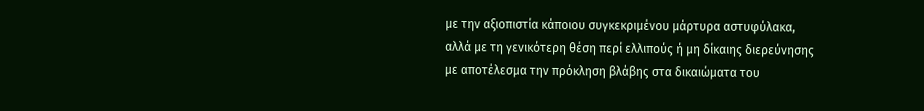με την αξιοπιστία κάποιου συγκεκριμένου μάρτυρα αστυφύλακα, αλλά με τη γενικότερη θέση περί ελλιπούς ή μη δίκαιης διερεύνησης με αποτέλεσμα την πρόκληση βλάβης στα δικαιώματα του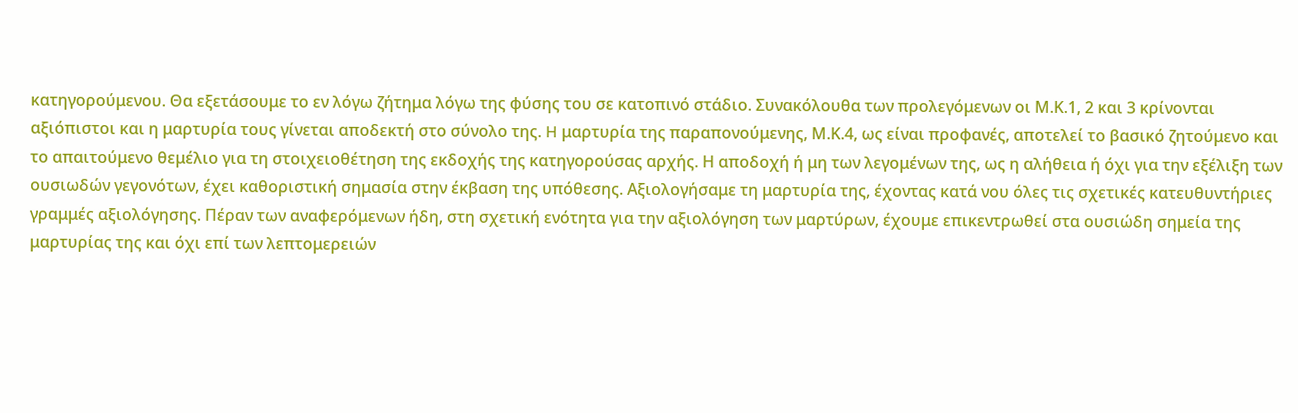κατηγορούμενου. Θα εξετάσουμε το εν λόγω ζήτημα λόγω της φύσης του σε κατοπινό στάδιο. Συνακόλουθα των προλεγόμενων οι Μ.Κ.1, 2 και 3 κρίνονται αξιόπιστοι και η μαρτυρία τους γίνεται αποδεκτή στο σύνολο της. H μαρτυρία της παραπονούμενης, Μ.Κ.4, ως είναι προφανές, αποτελεί το βασικό ζητούμενο και το απαιτούμενο θεμέλιο για τη στοιχειοθέτηση της εκδοχής της κατηγορούσας αρχής. Η αποδοχή ή μη των λεγομένων της, ως η αλήθεια ή όχι για την εξέλιξη των ουσιωδών γεγονότων, έχει καθοριστική σημασία στην έκβαση της υπόθεσης. Αξιολογήσαμε τη μαρτυρία της, έχοντας κατά νου όλες τις σχετικές κατευθυντήριες γραμμές αξιολόγησης. Πέραν των αναφερόμενων ήδη, στη σχετική ενότητα για την αξιολόγηση των μαρτύρων, έχουμε επικεντρωθεί στα ουσιώδη σημεία της μαρτυρίας της και όχι επί των λεπτομερειών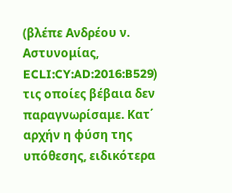(βλέπε Ανδρέου ν. Αστυνομίας, ECLI:CY:AD:2016:B529) τις οποίες βέβαια δεν παραγνωρίσαμε. Κατ΄ αρχήν η φύση της υπόθεσης, ειδικότερα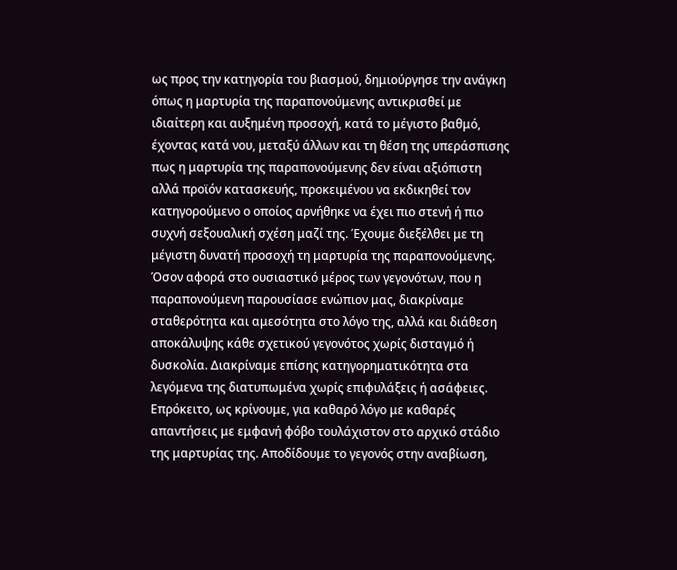ως προς την κατηγορία του βιασμού, δημιούργησε την ανάγκη όπως η μαρτυρία της παραπονούμενης αντικρισθεί με ιδιαίτερη και αυξημένη προσοχή, κατά το μέγιστο βαθμό, έχοντας κατά νου, μεταξύ άλλων και τη θέση της υπεράσπισης πως η μαρτυρία της παραπονούμενης δεν είναι αξιόπιστη αλλά προϊόν κατασκευής, προκειμένου να εκδικηθεί τον κατηγορούμενο ο οποίος αρνήθηκε να έχει πιο στενή ή πιο συχνή σεξουαλική σχέση μαζί της. Έχουμε διεξέλθει με τη μέγιστη δυνατή προσοχή τη μαρτυρία της παραπονούμενης. Όσον αφορά στο ουσιαστικό μέρος των γεγονότων, που η παραπονούμενη παρουσίασε ενώπιον μας, διακρίναμε σταθερότητα και αμεσότητα στο λόγο της, αλλά και διάθεση αποκάλυψης κάθε σχετικού γεγονότος χωρίς δισταγμό ή δυσκολία. Διακρίναμε επίσης κατηγορηματικότητα στα λεγόμενα της διατυπωμένα χωρίς επιφυλάξεις ή ασάφειες. Επρόκειτο, ως κρίνουμε, για καθαρό λόγο με καθαρές απαντήσεις με εμφανή φόβο τουλάχιστον στο αρχικό στάδιο της μαρτυρίας της. Αποδίδουμε το γεγονός στην αναβίωση,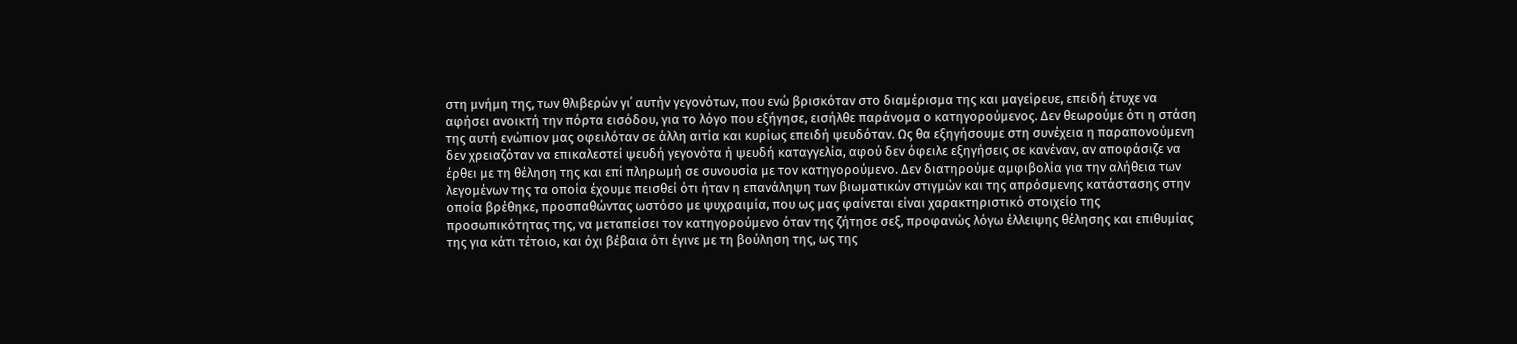στη μνήμη της, των θλιβερών γι΄ αυτήν γεγονότων, που ενώ βρισκόταν στο διαμέρισμα της και μαγείρευε, επειδή έτυχε να αφήσει ανοικτή την πόρτα εισόδου, για το λόγο που εξήγησε, εισήλθε παράνομα ο κατηγορούμενος. Δεν θεωρούμε ότι η στάση της αυτή ενώπιον μας οφειλόταν σε άλλη αιτία και κυρίως επειδή ψευδόταν. Ως θα εξηγήσουμε στη συνέχεια η παραπονούμενη δεν χρειαζόταν να επικαλεστεί ψευδή γεγονότα ή ψευδή καταγγελία, αφού δεν όφειλε εξηγήσεις σε κανέναν, αν αποφάσιζε να έρθει με τη θέληση της και επί πληρωμή σε συνουσία με τον κατηγορούμενο. Δεν διατηρούμε αμφιβολία για την αλήθεια των λεγομένων της τα οποία έχουμε πεισθεί ότι ήταν η επανάληψη των βιωματικών στιγμών και της απρόσμενης κατάστασης στην οποία βρέθηκε, προσπαθώντας ωστόσο με ψυχραιμία, που ως μας φαίνεται είναι χαρακτηριστικό στοιχείο της προσωπικότητας της, να μεταπείσει τον κατηγορούμενο όταν της ζήτησε σεξ, προφανώς λόγω έλλειψης θέλησης και επιθυμίας της για κάτι τέτοιο, και όχι βέβαια ότι έγινε με τη βούληση της, ως της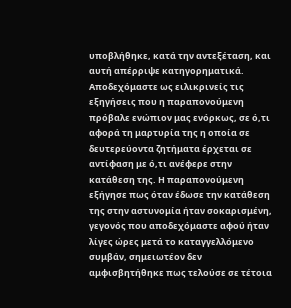υποβλήθηκε, κατά την αντεξέταση, και αυτή απέρριψε κατηγορηματικά. Αποδεχόμαστε ως ειλικρινείς τις εξηγήσεις που η παραπονούμενη πρόβαλε ενώπιον μας ενόρκως, σε ό,τι αφορά τη μαρτυρία της η οποία σε δευτερεύοντα ζητήματα έρχεται σε αντίφαση με ό,τι ανέφερε στην κατάθεση της. Η παραπονούμενη εξήγησε πως όταν έδωσε την κατάθεση της στην αστυνομία ήταν σοκαρισμένη, γεγονός που αποδεχόμαστε αφού ήταν λίγες ώρες μετά το καταγγελλόμενο συμβάν, σημειωτέον δεν αμφισβητήθηκε πως τελούσε σε τέτοια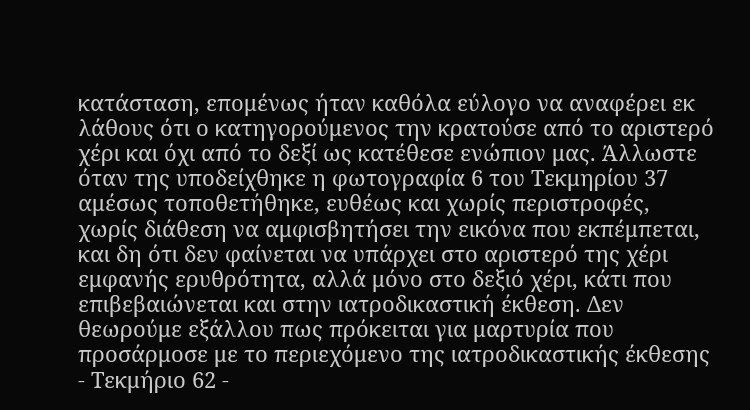κατάσταση, επομένως ήταν καθόλα εύλογο να αναφέρει εκ λάθους ότι ο κατηγορούμενος την κρατούσε από το αριστερό χέρι και όχι από το δεξί ως κατέθεσε ενώπιον μας. Άλλωστε όταν της υποδείχθηκε η φωτογραφία 6 του Τεκμηρίου 37 αμέσως τοποθετήθηκε, ευθέως και χωρίς περιστροφές, χωρίς διάθεση να αμφισβητήσει την εικόνα που εκπέμπεται, και δη ότι δεν φαίνεται να υπάρχει στο αριστερό της χέρι εμφανής ερυθρότητα, αλλά μόνο στο δεξιό χέρι, κάτι που επιβεβαιώνεται και στην ιατροδικαστική έκθεση. Δεν θεωρούμε εξάλλου πως πρόκειται για μαρτυρία που προσάρμοσε με το περιεχόμενο της ιατροδικαστικής έκθεσης - Τεκμήριο 62 -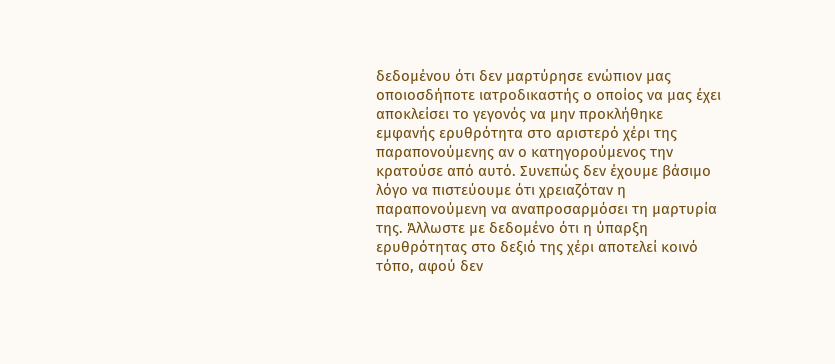δεδομένου ότι δεν μαρτύρησε ενώπιον μας οποιοσδήποτε ιατροδικαστής ο οποίος να μας έχει αποκλείσει το γεγονός να μην προκλήθηκε εμφανής ερυθρότητα στο αριστερό χέρι της παραπονούμενης αν ο κατηγορούμενος την κρατούσε από αυτό. Συνεπώς δεν έχουμε βάσιμο λόγο να πιστεύουμε ότι χρειαζόταν η παραπονούμενη να αναπροσαρμόσει τη μαρτυρία της. Άλλωστε με δεδομένο ότι η ύπαρξη ερυθρότητας στο δεξιό της χέρι αποτελεί κοινό τόπο, αφού δεν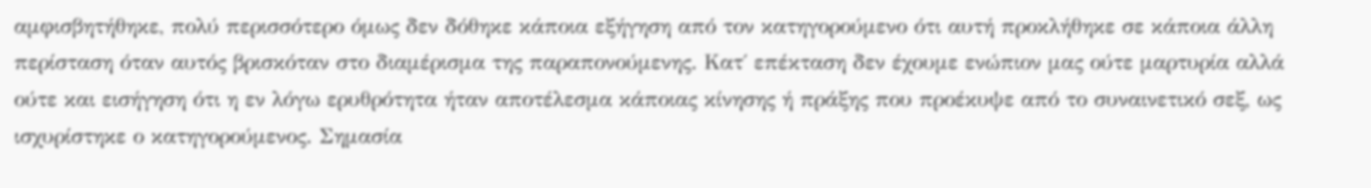αμφισβητήθηκε, πολύ περισσότερο όμως δεν δόθηκε κάποια εξήγηση από τον κατηγορούμενο ότι αυτή προκλήθηκε σε κάποια άλλη περίσταση όταν αυτός βρισκόταν στο διαμέρισμα της παραπονούμενης. Κατ΄ επέκταση δεν έχουμε ενώπιον μας ούτε μαρτυρία αλλά ούτε και εισήγηση ότι η εν λόγω ερυθρότητα ήταν αποτέλεσμα κάποιας κίνησης ή πράξης που προέκυψε από το συναινετικό σεξ, ως ισχυρίστηκε ο κατηγορούμενος. Σημασία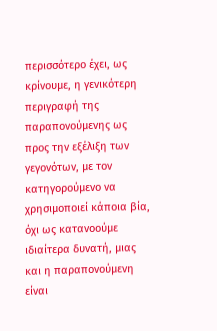περισσότερο έχει, ως κρίνουμε, η γενικότερη περιγραφή της παραπονούμενης ως προς την εξέλιξη των γεγονότων, με τον κατηγορούμενο να χρησιμοποιεί κάποια βία, όχι ως κατανοούμε ιδιαίτερα δυνατή, μιας και η παραπονούμενη είναι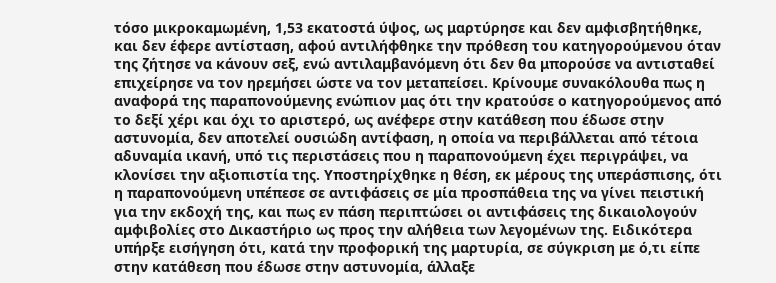τόσο μικροκαμωμένη, 1,53 εκατοστά ύψος, ως μαρτύρησε και δεν αμφισβητήθηκε, και δεν έφερε αντίσταση, αφού αντιλήφθηκε την πρόθεση του κατηγορούμενου όταν της ζήτησε να κάνουν σεξ, ενώ αντιλαμβανόμενη ότι δεν θα μπορούσε να αντισταθεί επιχείρησε να τον ηρεμήσει ώστε να τον μεταπείσει. Κρίνουμε συνακόλουθα πως η αναφορά της παραπονούμενης ενώπιον μας ότι την κρατούσε ο κατηγορούμενος από το δεξί χέρι και όχι το αριστερό, ως ανέφερε στην κατάθεση που έδωσε στην αστυνομία, δεν αποτελεί ουσιώδη αντίφαση, η οποία να περιβάλλεται από τέτοια αδυναμία ικανή, υπό τις περιστάσεις που η παραπονούμενη έχει περιγράψει, να κλονίσει την αξιοπιστία της. Υποστηρίχθηκε η θέση, εκ μέρους της υπεράσπισης, ότι η παραπονούμενη υπέπεσε σε αντιφάσεις σε μία προσπάθεια της να γίνει πειστική για την εκδοχή της, και πως εν πάση περιπτώσει οι αντιφάσεις της δικαιολογούν αμφιβολίες στο Δικαστήριο ως προς την αλήθεια των λεγομένων της. Ειδικότερα υπήρξε εισήγηση ότι, κατά την προφορική της μαρτυρία, σε σύγκριση με ό,τι είπε στην κατάθεση που έδωσε στην αστυνομία, άλλαξε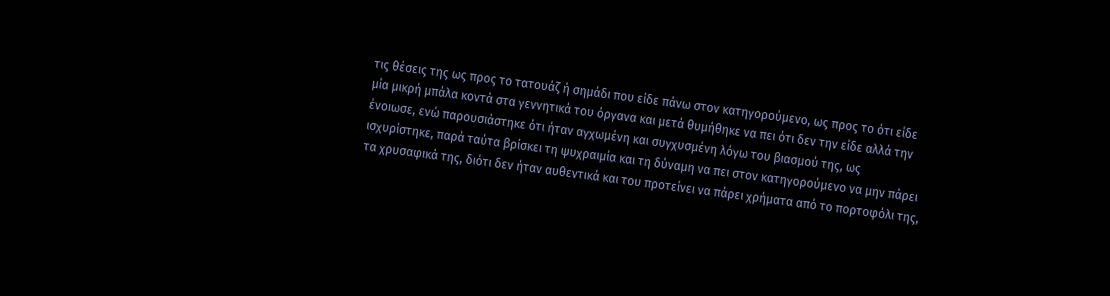τις θέσεις της ως προς το τατουάζ ή σημάδι που είδε πάνω στον κατηγορούμενο, ως προς το ότι είδε μία μικρή μπάλα κοντά στα γεννητικά του όργανα και μετά θυμήθηκε να πει ότι δεν την είδε αλλά την ένοιωσε, ενώ παρουσιάστηκε ότι ήταν αγχωμένη και συγχυσμένη λόγω του βιασμού της, ως ισχυρίστηκε, παρά ταύτα βρίσκει τη ψυχραιμία και τη δύναμη να πει στον κατηγορούμενο να μην πάρει τα χρυσαφικά της, διότι δεν ήταν αυθεντικά και του προτείνει να πάρει χρήματα από το πορτοφόλι της,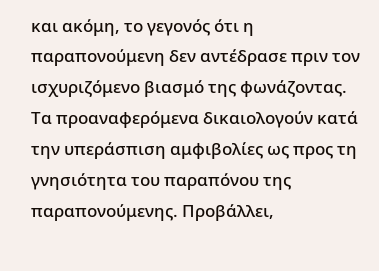και ακόμη, το γεγονός ότι η παραπονούμενη δεν αντέδρασε πριν τον ισχυριζόμενο βιασμό της φωνάζοντας. Τα προαναφερόμενα δικαιολογούν κατά την υπεράσπιση αμφιβολίες ως προς τη γνησιότητα του παραπόνου της παραπονούμενης. Προβάλλει,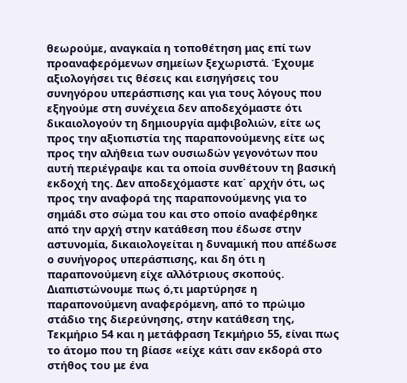θεωρούμε, αναγκαία η τοποθέτηση μας επί των προαναφερόμενων σημείων ξεχωριστά. Έχουμε αξιολογήσει τις θέσεις και εισηγήσεις του συνηγόρου υπεράσπισης και για τους λόγους που εξηγούμε στη συνέχεια δεν αποδεχόμαστε ότι δικαιολογούν τη δημιουργία αμφιβολιών, είτε ως προς την αξιοπιστία της παραπονούμενης είτε ως προς την αλήθεια των ουσιωδών γεγονότων που αυτή περιέγραψε και τα οποία συνθέτουν τη βασική εκδοχή της. Δεν αποδεχόμαστε κατ΄ αρχήν ότι, ως προς την αναφορά της παραπονούμενης για το σημάδι στο σώμα του και στο οποίο αναφέρθηκε από την αρχή στην κατάθεση που έδωσε στην αστυνομία, δικαιολογείται η δυναμική που απέδωσε ο συνήγορος υπεράσπισης, και δη ότι η παραπονούμενη είχε αλλότριους σκοπούς. Διαπιστώνουμε πως ό,τι μαρτύρησε η παραπονούμενη αναφερόμενη, από το πρώιμο στάδιο της διερεύνησης, στην κατάθεση της, Τεκμήριο 54 και η μετάφραση Τεκμήριο 55, είναι πως το άτομο που τη βίασε «είχε κάτι σαν εκδορά στο στήθος του με ένα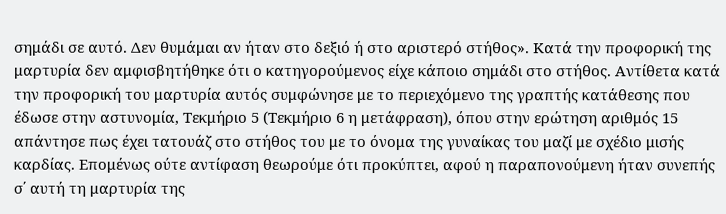σημάδι σε αυτό. Δεν θυμάμαι αν ήταν στο δεξιό ή στο αριστερό στήθος». Κατά την προφορική της μαρτυρία δεν αμφισβητήθηκε ότι ο κατηγορούμενος είχε κάποιο σημάδι στο στήθος. Αντίθετα κατά την προφορική του μαρτυρία αυτός συμφώνησε με το περιεχόμενο της γραπτής κατάθεσης που έδωσε στην αστυνομία, Τεκμήριο 5 (Τεκμήριο 6 η μετάφραση), όπου στην ερώτηση αριθμός 15 απάντησε πως έχει τατουάζ στο στήθος του με το όνομα της γυναίκας του μαζί με σχέδιο μισής καρδίας. Επομένως ούτε αντίφαση θεωρούμε ότι προκύπτει, αφού η παραπονούμενη ήταν συνεπής σ΄ αυτή τη μαρτυρία της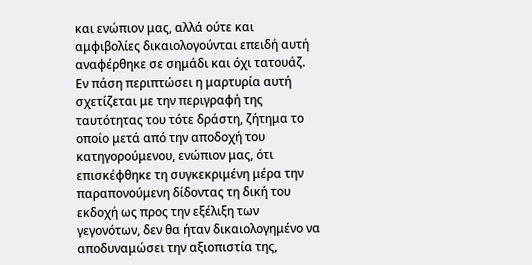και ενώπιον μας, αλλά ούτε και αμφιβολίες δικαιολογούνται επειδή αυτή αναφέρθηκε σε σημάδι και όχι τατουάζ. Εν πάση περιπτώσει η μαρτυρία αυτή σχετίζεται με την περιγραφή της ταυτότητας του τότε δράστη, ζήτημα το οποίο μετά από την αποδοχή του κατηγορούμενου, ενώπιον μας, ότι επισκέφθηκε τη συγκεκριμένη μέρα την παραπονούμενη δίδοντας τη δική του εκδοχή ως προς την εξέλιξη των γεγονότων, δεν θα ήταν δικαιολογημένο να αποδυναμώσει την αξιοπιστία της,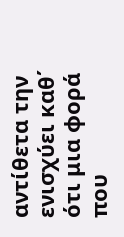αντίθετα την ενισχύει καθ΄ ότι μια φορά που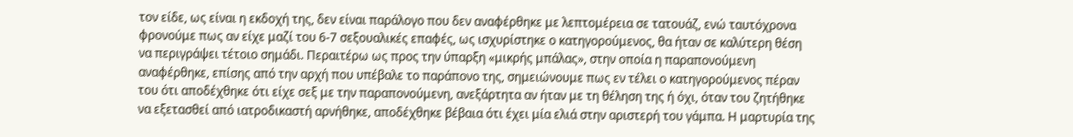τον είδε, ως είναι η εκδοχή της, δεν είναι παράλογο που δεν αναφέρθηκε με λεπτομέρεια σε τατουάζ, ενώ ταυτόχρονα φρονούμε πως αν είχε μαζί του 6-7 σεξουαλικές επαφές, ως ισχυρίστηκε ο κατηγορούμενος, θα ήταν σε καλύτερη θέση να περιγράψει τέτοιο σημάδι. Περαιτέρω ως προς την ύπαρξη «μικρής μπάλας», στην οποία η παραπονούμενη αναφέρθηκε, επίσης από την αρχή που υπέβαλε το παράπονο της, σημειώνουμε πως εν τέλει ο κατηγορούμενος πέραν του ότι αποδέχθηκε ότι είχε σεξ με την παραπονούμενη, ανεξάρτητα αν ήταν με τη θέληση της ή όχι, όταν του ζητήθηκε να εξετασθεί από ιατροδικαστή αρνήθηκε, αποδέχθηκε βέβαια ότι έχει μία ελιά στην αριστερή του γάμπα. Η μαρτυρία της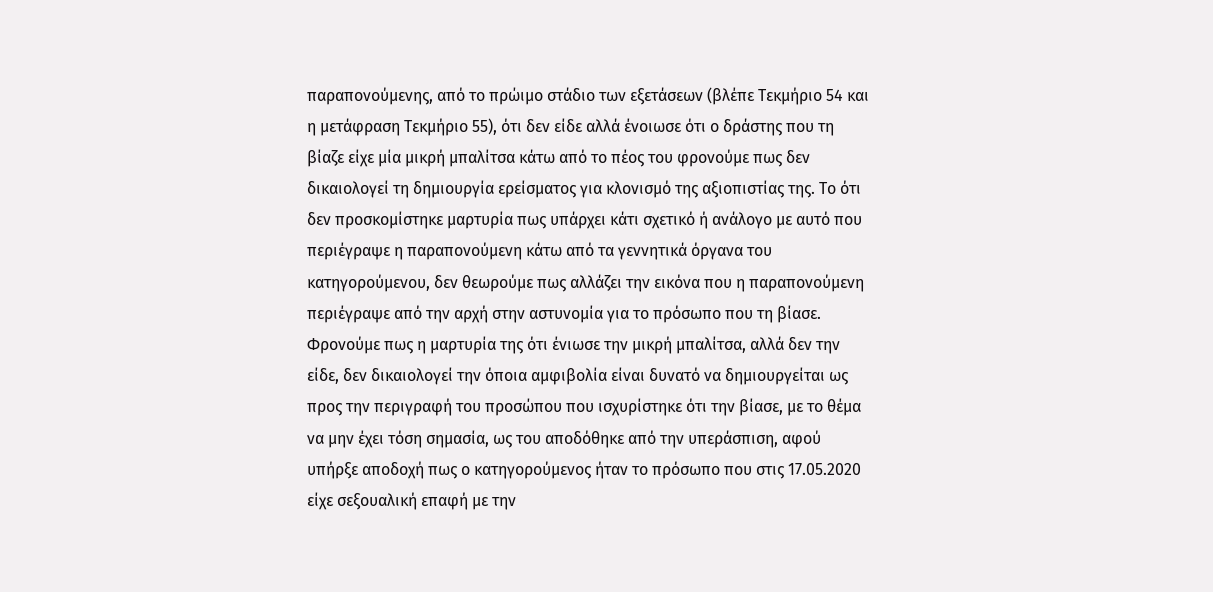παραπονούμενης, από το πρώιμο στάδιο των εξετάσεων (βλέπε Τεκμήριο 54 και η μετάφραση Τεκμήριο 55), ότι δεν είδε αλλά ένοιωσε ότι ο δράστης που τη βίαζε είχε μία μικρή μπαλίτσα κάτω από το πέος του φρονούμε πως δεν δικαιολογεί τη δημιουργία ερείσματος για κλονισμό της αξιοπιστίας της. Το ότι δεν προσκομίστηκε μαρτυρία πως υπάρχει κάτι σχετικό ή ανάλογο με αυτό που περιέγραψε η παραπονούμενη κάτω από τα γεννητικά όργανα του κατηγορούμενου, δεν θεωρούμε πως αλλάζει την εικόνα που η παραπονούμενη περιέγραψε από την αρχή στην αστυνομία για το πρόσωπο που τη βίασε. Φρονούμε πως η μαρτυρία της ότι ένιωσε την μικρή μπαλίτσα, αλλά δεν την είδε, δεν δικαιολογεί την όποια αμφιβολία είναι δυνατό να δημιουργείται ως προς την περιγραφή του προσώπου που ισχυρίστηκε ότι την βίασε, με το θέμα να μην έχει τόση σημασία, ως του αποδόθηκε από την υπεράσπιση, αφού υπήρξε αποδοχή πως ο κατηγορούμενος ήταν το πρόσωπο που στις 17.05.2020 είχε σεξουαλική επαφή με την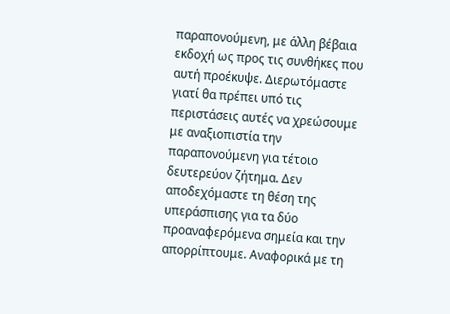παραπονούμενη, με άλλη βέβαια εκδοχή ως προς τις συνθήκες που αυτή προέκυψε. Διερωτόμαστε γιατί θα πρέπει υπό τις περιστάσεις αυτές να χρεώσουμε με αναξιοπιστία την παραπονούμενη για τέτοιο δευτερεύον ζήτημα. Δεν αποδεχόμαστε τη θέση της υπεράσπισης για τα δύο προαναφερόμενα σημεία και την απορρίπτουμε. Αναφορικά με τη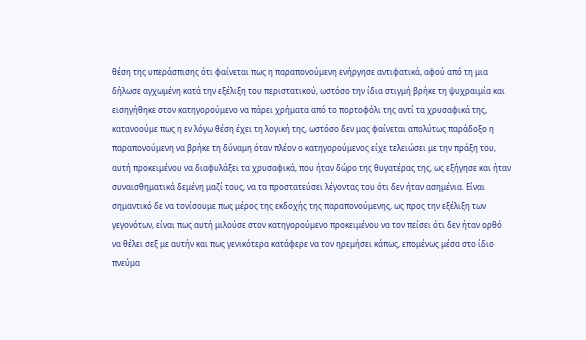θέση της υπεράσπισης ότι φαίνεται πως η παραπονούμενη ενήργησε αντιφατικά, αφού από τη μια δήλωσε αγχωμένη κατά την εξέλιξη του περιστατικού, ωστόσο την ίδια στιγμή βρήκε τη ψυχραιμία και εισηγήθηκε στον κατηγορούμενο να πάρει χρήματα από το πορτοφόλι της αντί τα χρυσαφικά της, κατανοούμε πως η εν λόγω θέση έχει τη λογική της, ωστόσο δεν μας φαίνεται απολύτως παράδοξο η παραπονούμενη να βρήκε τη δύναμη όταν πλέον ο κατηγορούμενος είχε τελειώσει με την πράξη του, αυτή προκειμένου να διαφυλάξει τα χρυσαφικά, που ήταν δώρο της θυγατέρας της, ως εξήγησε και ήταν συναισθηματικά δεμένη μαζί τους, να τα προστατεύσει λέγοντας του ότι δεν ήταν ασημένια. Είναι σημαντικό δε να τονίσουμε πως μέρος της εκδοχής της παραπονούμενης, ως προς την εξέλιξη των γεγονότων, είναι πως αυτή μιλούσε στον κατηγορούμενο προκειμένου να τον πείσει ότι δεν ήταν ορθό να θέλει σεξ με αυτήν και πως γενικότερα κατάφερε να τον ηρεμήσει κάπως, επομένως μέσα στο ίδιο πνεύμα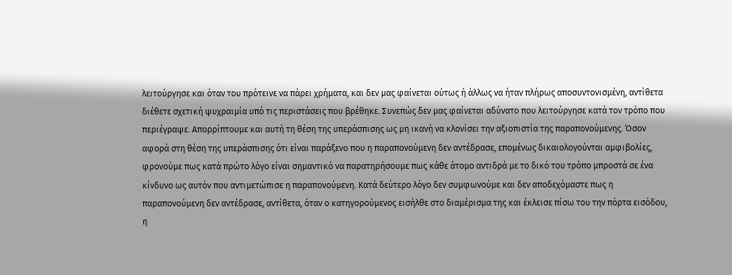λειτούργησε και όταν του πρότεινε να πάρει χρήματα, και δεν μας φαίνεται ούτως ή άλλως να ήταν πλήρως αποσυντονισμένη, αντίθετα διέθετε σχετική ψυχραιμία υπό τις περιστάσεις που βρέθηκε. Συνεπώς δεν μας φαίνεται αδύνατο που λειτούργησε κατά τον τρόπο που περιέγραψε. Απορρίπτουμε και αυτή τη θέση της υπεράσπισης ως μη ικανή να κλονίσει την αξιοπιστία της παραπονούμενης. Όσον αφορά στη θέση της υπεράσπισης ότι είναι παράξενο που η παραπονούμενη δεν αντέδρασε, επομένως δικαιολογούνται αμφιβολίες, φρονούμε πως κατά πρώτο λόγο είναι σημαντικό να παρατηρήσουμε πως κάθε άτομο αντιδρά με το δικό του τρόπο μπροστά σε ένα κίνδυνο ως αυτόν που αντιμετώπισε η παραπονούμενη. Κατά δεύτερο λόγο δεν συμφωνούμε και δεν αποδεχόμαστε πως η παραπονούμενη δεν αντέδρασε, αντίθετα, όταν ο κατηγορούμενος εισήλθε στο διαμέρισμα της και έκλεισε πίσω του την πόρτα εισόδου, η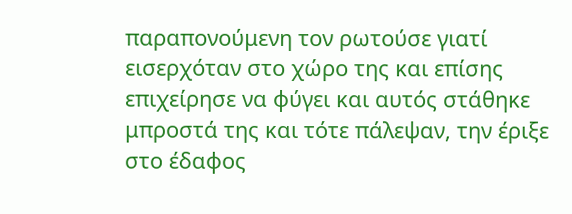παραπονούμενη τον ρωτούσε γιατί εισερχόταν στο χώρο της και επίσης επιχείρησε να φύγει και αυτός στάθηκε μπροστά της και τότε πάλεψαν, την έριξε στο έδαφος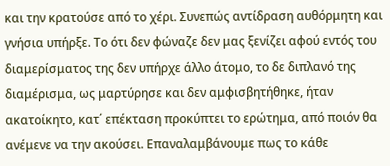και την κρατούσε από το χέρι. Συνεπώς αντίδραση αυθόρμητη και γνήσια υπήρξε. Το ότι δεν φώναζε δεν μας ξενίζει αφού εντός του διαμερίσματος της δεν υπήρχε άλλο άτομο, το δε διπλανό της διαμέρισμα, ως μαρτύρησε και δεν αμφισβητήθηκε, ήταν ακατοίκητο, κατ΄ επέκταση προκύπτει το ερώτημα, από ποιόν θα ανέμενε να την ακούσει. Επαναλαμβάνουμε πως το κάθε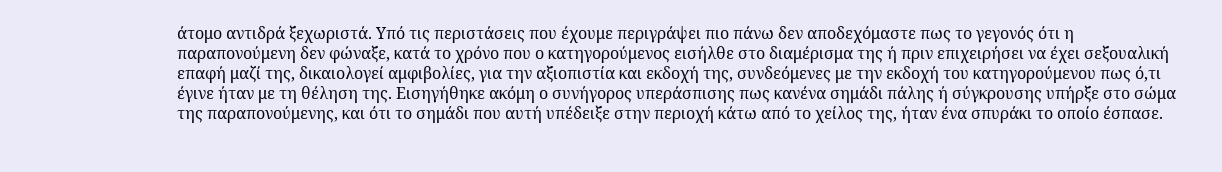άτομο αντιδρά ξεχωριστά. Υπό τις περιστάσεις που έχουμε περιγράψει πιο πάνω δεν αποδεχόμαστε πως το γεγονός ότι η παραπονούμενη δεν φώναξε, κατά το χρόνο που ο κατηγορούμενος εισήλθε στο διαμέρισμα της ή πριν επιχειρήσει να έχει σεξουαλική επαφή μαζί της, δικαιολογεί αμφιβολίες, για την αξιοπιστία και εκδοχή της, συνδεόμενες με την εκδοχή του κατηγορούμενου πως ό,τι έγινε ήταν με τη θέληση της. Εισηγήθηκε ακόμη ο συνήγορος υπεράσπισης πως κανένα σημάδι πάλης ή σύγκρουσης υπήρξε στο σώμα της παραπονούμενης, και ότι το σημάδι που αυτή υπέδειξε στην περιοχή κάτω από το χείλος της, ήταν ένα σπυράκι το οποίο έσπασε.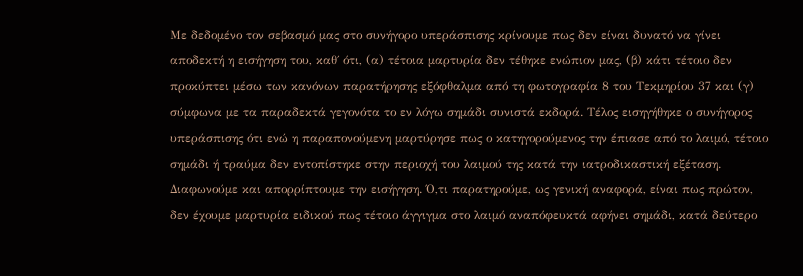Με δεδομένο τον σεβασμό μας στο συνήγορο υπεράσπισης κρίνουμε πως δεν είναι δυνατό να γίνει αποδεκτή η εισήγηση του, καθ΄ ότι, (α) τέτοια μαρτυρία δεν τέθηκε ενώπιον μας, (β) κάτι τέτοιο δεν προκύπτει μέσω των κανόνων παρατήρησης εξόφθαλμα από τη φωτογραφία 8 του Τεκμηρίου 37 και (γ) σύμφωνα με τα παραδεκτά γεγονότα το εν λόγω σημάδι συνιστά εκδορά. Τέλος εισηγήθηκε ο συνήγορος υπεράσπισης ότι ενώ η παραπονούμενη μαρτύρησε πως ο κατηγορούμενος την έπιασε από το λαιμό, τέτοιο σημάδι ή τραύμα δεν εντοπίστηκε στην περιοχή του λαιμού της κατά την ιατροδικαστική εξέταση. Διαφωνούμε και απορρίπτουμε την εισήγηση. Ό,τι παρατηρούμε, ως γενική αναφορά, είναι πως πρώτον, δεν έχουμε μαρτυρία ειδικού πως τέτοιο άγγιγμα στο λαιμό αναπόφευκτά αφήνει σημάδι, κατά δεύτερο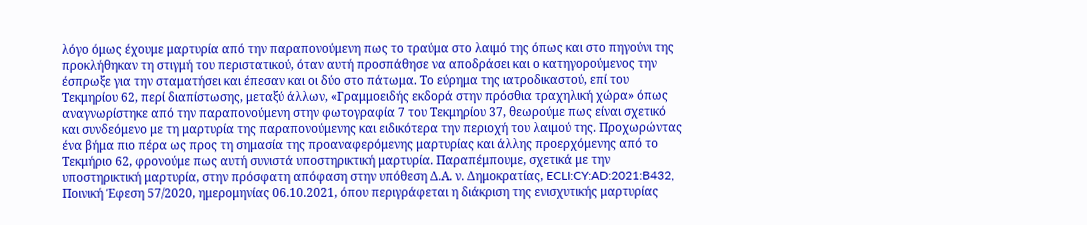λόγο όμως έχουμε μαρτυρία από την παραπονούμενη πως το τραύμα στο λαιμό της όπως και στο πηγούνι της προκλήθηκαν τη στιγμή του περιστατικού, όταν αυτή προσπάθησε να αποδράσει και ο κατηγορούμενος την έσπρωξε για την σταματήσει και έπεσαν και οι δύο στο πάτωμα. Το εύρημα της ιατροδικαστού, επί του Τεκμηρίου 62, περί διαπίστωσης, μεταξύ άλλων, «Γραμμοειδής εκδορά στην πρόσθια τραχηλική χώρα» όπως αναγνωρίστηκε από την παραπονούμενη στην φωτογραφία 7 του Τεκμηρίου 37, θεωρούμε πως είναι σχετικό και συνδεόμενο με τη μαρτυρία της παραπονούμενης και ειδικότερα την περιοχή του λαιμού της. Προχωρώντας ένα βήμα πιο πέρα ως προς τη σημασία της προαναφερόμενης μαρτυρίας και άλλης προερχόμενης από το Τεκμήριο 62, φρονούμε πως αυτή συνιστά υποστηρικτική μαρτυρία. Παραπέμπουμε, σχετικά με την υποστηρικτική μαρτυρία, στην πρόσφατη απόφαση στην υπόθεση Δ.Α. ν. Δημοκρατίας, ECLI:CY:AD:2021:B432, Ποινική Έφεση 57/2020, ημερομηνίας 06.10.2021, όπου περιγράφεται η διάκριση της ενισχυτικής μαρτυρίας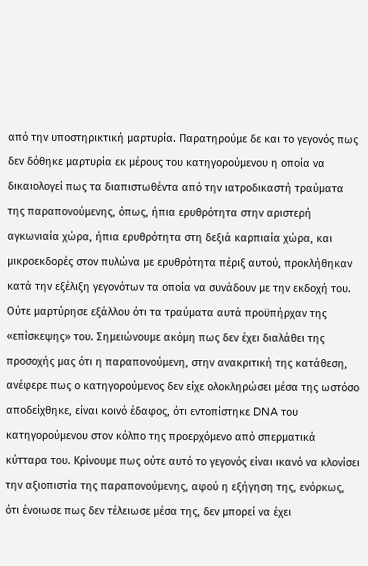από την υποστηρικτική μαρτυρία. Παρατηρούμε δε και το γεγονός πως δεν δόθηκε μαρτυρία εκ μέρους του κατηγορούμενου η οποία να δικαιολογεί πως τα διαπιστωθέντα από την ιατροδικαστή τραύματα της παραπονούμενης, όπως, ήπια ερυθρότητα στην αριστερή αγκωνιαία χώρα, ήπια ερυθρότητα στη δεξιά καρπιαία χώρα, και μικροεκδορές στον πυλώνα με ερυθρότητα πέριξ αυτού, προκλήθηκαν κατά την εξέλιξη γεγονότων τα οποία να συνάδουν με την εκδοχή του. Ούτε μαρτύρησε εξάλλου ότι τα τραύματα αυτά προϋπήρχαν της «επίσκεψης» του. Σημειώνουμε ακόμη πως δεν έχει διαλάθει της προσοχής μας ότι η παραπονούμενη, στην ανακριτική της κατάθεση, ανέφερε πως ο κατηγορούμενος δεν είχε ολοκληρώσει μέσα της ωστόσο αποδείχθηκε, είναι κοινό έδαφος, ότι εντοπίστηκε DNA του κατηγορούμενου στον κόλπο της προερχόμενο από σπερματικά κύτταρα του. Κρίνουμε πως ούτε αυτό το γεγονός είναι ικανό να κλονίσει την αξιοπιστία της παραπονούμενης, αφού η εξήγηση της, ενόρκως, ότι ένοιωσε πως δεν τέλειωσε μέσα της, δεν μπορεί να έχει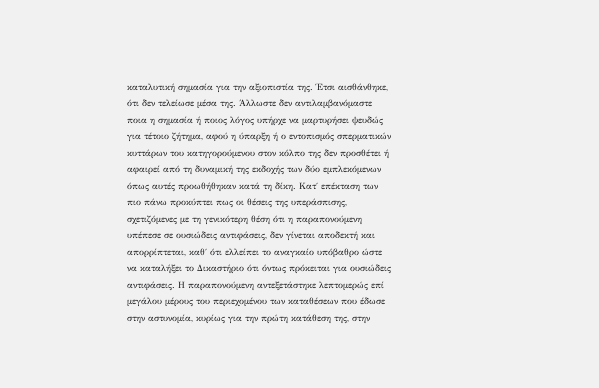καταλυτική σημασία για την αξιοπιστία της. Έτσι αισθάνθηκε, ότι δεν τελείωσε μέσα της. Άλλωστε δεν αντιλαμβανόμαστε ποια η σημασία ή ποιος λόγος υπήρχε να μαρτυρήσει ψευδώς για τέτοιο ζήτημα, αφού η ύπαρξη ή ο εντοπισμός σπερματικών κυττάρων του κατηγορούμενου στον κόλπο της δεν προσθέτει ή αφαιρεί από τη δυναμική της εκδοχής των δύο εμπλεκόμενων όπως αυτές προωθήθηκαν κατά τη δίκη. Κατ΄ επέκταση των πιο πάνω προκύπτει πως οι θέσεις της υπεράσπισης, σχετιζόμενες με τη γενικότερη θέση ότι η παραπονούμενη υπέπεσε σε ουσιώδεις αντιφάσεις, δεν γίνεται αποδεκτή και απορρίπτεται, καθ΄ ότι ελλείπει το αναγκαίο υπόβαθρο ώστε να καταλήξει το Δικαστήριο ότι όντως πρόκειται για ουσιώδεις αντιφάσεις. Η παραπονούμενη αντεξετάστηκε λεπτομερώς επί μεγάλου μέρους του περιεχομένου των καταθέσεων που έδωσε στην αστυνομία, κυρίως για την πρώτη κατάθεση της, στην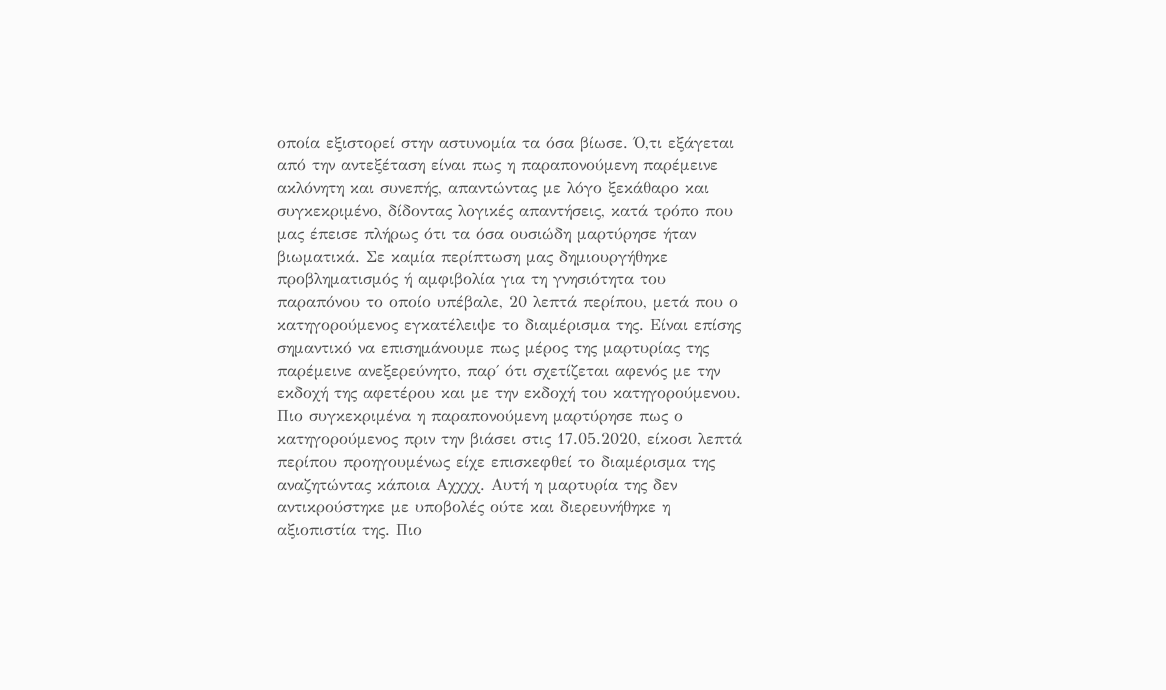οποία εξιστορεί στην αστυνομία τα όσα βίωσε. Ό,τι εξάγεται από την αντεξέταση είναι πως η παραπονούμενη παρέμεινε ακλόνητη και συνεπής, απαντώντας με λόγο ξεκάθαρο και συγκεκριμένο, δίδοντας λογικές απαντήσεις, κατά τρόπο που μας έπεισε πλήρως ότι τα όσα ουσιώδη μαρτύρησε ήταν βιωματικά. Σε καμία περίπτωση μας δημιουργήθηκε προβληματισμός ή αμφιβολία για τη γνησιότητα του παραπόνου το οποίο υπέβαλε, 20 λεπτά περίπου, μετά που ο κατηγορούμενος εγκατέλειψε το διαμέρισμα της. Είναι επίσης σημαντικό να επισημάνουμε πως μέρος της μαρτυρίας της παρέμεινε ανεξερεύνητο, παρ΄ ότι σχετίζεται αφενός με την εκδοχή της αφετέρου και με την εκδοχή του κατηγορούμενου. Πιο συγκεκριμένα η παραπονούμενη μαρτύρησε πως ο κατηγορούμενος πριν την βιάσει στις 17.05.2020, είκοσι λεπτά περίπου προηγουμένως είχε επισκεφθεί το διαμέρισμα της αναζητώντας κάποια Aχχχχ. Αυτή η μαρτυρία της δεν αντικρούστηκε με υποβολές ούτε και διερευνήθηκε η αξιοπιστία της. Πιο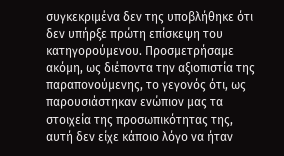συγκεκριμένα δεν της υποβλήθηκε ότι δεν υπήρξε πρώτη επίσκεψη του κατηγορούμενου. Προσμετρήσαμε ακόμη, ως διέποντα την αξιοπιστία της παραπονούμενης, το γεγονός ότι, ως παρουσιάστηκαν ενώπιον μας τα στοιχεία της προσωπικότητας της, αυτή δεν είχε κάποιο λόγο να ήταν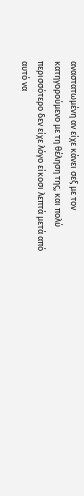αναστατωμένη αν είχε κάνει σεξ με τον κατηγορούμενο με τη θέληση της, και πολύ περισσότερο δεν είχε λόγο είκοσι λεπτά μετά από αυτό να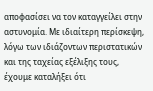αποφασίσει να τον καταγγείλει στην αστυνομία. Με ιδιαίτερη περίσκεψη, λόγω των ιδιάζοντων περιστατικών και της ταχείας εξέλιξης τους, έχουμε καταλήξει ότι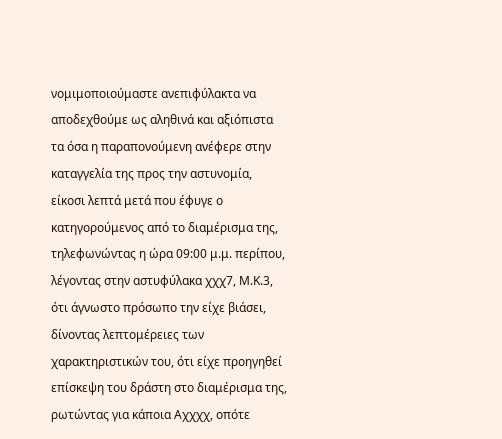νομιμοποιούμαστε ανεπιφύλακτα να αποδεχθούμε ως αληθινά και αξιόπιστα τα όσα η παραπονούμενη ανέφερε στην καταγγελία της προς την αστυνομία, είκοσι λεπτά μετά που έφυγε ο κατηγορούμενος από το διαμέρισμα της, τηλεφωνώντας η ώρα 09:00 μ.μ. περίπου, λέγοντας στην αστυφύλακα χχχ7, Μ.Κ.3, ότι άγνωστο πρόσωπο την είχε βιάσει, δίνοντας λεπτομέρειες των χαρακτηριστικών του, ότι είχε προηγηθεί επίσκεψη του δράστη στο διαμέρισμα της, ρωτώντας για κάποια Aχχχχ, οπότε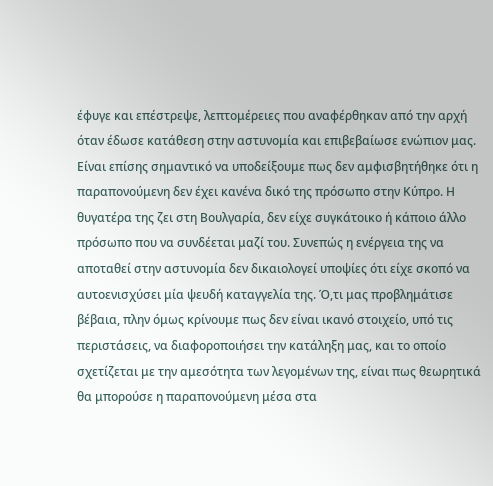έφυγε και επέστρεψε, λεπτομέρειες που αναφέρθηκαν από την αρχή όταν έδωσε κατάθεση στην αστυνομία και επιβεβαίωσε ενώπιον μας. Είναι επίσης σημαντικό να υποδείξουμε πως δεν αμφισβητήθηκε ότι η παραπονούμενη δεν έχει κανένα δικό της πρόσωπο στην Κύπρο. Η θυγατέρα της ζει στη Βουλγαρία, δεν είχε συγκάτοικο ή κάποιο άλλο πρόσωπο που να συνδέεται μαζί του. Συνεπώς η ενέργεια της να αποταθεί στην αστυνομία δεν δικαιολογεί υποψίες ότι είχε σκοπό να αυτοενισχύσει μία ψευδή καταγγελία της. Ό,τι μας προβλημάτισε βέβαια, πλην όμως κρίνουμε πως δεν είναι ικανό στοιχείο, υπό τις περιστάσεις, να διαφοροποιήσει την κατάληξη μας, και το οποίο σχετίζεται με την αμεσότητα των λεγομένων της, είναι πως θεωρητικά θα μπορούσε η παραπονούμενη μέσα στα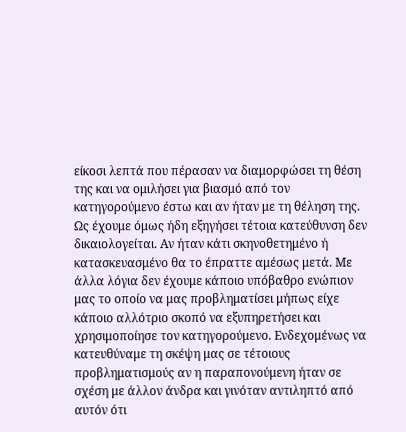είκοσι λεπτά που πέρασαν να διαμορφώσει τη θέση της και να ομιλήσει για βιασμό από τον κατηγορούμενο έστω και αν ήταν με τη θέληση της. Ως έχουμε όμως ήδη εξηγήσει τέτοια κατεύθυνση δεν δικαιολογείται. Αν ήταν κάτι σκηνοθετημένο ή κατασκευασμένο θα το έπραττε αμέσως μετά. Με άλλα λόγια δεν έχουμε κάποιο υπόβαθρο ενώπιον μας το οποίο να μας προβληματίσει μήπως είχε κάποιο αλλότριο σκοπό να εξυπηρετήσει και χρησιμοποίησε τον κατηγορούμενο. Ενδεχομένως να κατευθύναμε τη σκέψη μας σε τέτοιους προβληματισμούς αν η παραπονούμενη ήταν σε σχέση με άλλον άνδρα και γινόταν αντιληπτό από αυτόν ότι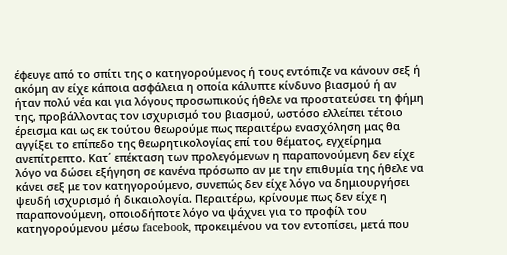έφευγε από το σπίτι της ο κατηγορούμενος ή τους εντόπιζε να κάνουν σεξ ή ακόμη αν είχε κάποια ασφάλεια η οποία κάλυπτε κίνδυνο βιασμού ή αν ήταν πολύ νέα και για λόγους προσωπικούς ήθελε να προστατεύσει τη φήμη της, προβάλλοντας τον ισχυρισμό του βιασμού, ωστόσο ελλείπει τέτοιο έρεισμα και ως εκ τούτου θεωρούμε πως περαιτέρω ενασχόληση μας θα αγγίξει το επίπεδο της θεωρητικολογίας επί του θέματος, εγχείρημα ανεπίτρεπτο. Κατ΄ επέκταση των προλεγόμενων η παραπονούμενη δεν είχε λόγο να δώσει εξήγηση σε κανένα πρόσωπο αν με την επιθυμία της ήθελε να κάνει σεξ με τον κατηγορούμενο, συνεπώς δεν είχε λόγο να δημιουργήσει ψευδή ισχυρισμό ή δικαιολογία. Περαιτέρω, κρίνουμε πως δεν είχε η παραπονούμενη, οποιοδήποτε λόγο να ψάχνει για το προφίλ του κατηγορούμενου μέσω facebook, προκειμένου να τον εντοπίσει, μετά που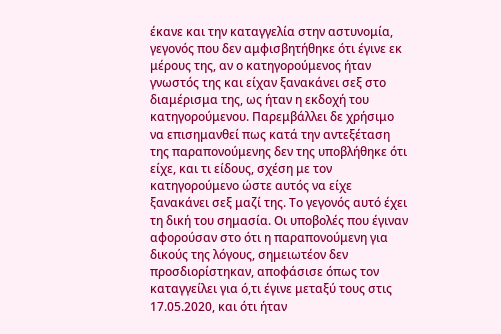έκανε και την καταγγελία στην αστυνομία, γεγονός που δεν αμφισβητήθηκε ότι έγινε εκ μέρους της, αν ο κατηγορούμενος ήταν γνωστός της και είχαν ξανακάνει σεξ στο διαμέρισμα της, ως ήταν η εκδοχή του κατηγορούμενου. Παρεμβάλλει δε χρήσιμο να επισημανθεί πως κατά την αντεξέταση της παραπονούμενης δεν της υποβλήθηκε ότι είχε, και τι είδους, σχέση με τον κατηγορούμενο ώστε αυτός να είχε ξανακάνει σεξ μαζί της. Το γεγονός αυτό έχει τη δική του σημασία. Οι υποβολές που έγιναν αφορούσαν στο ότι η παραπονούμενη για δικούς της λόγους, σημειωτέον δεν προσδιορίστηκαν, αποφάσισε όπως τον καταγγείλει για ό,τι έγινε μεταξύ τους στις 17.05.2020, και ότι ήταν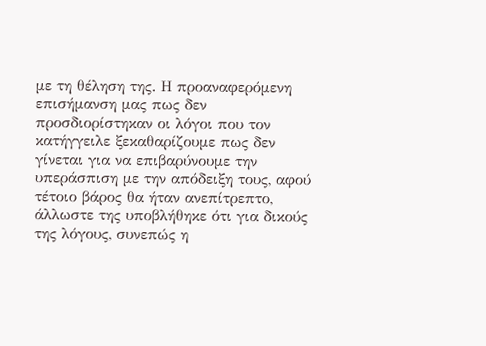με τη θέληση της. Η προαναφερόμενη επισήμανση μας πως δεν προσδιορίστηκαν οι λόγοι που τον κατήγγειλε ξεκαθαρίζουμε πως δεν γίνεται για να επιβαρύνουμε την υπεράσπιση με την απόδειξη τους, αφού τέτοιο βάρος θα ήταν ανεπίτρεπτο, άλλωστε της υποβλήθηκε ότι για δικούς της λόγους, συνεπώς η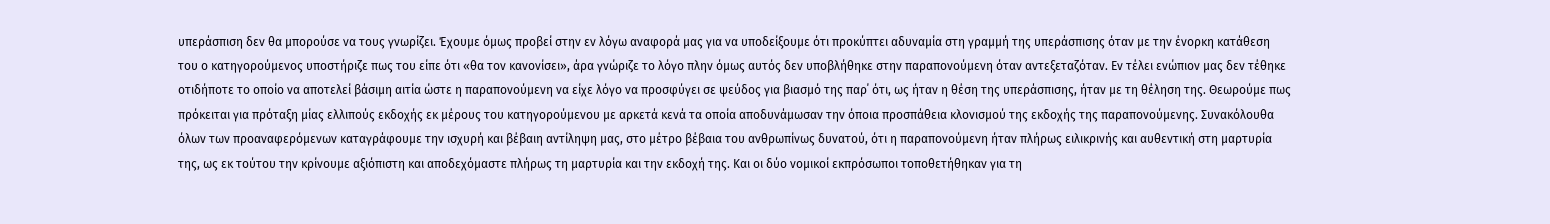υπεράσπιση δεν θα μπορούσε να τους γνωρίζει. Έχουμε όμως προβεί στην εν λόγω αναφορά μας για να υποδείξουμε ότι προκύπτει αδυναμία στη γραμμή της υπεράσπισης όταν με την ένορκη κατάθεση του ο κατηγορούμενος υποστήριζε πως του είπε ότι «θα τον κανονίσει», άρα γνώριζε το λόγο πλην όμως αυτός δεν υποβλήθηκε στην παραπονούμενη όταν αντεξεταζόταν. Εν τέλει ενώπιον μας δεν τέθηκε οτιδήποτε το οποίο να αποτελεί βάσιμη αιτία ώστε η παραπονούμενη να είχε λόγο να προσφύγει σε ψεύδος για βιασμό της παρ΄ ότι, ως ήταν η θέση της υπεράσπισης, ήταν με τη θέληση της. Θεωρούμε πως πρόκειται για πρόταξη μίας ελλιπούς εκδοχής εκ μέρους του κατηγορούμενου με αρκετά κενά τα οποία αποδυνάμωσαν την όποια προσπάθεια κλονισμού της εκδοχής της παραπονούμενης. Συνακόλουθα όλων των προαναφερόμενων καταγράφουμε την ισχυρή και βέβαιη αντίληψη μας, στο μέτρο βέβαια του ανθρωπίνως δυνατού, ότι η παραπονούμενη ήταν πλήρως ειλικρινής και αυθεντική στη μαρτυρία της, ως εκ τούτου την κρίνουμε αξιόπιστη και αποδεχόμαστε πλήρως τη μαρτυρία και την εκδοχή της. Και οι δύο νομικοί εκπρόσωποι τοποθετήθηκαν για τη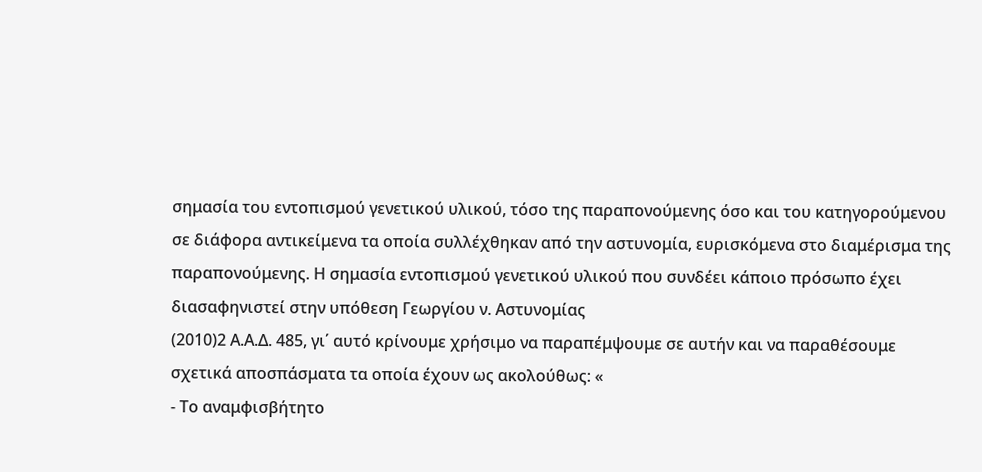σημασία του εντοπισμού γενετικού υλικού, τόσο της παραπονούμενης όσο και του κατηγορούμενου σε διάφορα αντικείμενα τα οποία συλλέχθηκαν από την αστυνομία, ευρισκόμενα στο διαμέρισμα της παραπονούμενης. Η σημασία εντοπισμού γενετικού υλικού που συνδέει κάποιο πρόσωπο έχει διασαφηνιστεί στην υπόθεση Γεωργίου ν. Αστυνομίας
(2010)2 Α.Α.Δ. 485, γι΄ αυτό κρίνουμε χρήσιμο να παραπέμψουμε σε αυτήν και να παραθέσουμε σχετικά αποσπάσματα τα οποία έχουν ως ακολούθως: «
- Το αναμφισβήτητο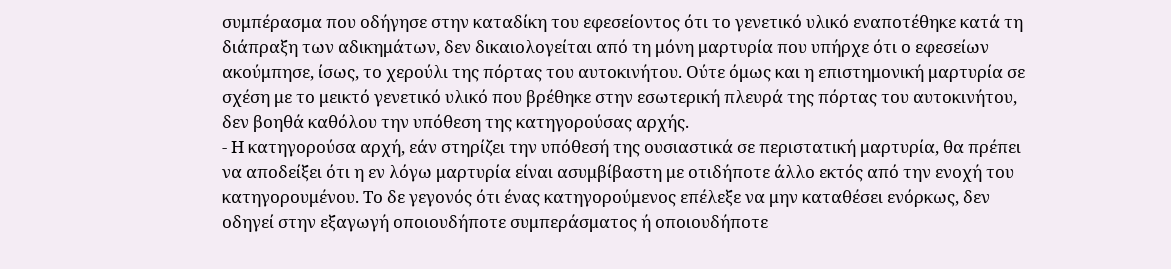συμπέρασμα που οδήγησε στην καταδίκη του εφεσείοντος ότι το γενετικό υλικό εναποτέθηκε κατά τη διάπραξη των αδικημάτων, δεν δικαιολογείται από τη μόνη μαρτυρία που υπήρχε ότι ο εφεσείων ακούμπησε, ίσως, το χερούλι της πόρτας του αυτοκινήτου. Ούτε όμως και η επιστημονική μαρτυρία σε σχέση με το μεικτό γενετικό υλικό που βρέθηκε στην εσωτερική πλευρά της πόρτας του αυτοκινήτου, δεν βοηθά καθόλου την υπόθεση της κατηγορούσας αρχής.
- Η κατηγορούσα αρχή, εάν στηρίζει την υπόθεσή της ουσιαστικά σε περιστατική μαρτυρία, θα πρέπει να αποδείξει ότι η εν λόγω μαρτυρία είναι ασυμβίβαστη με οτιδήποτε άλλο εκτός από την ενοχή του κατηγορουμένου. Το δε γεγονός ότι ένας κατηγορούμενος επέλεξε να μην καταθέσει ενόρκως, δεν οδηγεί στην εξαγωγή οποιουδήποτε συμπεράσματος ή οποιουδήποτε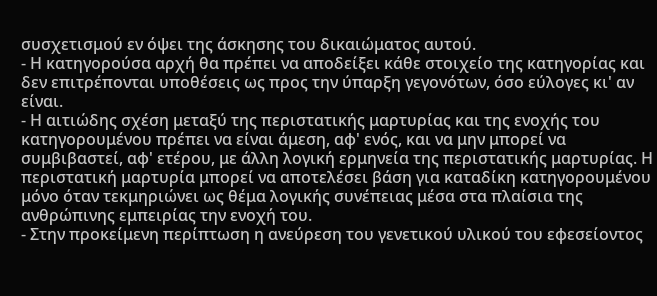συσχετισμού εν όψει της άσκησης του δικαιώματος αυτού.
- Η κατηγορούσα αρχή θα πρέπει να αποδείξει κάθε στοιχείο της κατηγορίας και δεν επιτρέπονται υποθέσεις ως προς την ύπαρξη γεγονότων, όσο εύλογες κι' αν είναι.
- Η αιτιώδης σχέση μεταξύ της περιστατικής μαρτυρίας και της ενοχής του κατηγορουμένου πρέπει να είναι άμεση, αφ' ενός, και να μην μπορεί να συμβιβαστεί, αφ' ετέρου, με άλλη λογική ερμηνεία της περιστατικής μαρτυρίας. Η περιστατική μαρτυρία μπορεί να αποτελέσει βάση για καταδίκη κατηγορουμένου μόνο όταν τεκμηριώνει ως θέμα λογικής συνέπειας μέσα στα πλαίσια της ανθρώπινης εμπειρίας την ενοχή του.
- Στην προκείμενη περίπτωση η ανεύρεση του γενετικού υλικού του εφεσείοντος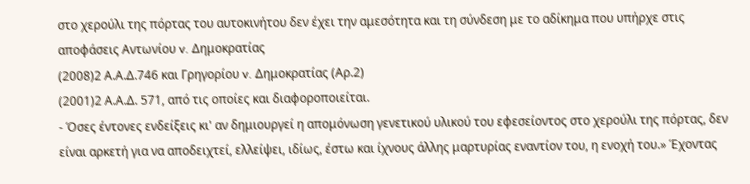στο χερούλι της πόρτας του αυτοκινήτου δεν έχει την αμεσότητα και τη σύνδεση με το αδίκημα που υπήρχε στις αποφάσεις Αντωνίου v. Δημοκρατίας
(2008)2 Α.Α.Δ.746 και Γρηγορίου v. Δημοκρατίας (Αρ.2)
(2001)2 Α.Α.Δ. 571, από τις οποίες και διαφοροποιείται.
- Όσες έντονες ενδείξεις κι' αν δημιουργεί η απομόνωση γενετικού υλικού του εφεσείοντος στο χερούλι της πόρτας, δεν είναι αρκετή για να αποδειχτεί, ελλείψει, ιδίως, έστω και ίχνους άλλης μαρτυρίας εναντίον του, η ενοχή του.» Έχοντας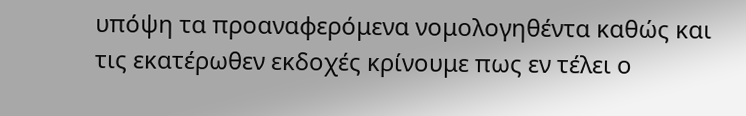υπόψη τα προαναφερόμενα νομολογηθέντα καθώς και τις εκατέρωθεν εκδοχές κρίνουμε πως εν τέλει ο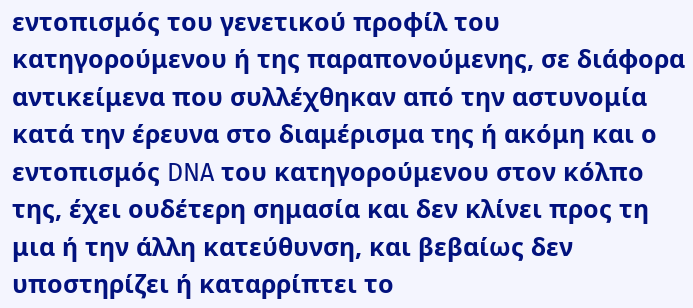εντοπισμός του γενετικού προφίλ του κατηγορούμενου ή της παραπονούμενης, σε διάφορα αντικείμενα που συλλέχθηκαν από την αστυνομία κατά την έρευνα στο διαμέρισμα της ή ακόμη και ο εντοπισμός DNA του κατηγορούμενου στον κόλπο της, έχει ουδέτερη σημασία και δεν κλίνει προς τη μια ή την άλλη κατεύθυνση, και βεβαίως δεν υποστηρίζει ή καταρρίπτει το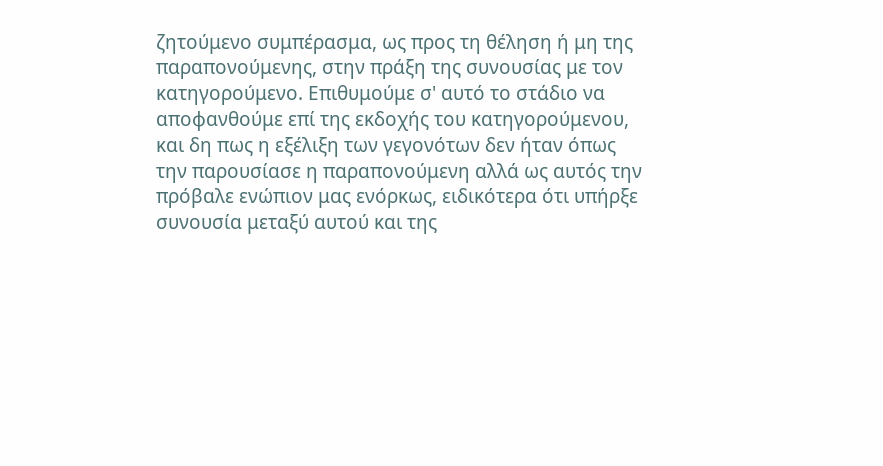ζητούμενο συμπέρασμα, ως προς τη θέληση ή μη της παραπονούμενης, στην πράξη της συνουσίας με τον κατηγορούμενο. Επιθυμούμε σ' αυτό το στάδιο να αποφανθούμε επί της εκδοχής του κατηγορούμενου, και δη πως η εξέλιξη των γεγονότων δεν ήταν όπως την παρουσίασε η παραπονούμενη αλλά ως αυτός την πρόβαλε ενώπιον μας ενόρκως, ειδικότερα ότι υπήρξε συνουσία μεταξύ αυτού και της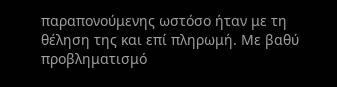παραπονούμενης ωστόσο ήταν με τη θέληση της και επί πληρωμή. Με βαθύ προβληματισμό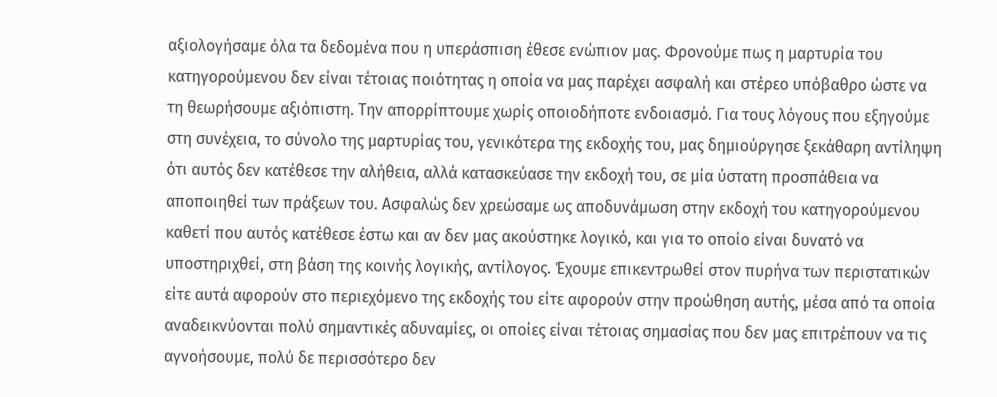αξιολογήσαμε όλα τα δεδομένα που η υπεράσπιση έθεσε ενώπιον μας. Φρονούμε πως η μαρτυρία του κατηγορούμενου δεν είναι τέτοιας ποιότητας η οποία να μας παρέχει ασφαλή και στέρεο υπόβαθρο ώστε να τη θεωρήσουμε αξιόπιστη. Την απορρίπτουμε χωρίς οποιοδήποτε ενδοιασμό. Για τους λόγους που εξηγούμε στη συνέχεια, το σύνολο της μαρτυρίας του, γενικότερα της εκδοχής του, μας δημιούργησε ξεκάθαρη αντίληψη ότι αυτός δεν κατέθεσε την αλήθεια, αλλά κατασκεύασε την εκδοχή του, σε μία ύστατη προσπάθεια να αποποιηθεί των πράξεων του. Ασφαλώς δεν χρεώσαμε ως αποδυνάμωση στην εκδοχή του κατηγορούμενου καθετί που αυτός κατέθεσε έστω και αν δεν μας ακούστηκε λογικό, και για το οποίο είναι δυνατό να υποστηριχθεί, στη βάση της κοινής λογικής, αντίλογος. Έχουμε επικεντρωθεί στον πυρήνα των περιστατικών είτε αυτά αφορούν στο περιεχόμενο της εκδοχής του είτε αφορούν στην προώθηση αυτής, μέσα από τα οποία αναδεικνύονται πολύ σημαντικές αδυναμίες, οι οποίες είναι τέτοιας σημασίας που δεν μας επιτρέπουν να τις αγνοήσουμε, πολύ δε περισσότερο δεν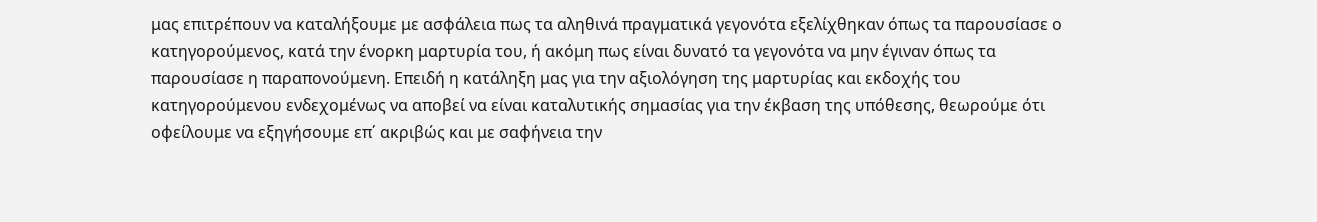μας επιτρέπουν να καταλήξουμε με ασφάλεια πως τα αληθινά πραγματικά γεγονότα εξελίχθηκαν όπως τα παρουσίασε ο κατηγορούμενος, κατά την ένορκη μαρτυρία του, ή ακόμη πως είναι δυνατό τα γεγονότα να μην έγιναν όπως τα παρουσίασε η παραπονούμενη. Επειδή η κατάληξη μας για την αξιολόγηση της μαρτυρίας και εκδοχής του κατηγορούμενου ενδεχομένως να αποβεί να είναι καταλυτικής σημασίας για την έκβαση της υπόθεσης, θεωρούμε ότι οφείλουμε να εξηγήσουμε επ΄ ακριβώς και με σαφήνεια την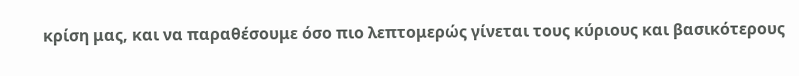κρίση μας, και να παραθέσουμε όσο πιο λεπτομερώς γίνεται τους κύριους και βασικότερους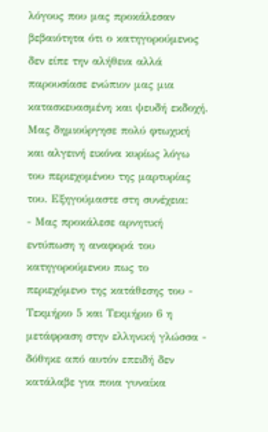λόγους που μας προκάλεσαν βεβαιότητα ότι ο κατηγορούμενος δεν είπε την αλήθεια αλλά παρουσίασε ενώπιον μας μια κατασκευασμένη και ψευδή εκδοχή. Μας δημιούργησε πολύ φτωχική και αλγεινή εικόνα κυρίως λόγω του περιεχομένου της μαρτυρίας του. Εξηγούμαστε στη συνέχεια:
- Μας προκάλεσε αρνητική εντύπωση η αναφορά του κατηγορούμενου πως το περιεχόμενο της κατάθεσης του - Τεκμήριο 5 και Τεκμήριο 6 η μετάφραση στην ελληνική γλώσσα - δόθηκε από αυτόν επειδή δεν κατάλαβε για ποια γυναίκα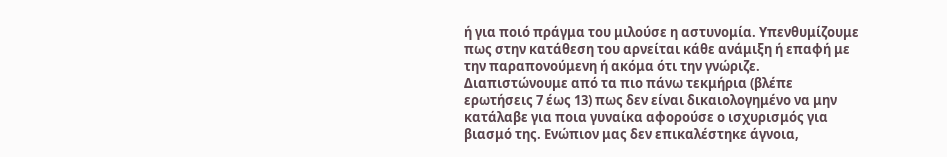ή για ποιό πράγμα του μιλούσε η αστυνομία. Υπενθυμίζουμε πως στην κατάθεση του αρνείται κάθε ανάμιξη ή επαφή με την παραπονούμενη ή ακόμα ότι την γνώριζε. Διαπιστώνουμε από τα πιο πάνω τεκμήρια (βλέπε ερωτήσεις 7 έως 13) πως δεν είναι δικαιολογημένο να μην κατάλαβε για ποια γυναίκα αφορούσε ο ισχυρισμός για βιασμό της. Ενώπιον μας δεν επικαλέστηκε άγνοια,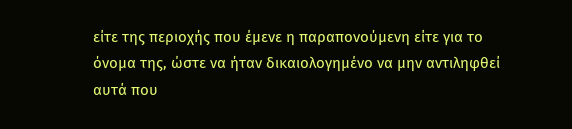είτε της περιοχής που έμενε η παραπονούμενη είτε για το όνομα της, ώστε να ήταν δικαιολογημένο να μην αντιληφθεί αυτά που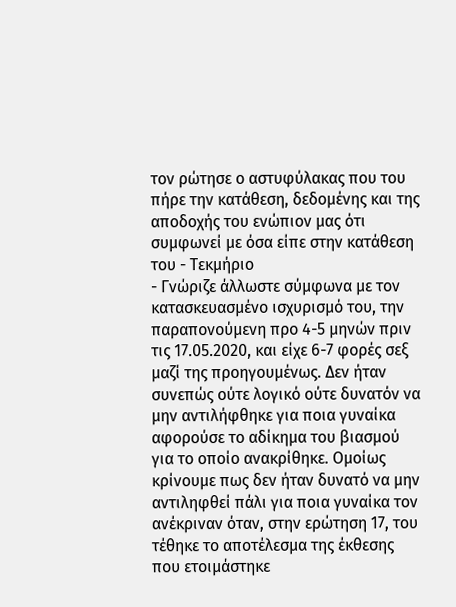τον ρώτησε ο αστυφύλακας που του πήρε την κατάθεση, δεδομένης και της αποδοχής του ενώπιον μας ότι συμφωνεί με όσα είπε στην κατάθεση του - Τεκμήριο
- Γνώριζε άλλωστε σύμφωνα με τον κατασκευασμένο ισχυρισμό του, την παραπονούμενη προ 4-5 μηνών πριν τις 17.05.2020, και είχε 6-7 φορές σεξ μαζί της προηγουμένως. Δεν ήταν συνεπώς ούτε λογικό ούτε δυνατόν να μην αντιλήφθηκε για ποια γυναίκα αφορούσε το αδίκημα του βιασμού για το οποίο ανακρίθηκε. Ομοίως κρίνουμε πως δεν ήταν δυνατό να μην αντιληφθεί πάλι για ποια γυναίκα τον ανέκριναν όταν, στην ερώτηση 17, του τέθηκε το αποτέλεσμα της έκθεσης που ετοιμάστηκε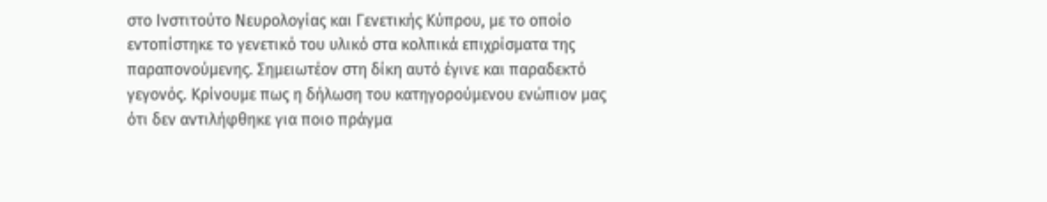στο Ινστιτούτο Νευρολογίας και Γενετικής Κύπρου, με το οποίο εντοπίστηκε το γενετικό του υλικό στα κολπικά επιχρίσματα της παραπονούμενης. Σημειωτέον στη δίκη αυτό έγινε και παραδεκτό γεγονός. Κρίνουμε πως η δήλωση του κατηγορούμενου ενώπιον μας ότι δεν αντιλήφθηκε για ποιο πράγμα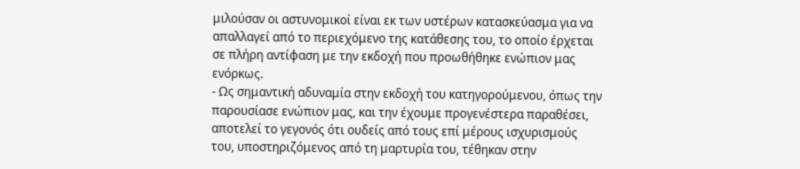μιλούσαν οι αστυνομικοί είναι εκ των υστέρων κατασκεύασμα για να απαλλαγεί από το περιεχόμενο της κατάθεσης του, το οποίο έρχεται σε πλήρη αντίφαση με την εκδοχή που προωθήθηκε ενώπιον μας ενόρκως.
- Ως σημαντική αδυναμία στην εκδοχή του κατηγορούμενου, όπως την παρουσίασε ενώπιον μας, και την έχουμε προγενέστερα παραθέσει, αποτελεί το γεγονός ότι ουδείς από τους επί μέρους ισχυρισμούς του, υποστηριζόμενος από τη μαρτυρία του, τέθηκαν στην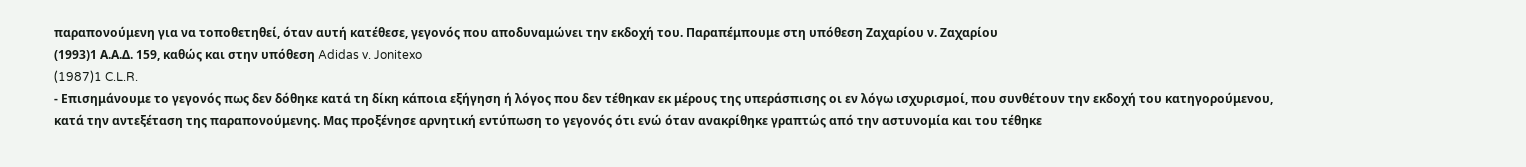παραπονούμενη για να τοποθετηθεί, όταν αυτή κατέθεσε, γεγονός που αποδυναμώνει την εκδοχή του. Παραπέμπουμε στη υπόθεση Ζαχαρίου ν. Ζαχαρίου
(1993)1 Α.Α.Δ. 159, καθώς και στην υπόθεση Adidas v. Jonitexo
(1987)1 C.L.R.
- Επισημάνουμε το γεγονός πως δεν δόθηκε κατά τη δίκη κάποια εξήγηση ή λόγος που δεν τέθηκαν εκ μέρους της υπεράσπισης οι εν λόγω ισχυρισμοί, που συνθέτουν την εκδοχή του κατηγορούμενου, κατά την αντεξέταση της παραπονούμενης. Μας προξένησε αρνητική εντύπωση το γεγονός ότι ενώ όταν ανακρίθηκε γραπτώς από την αστυνομία και του τέθηκε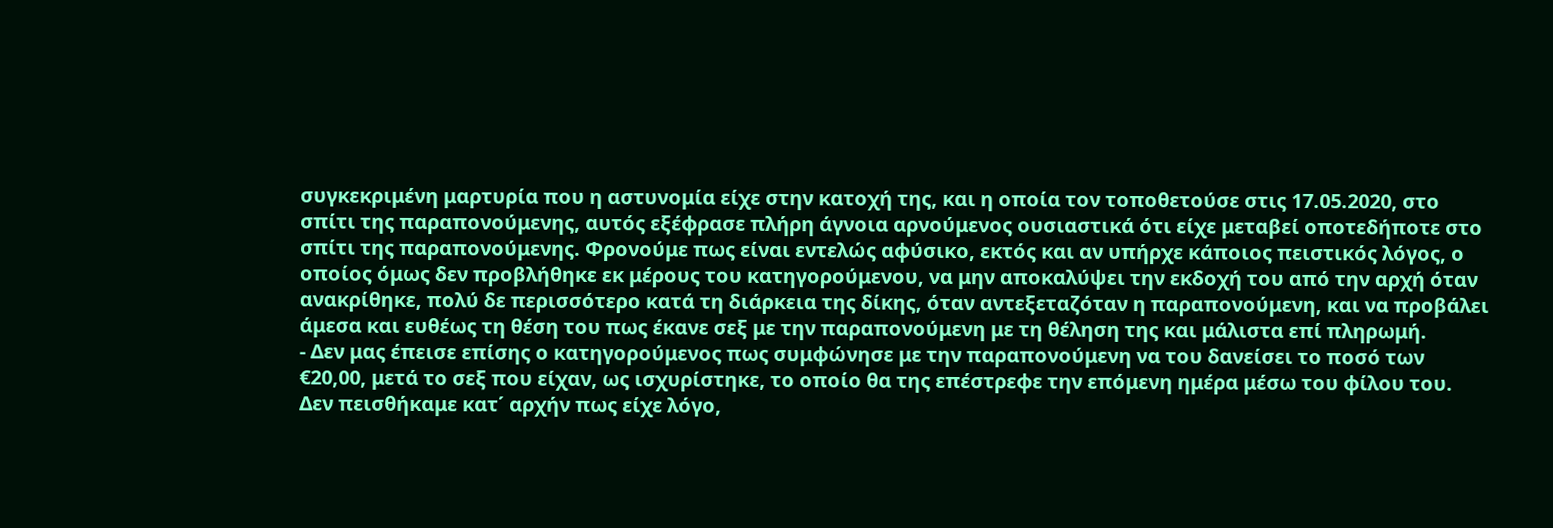συγκεκριμένη μαρτυρία που η αστυνομία είχε στην κατοχή της, και η οποία τον τοποθετούσε στις 17.05.2020, στο σπίτι της παραπονούμενης, αυτός εξέφρασε πλήρη άγνοια αρνούμενος ουσιαστικά ότι είχε μεταβεί οποτεδήποτε στο σπίτι της παραπονούμενης. Φρονούμε πως είναι εντελώς αφύσικο, εκτός και αν υπήρχε κάποιος πειστικός λόγος, ο οποίος όμως δεν προβλήθηκε εκ μέρους του κατηγορούμενου, να μην αποκαλύψει την εκδοχή του από την αρχή όταν ανακρίθηκε, πολύ δε περισσότερο κατά τη διάρκεια της δίκης, όταν αντεξεταζόταν η παραπονούμενη, και να προβάλει άμεσα και ευθέως τη θέση του πως έκανε σεξ με την παραπονούμενη με τη θέληση της και μάλιστα επί πληρωμή.
- Δεν μας έπεισε επίσης ο κατηγορούμενος πως συμφώνησε με την παραπονούμενη να του δανείσει το ποσό των €20,00, μετά το σεξ που είχαν, ως ισχυρίστηκε, το οποίο θα της επέστρεφε την επόμενη ημέρα μέσω του φίλου του. Δεν πεισθήκαμε κατ΄ αρχήν πως είχε λόγο,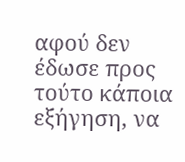αφού δεν έδωσε προς τούτο κάποια εξήγηση, να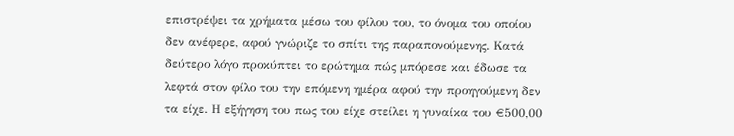επιστρέψει τα χρήματα μέσω του φίλου του, το όνομα του οποίου δεν ανέφερε, αφού γνώριζε το σπίτι της παραπονούμενης. Κατά δεύτερο λόγο προκύπτει το ερώτημα πώς μπόρεσε και έδωσε τα λεφτά στον φίλο του την επόμενη ημέρα αφού την προηγούμενη δεν τα είχε. Η εξήγηση του πως του είχε στείλει η γυναίκα του €500,00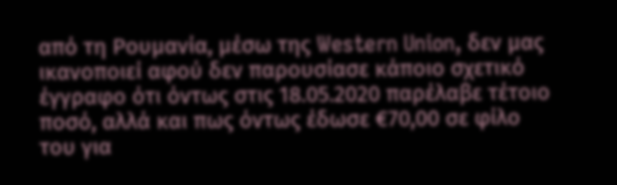από τη Ρουμανία, μέσω της Western Union, δεν μας ικανοποιεί αφού δεν παρουσίασε κάποιο σχετικό έγγραφο ότι όντως στις 18.05.2020 παρέλαβε τέτοιο ποσό, αλλά και πως όντως έδωσε €70,00 σε φίλο του για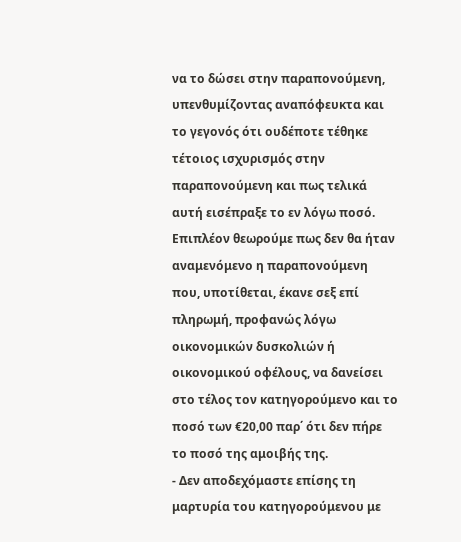να το δώσει στην παραπονούμενη, υπενθυμίζοντας αναπόφευκτα και το γεγονός ότι ουδέποτε τέθηκε τέτοιος ισχυρισμός στην παραπονούμενη και πως τελικά αυτή εισέπραξε το εν λόγω ποσό. Επιπλέον θεωρούμε πως δεν θα ήταν αναμενόμενο η παραπονούμενη που, υποτίθεται, έκανε σεξ επί πληρωμή, προφανώς λόγω οικονομικών δυσκολιών ή οικονομικού οφέλους, να δανείσει στο τέλος τον κατηγορούμενο και το ποσό των €20,00 παρ΄ ότι δεν πήρε το ποσό της αμοιβής της.
- Δεν αποδεχόμαστε επίσης τη μαρτυρία του κατηγορούμενου με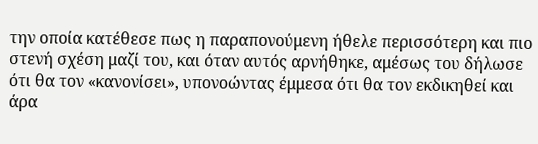την οποία κατέθεσε πως η παραπονούμενη ήθελε περισσότερη και πιο στενή σχέση μαζί του, και όταν αυτός αρνήθηκε, αμέσως του δήλωσε ότι θα τον «κανονίσει», υπονοώντας έμμεσα ότι θα τον εκδικηθεί και άρα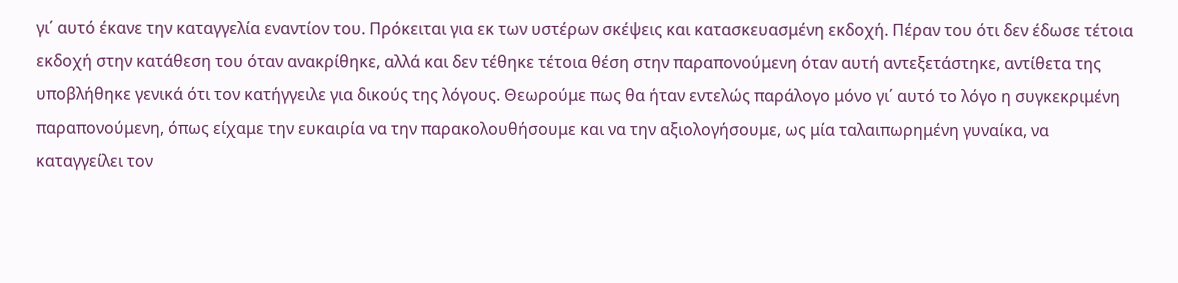γι΄ αυτό έκανε την καταγγελία εναντίον του. Πρόκειται για εκ των υστέρων σκέψεις και κατασκευασμένη εκδοχή. Πέραν του ότι δεν έδωσε τέτοια εκδοχή στην κατάθεση του όταν ανακρίθηκε, αλλά και δεν τέθηκε τέτοια θέση στην παραπονούμενη όταν αυτή αντεξετάστηκε, αντίθετα της υποβλήθηκε γενικά ότι τον κατήγγειλε για δικούς της λόγους. Θεωρούμε πως θα ήταν εντελώς παράλογο μόνο γι΄ αυτό το λόγο η συγκεκριμένη παραπονούμενη, όπως είχαμε την ευκαιρία να την παρακολουθήσουμε και να την αξιολογήσουμε, ως μία ταλαιπωρημένη γυναίκα, να καταγγείλει τον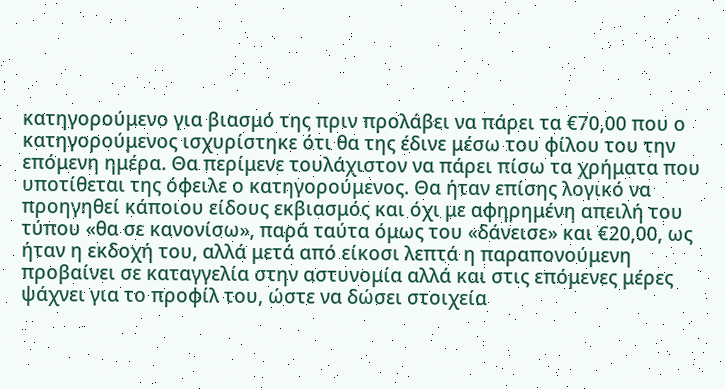κατηγορούμενο για βιασμό της πριν προλάβει να πάρει τα €70,00 που ο κατηγορούμενος ισχυρίστηκε ότι θα της έδινε μέσω του φίλου του την επόμενη ημέρα. Θα περίμενε τουλάχιστον να πάρει πίσω τα χρήματα που υποτίθεται της όφειλε ο κατηγορούμενος. Θα ήταν επίσης λογικό να προηγηθεί κάποιου είδους εκβιασμός και όχι με αφηρημένη απειλή του τύπου «θα σε κανονίσω», παρά ταύτα όμως του «δάνεισε» και €20,00, ως ήταν η εκδοχή του, αλλά μετά από είκοσι λεπτά η παραπονούμενη προβαίνει σε καταγγελία στην αστυνομία αλλά και στις επόμενες μέρες ψάχνει για το προφίλ του, ώστε να δώσει στοιχεία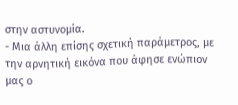στην αστυνομία.
- Μια άλλη επίσης σχετική παράμετρος, με την αρνητική εικόνα που άφησε ενώπιον μας ο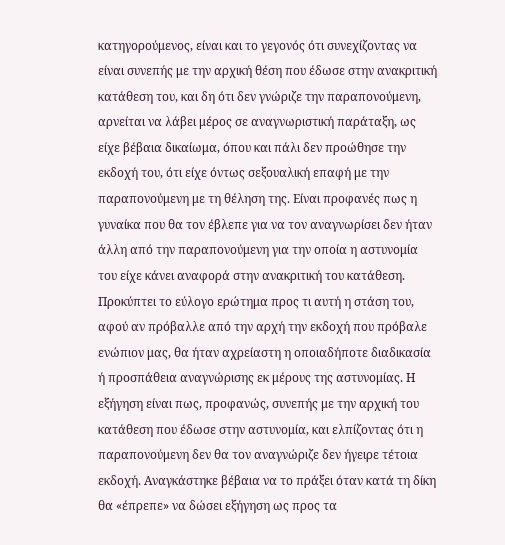κατηγορούμενος, είναι και το γεγονός ότι συνεχίζοντας να είναι συνεπής με την αρχική θέση που έδωσε στην ανακριτική κατάθεση του, και δη ότι δεν γνώριζε την παραπονούμενη, αρνείται να λάβει μέρος σε αναγνωριστική παράταξη, ως είχε βέβαια δικαίωμα, όπου και πάλι δεν προώθησε την εκδοχή του, ότι είχε όντως σεξουαλική επαφή με την παραπονούμενη με τη θέληση της. Είναι προφανές πως η γυναίκα που θα τον έβλεπε για να τον αναγνωρίσει δεν ήταν άλλη από την παραπονούμενη για την οποία η αστυνομία του είχε κάνει αναφορά στην ανακριτική του κατάθεση. Προκύπτει το εύλογο ερώτημα προς τι αυτή η στάση του, αφού αν πρόβαλλε από την αρχή την εκδοχή που πρόβαλε ενώπιον μας, θα ήταν αχρείαστη η οποιαδήποτε διαδικασία ή προσπάθεια αναγνώρισης εκ μέρους της αστυνομίας. Η εξήγηση είναι πως, προφανώς, συνεπής με την αρχική του κατάθεση που έδωσε στην αστυνομία, και ελπίζοντας ότι η παραπονούμενη δεν θα τον αναγνώριζε δεν ήγειρε τέτοια εκδοχή. Αναγκάστηκε βέβαια να το πράξει όταν κατά τη δίκη θα «έπρεπε» να δώσει εξήγηση ως προς τα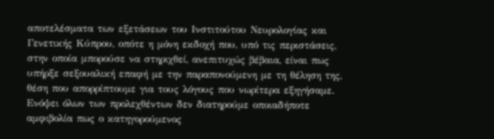αποτελέσματα των εξετάσεων του Ινστιτούτου Νευρολογίας και Γενετικής Κύπρου, οπότε η μόνη εκδοχή που, υπό τις περιστάσεις, στην οποία μπορούσε να στηριχθεί, ανεπιτυχώς βέβαια, είναι πως υπήρξε σεξουαλική επαφή με την παραπονούμενη με τη θέληση της, θέση που απορρίπτουμε για τους λόγους που νωρίτερα εξηγήσαμε. Ενόψει όλων των προλεχθέντων δεν διατηρούμε οποιαδήποτε αμφιβολία πως ο κατηγορούμενος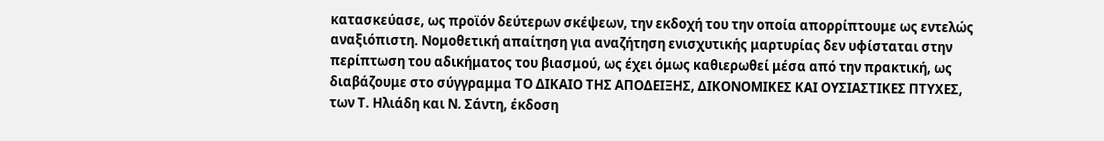κατασκεύασε, ως προϊόν δεύτερων σκέψεων, την εκδοχή του την οποία απορρίπτουμε ως εντελώς αναξιόπιστη. Νομοθετική απαίτηση για αναζήτηση ενισχυτικής μαρτυρίας δεν υφίσταται στην περίπτωση του αδικήματος του βιασμού, ως έχει όμως καθιερωθεί μέσα από την πρακτική, ως διαβάζουμε στο σύγγραμμα ΤΟ ΔΙΚΑΙΟ ΤΗΣ ΑΠΟΔΕΙΞΗΣ, ΔΙΚΟΝΟΜΙΚΕΣ ΚΑΙ ΟΥΣΙΑΣΤΙΚΕΣ ΠΤΥΧΕΣ, των Τ. Ηλιάδη και Ν. Σάντη, έκδοση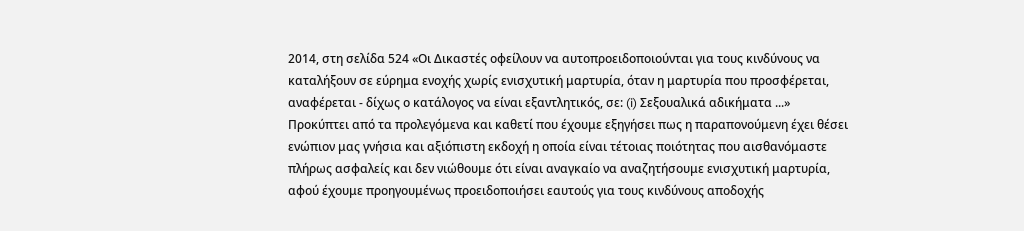2014, στη σελίδα 524 «Οι Δικαστές οφείλουν να αυτοπροειδοποιούνται για τους κινδύνους να καταλήξουν σε εύρημα ενοχής χωρίς ενισχυτική μαρτυρία, όταν η μαρτυρία που προσφέρεται, αναφέρεται - δίχως ο κατάλογος να είναι εξαντλητικός, σε: (i) Σεξουαλικά αδικήματα ...» Προκύπτει από τα προλεγόμενα και καθετί που έχουμε εξηγήσει πως η παραπονούμενη έχει θέσει ενώπιον μας γνήσια και αξιόπιστη εκδοχή η οποία είναι τέτοιας ποιότητας που αισθανόμαστε πλήρως ασφαλείς και δεν νιώθουμε ότι είναι αναγκαίο να αναζητήσουμε ενισχυτική μαρτυρία, αφού έχουμε προηγουμένως προειδοποιήσει εαυτούς για τους κινδύνους αποδοχής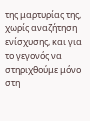της μαρτυρίας της, χωρίς αναζήτηση ενίσχυσης, και για το γεγονός να στηριχθούμε μόνο στη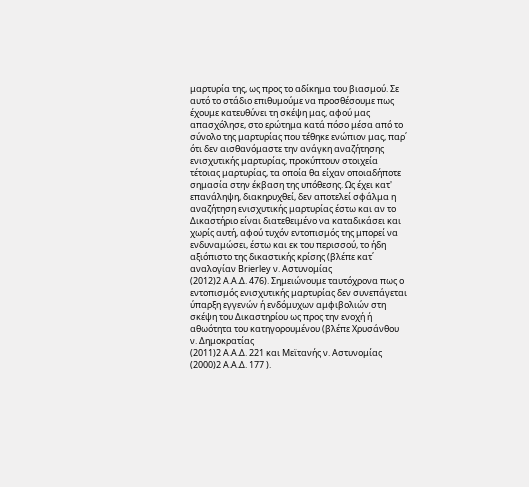μαρτυρία της, ως προς το αδίκημα του βιασμού. Σε αυτό το στάδιο επιθυμούμε να προσθέσουμε πως έχουμε κατευθύνει τη σκέψη μας, αφού μας απασχόλησε, στο ερώτημα κατά πόσο μέσα από το σύνολο της μαρτυρίας που τέθηκε ενώπιον μας, παρ΄ ότι δεν αισθανόμαστε την ανάγκη αναζήτησης ενισχυτικής μαρτυρίας, προκύπτουν στοιχεία τέτοιας μαρτυρίας, τα οποία θα είχαν οποιαδήποτε σημασία στην έκβαση της υπόθεσης. Ως έχει κατ' επανάληψη, διακηρυχθεί, δεν αποτελεί σφάλμα η αναζήτηση ενισχυτικής μαρτυρίας έστω και αν το Δικαστήριο είναι διατεθειμένο να καταδικάσει και χωρίς αυτή, αφού τυχόν εντοπισμός της μπορεί να ενδυναμώσει, έστω και εκ του περισσού, το ήδη αξιόπιστο της δικαστικής κρίσης (βλέπε κατ΄ αναλογίαν Brierley ν. Αστυνομίας
(2012)2 Α.Α.Δ. 476). Σημειώνουμε ταυτόχρονα πως ο εντοπισμός ενισχυτικής μαρτυρίας δεν συνεπάγεται ύπαρξη εγγενών ή ενδόμυχων αμφιβολιών στη σκέψη του Δικαστηρίου ως προς την ενοχή ή αθωότητα του κατηγορουμένου (βλέπε Χρυσάνθου ν. Δημοκρατίας
(2011)2 Α.Α.Δ. 221 και Μεϊτανής ν. Αστυνομίας
(2000)2 Α.Α.Δ. 177 ).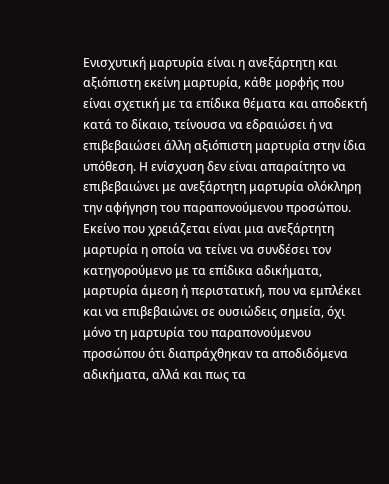Ενισχυτική μαρτυρία είναι η ανεξάρτητη και αξιόπιστη εκείνη μαρτυρία, κάθε μορφής που είναι σχετική με τα επίδικα θέματα και αποδεκτή κατά το δίκαιο, τείνουσα να εδραιώσει ή να επιβεβαιώσει άλλη αξιόπιστη μαρτυρία στην ίδια υπόθεση. Η ενίσχυση δεν είναι απαραίτητο να επιβεβαιώνει με ανεξάρτητη μαρτυρία ολόκληρη την αφήγηση του παραπονούμενου προσώπου. Εκείνο που χρειάζεται είναι μια ανεξάρτητη μαρτυρία η οποία να τείνει να συνδέσει τον κατηγορούμενο με τα επίδικα αδικήματα, μαρτυρία άμεση ή περιστατική, που να εμπλέκει και να επιβεβαιώνει σε ουσιώδεις σημεία, όχι μόνο τη μαρτυρία του παραπονούμενου προσώπου ότι διαπράχθηκαν τα αποδιδόμενα αδικήματα, αλλά και πως τα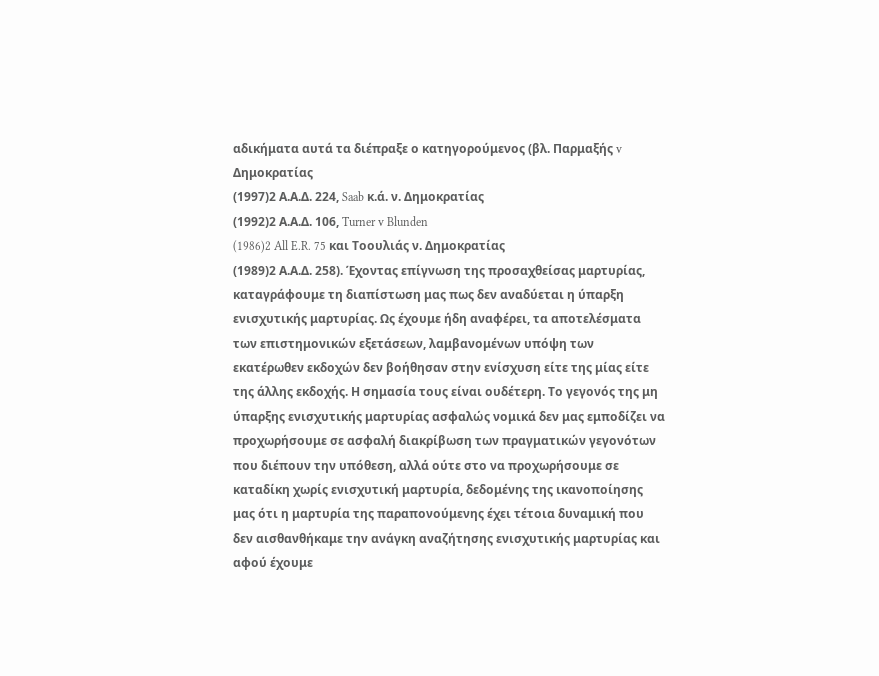αδικήματα αυτά τα διέπραξε ο κατηγορούμενος (βλ. Παρμαξής v Δημοκρατίας
(1997)2 Α.Α.Δ. 224, Saab κ.ά. ν. Δημοκρατίας
(1992)2 Α.Α.Δ. 106, Turner v Blunden
(1986)2 All E.R. 75 και Τοουλιάς ν. Δημοκρατίας
(1989)2 Α.Α.Δ. 258). Έχοντας επίγνωση της προσαχθείσας μαρτυρίας, καταγράφουμε τη διαπίστωση μας πως δεν αναδύεται η ύπαρξη ενισχυτικής μαρτυρίας. Ως έχουμε ήδη αναφέρει, τα αποτελέσματα των επιστημονικών εξετάσεων, λαμβανομένων υπόψη των εκατέρωθεν εκδοχών δεν βοήθησαν στην ενίσχυση είτε της μίας είτε της άλλης εκδοχής. Η σημασία τους είναι ουδέτερη. Το γεγονός της μη ύπαρξης ενισχυτικής μαρτυρίας ασφαλώς νομικά δεν μας εμποδίζει να προχωρήσουμε σε ασφαλή διακρίβωση των πραγματικών γεγονότων που διέπουν την υπόθεση, αλλά ούτε στο να προχωρήσουμε σε καταδίκη χωρίς ενισχυτική μαρτυρία, δεδομένης της ικανοποίησης μας ότι η μαρτυρία της παραπονούμενης έχει τέτοια δυναμική που δεν αισθανθήκαμε την ανάγκη αναζήτησης ενισχυτικής μαρτυρίας και αφού έχουμε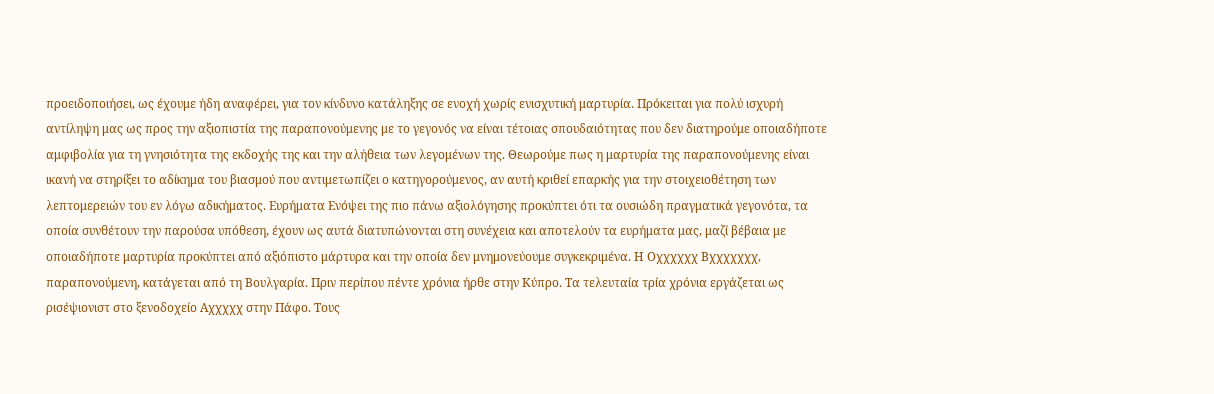προειδοποιήσει, ως έχουμε ήδη αναφέρει, για τον κίνδυνο κατάληξης σε ενοχή χωρίς ενισχυτική μαρτυρία. Πρόκειται για πολύ ισχυρή αντίληψη μας ως προς την αξιοπιστία της παραπονούμενης με το γεγονός να είναι τέτοιας σπουδαιότητας που δεν διατηρούμε οποιαδήποτε αμφιβολία για τη γνησιότητα της εκδοχής της και την αλήθεια των λεγομένων της. Θεωρούμε πως η μαρτυρία της παραπονούμενης είναι ικανή να στηρίξει το αδίκημα του βιασμού που αντιμετωπίζει ο κατηγορούμενος, αν αυτή κριθεί επαρκής για την στοιχειοθέτηση των λεπτομερειών του εν λόγω αδικήματος. Ευρήματα Ενόψει της πιο πάνω αξιολόγησης προκύπτει ότι τα ουσιώδη πραγματικά γεγονότα, τα οποία συνθέτουν την παρούσα υπόθεση, έχουν ως αυτά διατυπώνονται στη συνέχεια και αποτελούν τα ευρήματα μας, μαζί βέβαια με οποιαδήποτε μαρτυρία προκύπτει από αξιόπιστο μάρτυρα και την οποία δεν μνημονεύουμε συγκεκριμένα. Η Oχχχχχχ Bχχχχχχχ, παραπονούμενη, κατάγεται από τη Βουλγαρία. Πριν περίπου πέντε χρόνια ήρθε στην Κύπρο. Τα τελευταία τρία χρόνια εργάζεται ως ρισέψιονιστ στο ξενοδοχείο Aχχχχχ στην Πάφο. Τους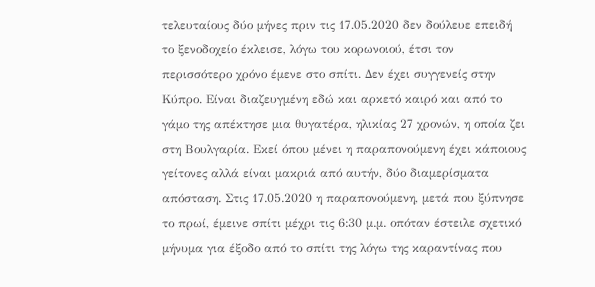τελευταίους δύο μήνες πριν τις 17.05.2020 δεν δούλευε επειδή το ξενοδοχείο έκλεισε, λόγω του κορωνοιού, έτσι τον περισσότερο χρόνο έμενε στο σπίτι. Δεν έχει συγγενείς στην Κύπρο. Είναι διαζευγμένη εδώ και αρκετό καιρό και από το γάμο της απέκτησε μια θυγατέρα, ηλικίας 27 χρονών, η οποία ζει στη Βουλγαρία. Εκεί όπου μένει η παραπονούμενη έχει κάποιους γείτονες αλλά είναι μακριά από αυτήν, δύο διαμερίσματα απόσταση. Στις 17.05.2020 η παραπονούμενη, μετά που ξύπνησε το πρωί, έμεινε σπίτι μέχρι τις 6:30 μ.μ. οπόταν έστειλε σχετικό μήνυμα για έξοδο από το σπίτι της λόγω της καραντίνας που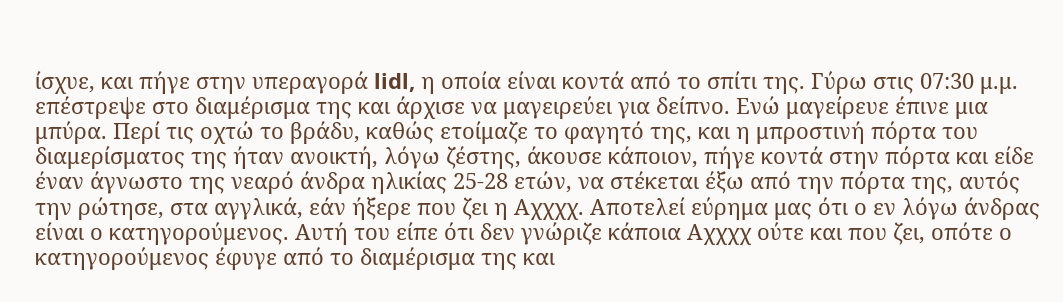ίσχυε, και πήγε στην υπεραγορά lidl, η οποία είναι κοντά από το σπίτι της. Γύρω στις 07:30 μ.μ. επέστρεψε στο διαμέρισμα της και άρχισε να μαγειρεύει για δείπνο. Ενώ μαγείρευε έπινε μια μπύρα. Περί τις οχτώ το βράδυ, καθώς ετοίμαζε το φαγητό της, και η μπροστινή πόρτα του διαμερίσματος της ήταν ανοικτή, λόγω ζέστης, άκουσε κάποιον, πήγε κοντά στην πόρτα και είδε έναν άγνωστο της νεαρό άνδρα ηλικίας 25-28 ετών, να στέκεται έξω από την πόρτα της, αυτός την ρώτησε, στα αγγλικά, εάν ήξερε που ζει η Αχχχχ. Αποτελεί εύρημα μας ότι ο εν λόγω άνδρας είναι ο κατηγορούμενος. Αυτή του είπε ότι δεν γνώριζε κάποια Αχχχχ ούτε και που ζει, οπότε ο κατηγορούμενος έφυγε από το διαμέρισμα της και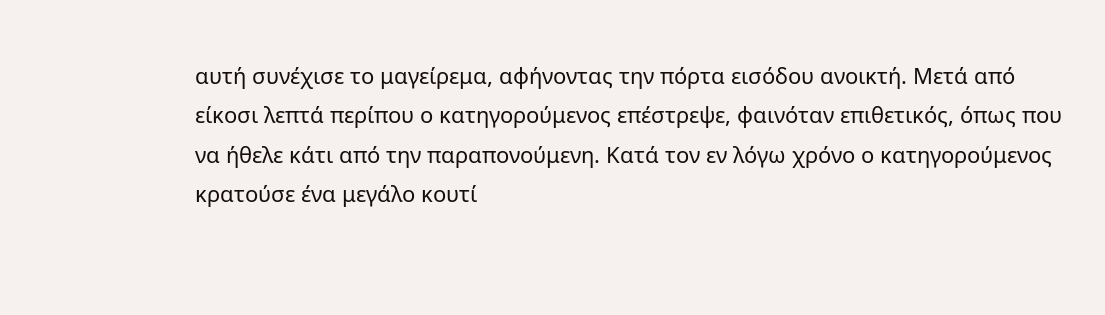αυτή συνέχισε το μαγείρεμα, αφήνοντας την πόρτα εισόδου ανοικτή. Μετά από είκοσι λεπτά περίπου ο κατηγορούμενος επέστρεψε, φαινόταν επιθετικός, όπως που να ήθελε κάτι από την παραπονούμενη. Κατά τον εν λόγω χρόνο ο κατηγορούμενος κρατούσε ένα μεγάλο κουτί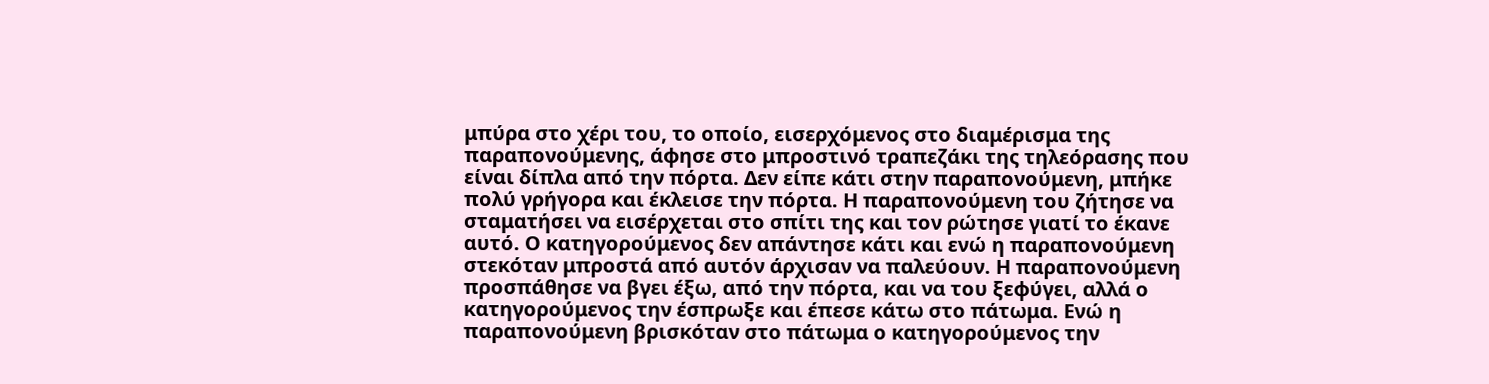μπύρα στο χέρι του, το οποίο, εισερχόμενος στο διαμέρισμα της παραπονούμενης, άφησε στο μπροστινό τραπεζάκι της τηλεόρασης που είναι δίπλα από την πόρτα. Δεν είπε κάτι στην παραπονούμενη, μπήκε πολύ γρήγορα και έκλεισε την πόρτα. Η παραπονούμενη του ζήτησε να σταματήσει να εισέρχεται στο σπίτι της και τον ρώτησε γιατί το έκανε αυτό. Ο κατηγορούμενος δεν απάντησε κάτι και ενώ η παραπονούμενη στεκόταν μπροστά από αυτόν άρχισαν να παλεύουν. Η παραπονούμενη προσπάθησε να βγει έξω, από την πόρτα, και να του ξεφύγει, αλλά ο κατηγορούμενος την έσπρωξε και έπεσε κάτω στο πάτωμα. Ενώ η παραπονούμενη βρισκόταν στο πάτωμα ο κατηγορούμενος την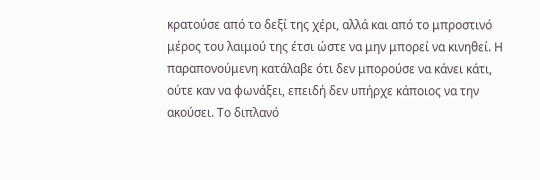κρατούσε από το δεξί της χέρι, αλλά και από το μπροστινό μέρος του λαιμού της έτσι ώστε να μην μπορεί να κινηθεί. Η παραπονούμενη κατάλαβε ότι δεν μπορούσε να κάνει κάτι, ούτε καν να φωνάξει, επειδή δεν υπήρχε κάποιος να την ακούσει. Το διπλανό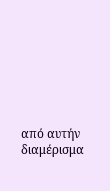από αυτήν διαμέρισμα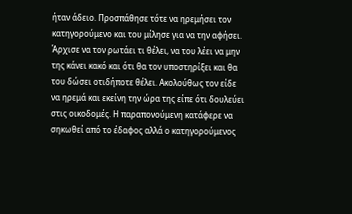ήταν άδειο. Προσπάθησε τότε να ηρεμήσει τον κατηγορούμενο και του μίλησε για να την αφήσει. Άρχισε να τον ρωτάει τι θέλει, να του λέει να μην της κάνει κακό και ότι θα τον υποστηρίξει και θα του δώσει οτιδήποτε θέλει. Ακολούθως τον είδε να ηρεμά και εκείνη την ώρα της είπε ότι δουλεύει στις οικοδομές. Η παραπονούμενη κατάφερε να σηκωθεί από το έδαφος αλλά ο κατηγορούμενος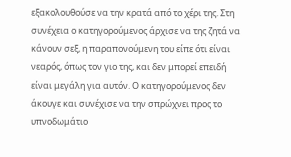εξακολουθούσε να την κρατά από το χέρι της. Στη συνέχεια ο κατηγορούμενος άρχισε να της ζητά να κάνουν σεξ, η παραπονούμενη του είπε ότι είναι νεαρός, όπως τον γιο της, και δεν μπορεί επειδή είναι μεγάλη για αυτόν. Ο κατηγορούμενος δεν άκουγε και συνέχισε να την σπρώχνει προς το υπνοδωμάτιο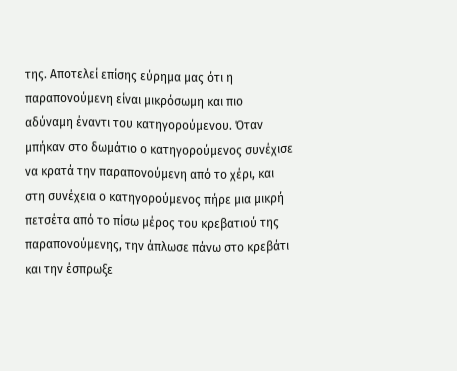της. Αποτελεί επίσης εύρημα μας ότι η παραπονούμενη είναι μικρόσωμη και πιο αδύναμη έναντι του κατηγορούμενου. Όταν μπήκαν στο δωμάτιο ο κατηγορούμενος συνέχισε να κρατά την παραπονούμενη από το χέρι, και στη συνέχεια ο κατηγορούμενος πήρε μια μικρή πετσέτα από το πίσω μέρος του κρεβατιού της παραπονούμενης, την άπλωσε πάνω στο κρεβάτι και την έσπρωξε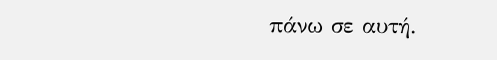πάνω σε αυτή.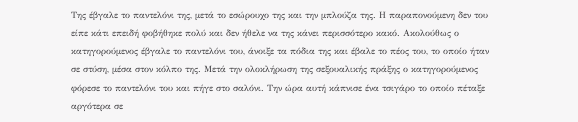Της έβγαλε το παντελόνι της, μετά το εσώρουχο της και την μπλούζα της. Η παραπονούμενη δεν του είπε κάτι επειδή φοβήθηκε πολύ και δεν ήθελε να της κάνει περισσότερο κακό. Ακολούθως ο κατηγορούμενος έβγαλε το παντελόνι του, άνοιξε τα πόδια της και έβαλε το πέος του, το οποίο ήταν σε στύση, μέσα στον κόλπο της. Μετά την ολοκλήρωση της σεξουαλικής πράξης ο κατηγορούμενος φόρεσε το παντελόνι του και πήγε στο σαλόνι. Την ώρα αυτή κάπνισε ένα τσιγάρο το οποίο πέταξε αργότερα σε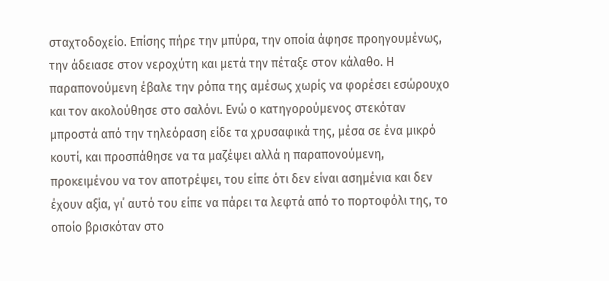σταχτοδοχείο. Επίσης πήρε την μπύρα, την οποία άφησε προηγουμένως, την άδειασε στον νεροχύτη και μετά την πέταξε στον κάλαθο. Η παραπονούμενη έβαλε την ρόπα της αμέσως χωρίς να φορέσει εσώρουχο και τον ακολούθησε στο σαλόνι. Ενώ ο κατηγορούμενος στεκόταν μπροστά από την τηλεόραση είδε τα χρυσαφικά της, μέσα σε ένα μικρό κουτί, και προσπάθησε να τα μαζέψει αλλά η παραπονούμενη, προκειμένου να τον αποτρέψει, του είπε ότι δεν είναι ασημένια και δεν έχουν αξία, γι΄ αυτό του είπε να πάρει τα λεφτά από το πορτοφόλι της, το οποίο βρισκόταν στο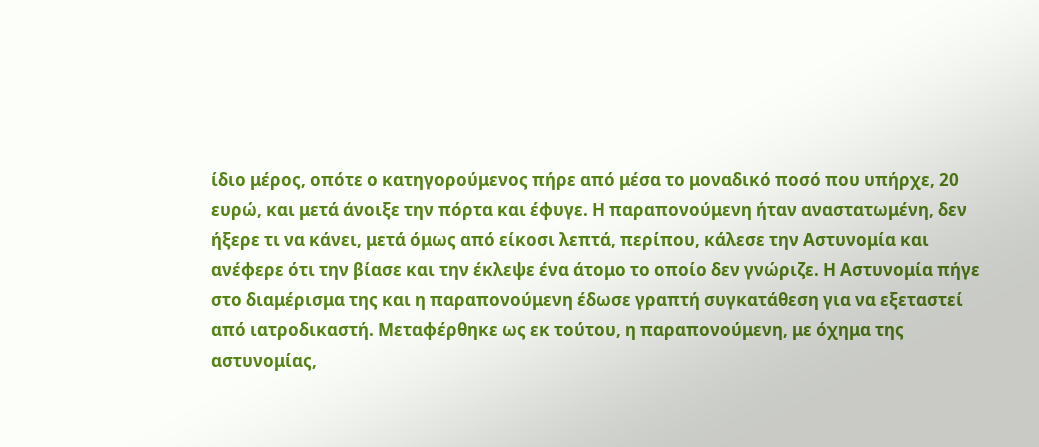ίδιο μέρος, οπότε ο κατηγορούμενος πήρε από μέσα το μοναδικό ποσό που υπήρχε, 20 ευρώ, και μετά άνοιξε την πόρτα και έφυγε. Η παραπονούμενη ήταν αναστατωμένη, δεν ήξερε τι να κάνει, μετά όμως από είκοσι λεπτά, περίπου, κάλεσε την Αστυνομία και ανέφερε ότι την βίασε και την έκλεψε ένα άτομο το οποίο δεν γνώριζε. Η Αστυνομία πήγε στο διαμέρισμα της και η παραπονούμενη έδωσε γραπτή συγκατάθεση για να εξεταστεί από ιατροδικαστή. Μεταφέρθηκε ως εκ τούτου, η παραπονούμενη, με όχημα της αστυνομίας,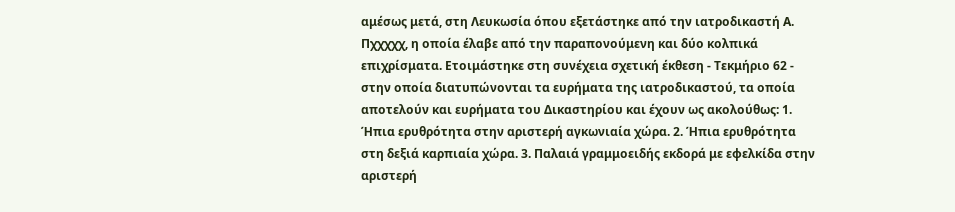αμέσως μετά, στη Λευκωσία όπου εξετάστηκε από την ιατροδικαστή Α. Πχχχχχ, η οποία έλαβε από την παραπονούμενη και δύο κολπικά επιχρίσματα. Ετοιμάστηκε στη συνέχεια σχετική έκθεση - Τεκμήριο 62 - στην οποία διατυπώνονται τα ευρήματα της ιατροδικαστού, τα οποία αποτελούν και ευρήματα του Δικαστηρίου και έχουν ως ακολούθως: 1. Ήπια ερυθρότητα στην αριστερή αγκωνιαία χώρα. 2. Ήπια ερυθρότητα στη δεξιά καρπιαία χώρα. 3. Παλαιά γραμμοειδής εκδορά με εφελκίδα στην αριστερή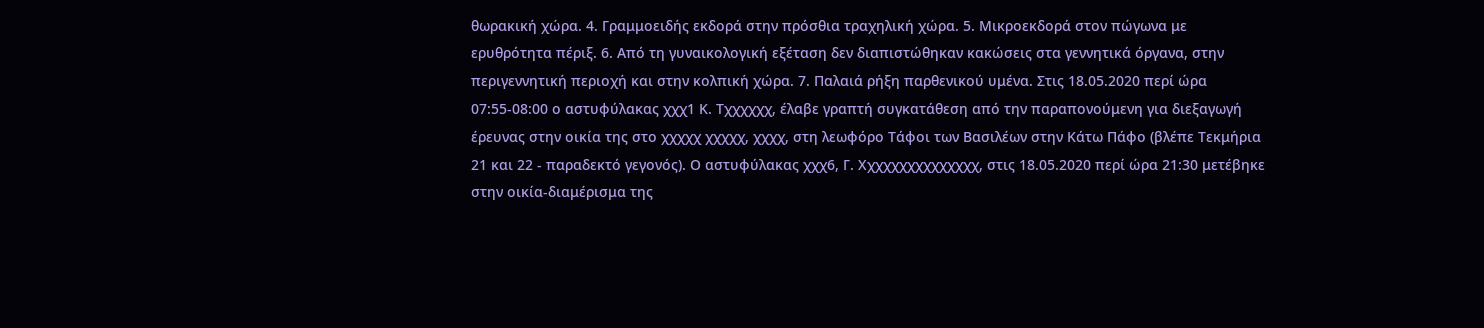θωρακική χώρα. 4. Γραμμοειδής εκδορά στην πρόσθια τραχηλική χώρα. 5. Μικροεκδορά στον πώγωνα με ερυθρότητα πέριξ. 6. Από τη γυναικολογική εξέταση δεν διαπιστώθηκαν κακώσεις στα γεννητικά όργανα, στην περιγεννητική περιοχή και στην κολπική χώρα. 7. Παλαιά ρήξη παρθενικού υμένα. Στις 18.05.2020 περί ώρα 07:55-08:00 ο αστυφύλακας χχχ1 Κ. Τχχχχχχ, έλαβε γραπτή συγκατάθεση από την παραπονούμενη για διεξαγωγή έρευνας στην οικία της στο χχχχχ χχχχχ, χχχχ, στη λεωφόρο Τάφοι των Βασιλέων στην Κάτω Πάφο (βλέπε Τεκμήρια 21 και 22 - παραδεκτό γεγονός). Ο αστυφύλακας χχχ6, Γ. Χχχχχχχχχχχχχχχ, στις 18.05.2020 περί ώρα 21:30 μετέβηκε στην οικία-διαμέρισμα της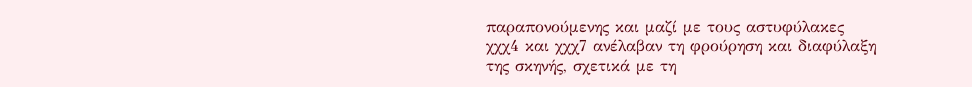παραπονούμενης και μαζί με τους αστυφύλακες χχχ4 και χχχ7 ανέλαβαν τη φρούρηση και διαφύλαξη της σκηνής, σχετικά με τη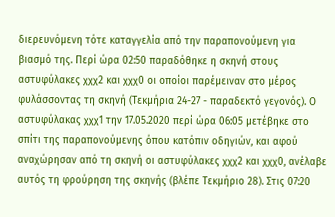διερευνόμενη τότε καταγγελία από την παραπονούμενη για βιασμό της. Περί ώρα 02:50 παραδόθηκε η σκηνή στους αστυφύλακες χχχ2 και χχχ0 οι οποίοι παρέμειναν στο μέρος φυλάσσοντας τη σκηνή (Τεκμήρια 24-27 - παραδεκτό γεγονός). Ο αστυφύλακας χχχ1 την 17.05.2020 περί ώρα 06:05 μετέβηκε στο σπίτι της παραπονούμενης όπου κατόπιν οδηγιών, και αφού αναχώρησαν από τη σκηνή οι αστυφύλακες χχχ2 και χχχ0, ανέλαβε αυτός τη φρούρηση της σκηνής (βλέπε Τεκμήριο 28). Στις 07:20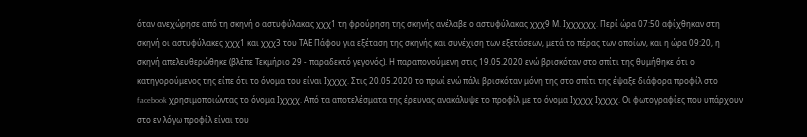όταν ανεχώρησε από τη σκηνή ο αστυφύλακας χχχ1 τη φρούρηση της σκηνής ανέλαβε ο αστυφύλακας χχχ9 Μ. Ιχχχχχχ. Περί ώρα 07:50 αφίχθηκαν στη σκηνή οι αστυφύλακες χχχ1 και χχχ3 του ΤΑΕ Πάφου για εξέταση της σκηνής και συνέχιση των εξετάσεων, μετά το πέρας των οποίων, και η ώρα 09:20, η σκηνή απελευθερώθηκε (βλέπε Τεκμήριο 29 - παραδεκτό γεγονός). Η παραπονούμενη στις 19.05.2020 ενώ βρισκόταν στο σπίτι της θυμήθηκε ότι ο κατηγορούμενος της είπε ότι το όνομα του είναι Iχχχχ. Στις 20.05.2020 το πρωί ενώ πάλι βρισκόταν μόνη της στο σπίτι της έψαξε διάφορα προφίλ στο facebook χρησιμοποιώντας το όνομα Iχχχχ. Από τα αποτελέσματα της έρευνας ανακάλυψε το προφίλ με το όνομα Iχχχχ Iχχχχ. Οι φωτογραφίες που υπάρχουν στο εν λόγω προφίλ είναι του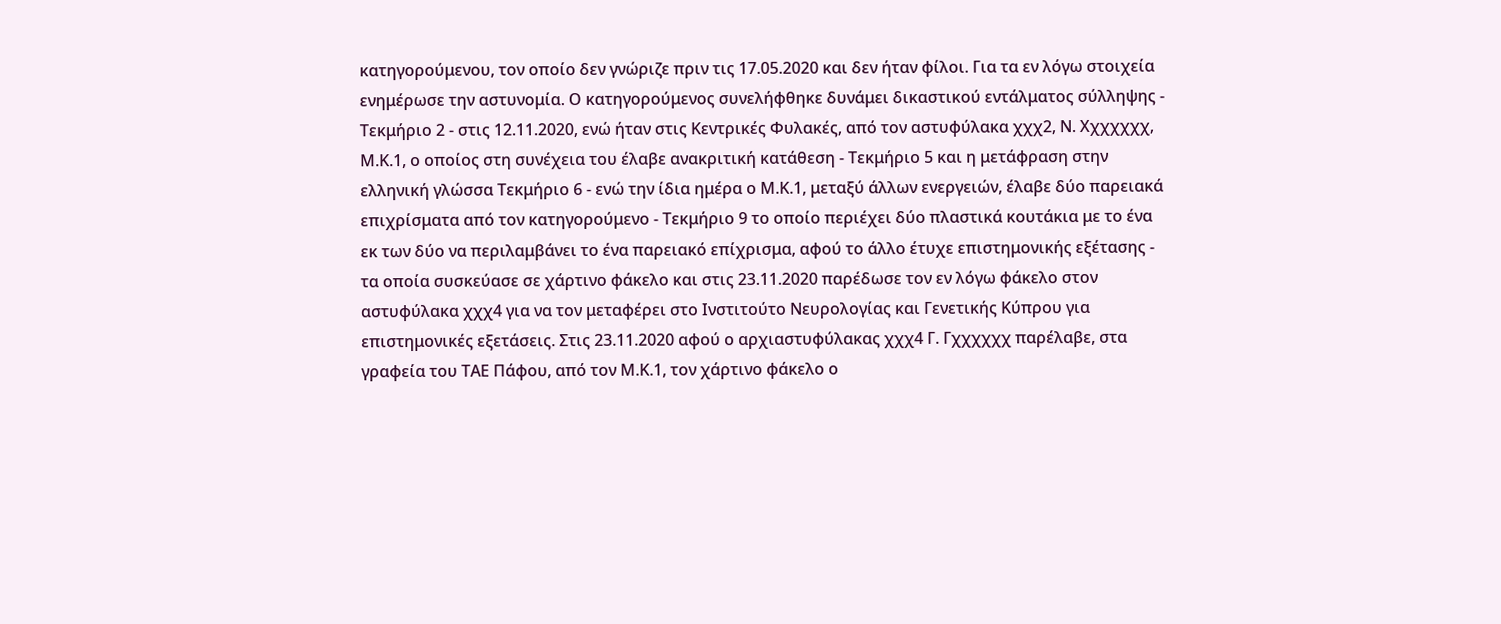κατηγορούμενου, τον οποίο δεν γνώριζε πριν τις 17.05.2020 και δεν ήταν φίλοι. Για τα εν λόγω στοιχεία ενημέρωσε την αστυνομία. Ο κατηγορούμενος συνελήφθηκε δυνάμει δικαστικού εντάλματος σύλληψης - Τεκμήριο 2 - στις 12.11.2020, ενώ ήταν στις Κεντρικές Φυλακές, από τον αστυφύλακα χχχ2, Ν. Χχχχχχχ, Μ.Κ.1, ο οποίος στη συνέχεια του έλαβε ανακριτική κατάθεση - Τεκμήριο 5 και η μετάφραση στην ελληνική γλώσσα Τεκμήριο 6 - ενώ την ίδια ημέρα ο Μ.Κ.1, μεταξύ άλλων ενεργειών, έλαβε δύο παρειακά επιχρίσματα από τον κατηγορούμενο - Τεκμήριο 9 το οποίο περιέχει δύο πλαστικά κουτάκια με το ένα εκ των δύο να περιλαμβάνει το ένα παρειακό επίχρισμα, αφού το άλλο έτυχε επιστημονικής εξέτασης - τα οποία συσκεύασε σε χάρτινο φάκελο και στις 23.11.2020 παρέδωσε τον εν λόγω φάκελο στον αστυφύλακα χχχ4 για να τον μεταφέρει στο Ινστιτούτο Νευρολογίας και Γενετικής Κύπρου για επιστημονικές εξετάσεις. Στις 23.11.2020 αφού ο αρχιαστυφύλακας χχχ4 Γ. Γχχχχχχ παρέλαβε, στα γραφεία του ΤΑΕ Πάφου, από τον Μ.Κ.1, τον χάρτινο φάκελο ο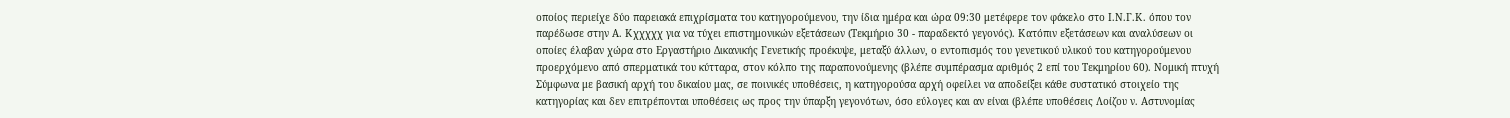οποίος περιείχε δύο παρειακά επιχρίσματα του κατηγορούμενου, την ίδια ημέρα και ώρα 09:30 μετέφερε τον φάκελο στο Ι.Ν.Γ.Κ. όπου τον παρέδωσε στην Α. Κχχχχχ για να τύχει επιστημονικών εξετάσεων (Τεκμήριο 30 - παραδεκτό γεγονός). Κατόπιν εξετάσεων και αναλύσεων οι οποίες έλαβαν χώρα στο Εργαστήριο Δικανικής Γενετικής προέκυψε, μεταξύ άλλων, ο εντοπισμός του γενετικού υλικού του κατηγορούμενου προερχόμενο από σπερματικά του κύτταρα, στον κόλπο της παραπονούμενης (βλέπε συμπέρασμα αριθμός 2 επί του Τεκμηρίου 60). Νομική πτυχή Σύμφωνα με βασική αρχή του δικαίου μας, σε ποινικές υποθέσεις, η κατηγορούσα αρχή οφείλει να αποδείξει κάθε συστατικό στοιχείο της κατηγορίας και δεν επιτρέπονται υποθέσεις ως προς την ύπαρξη γεγονότων, όσο εύλογες και αν είναι (βλέπε υποθέσεις Λοίζου ν. Αστυνομίας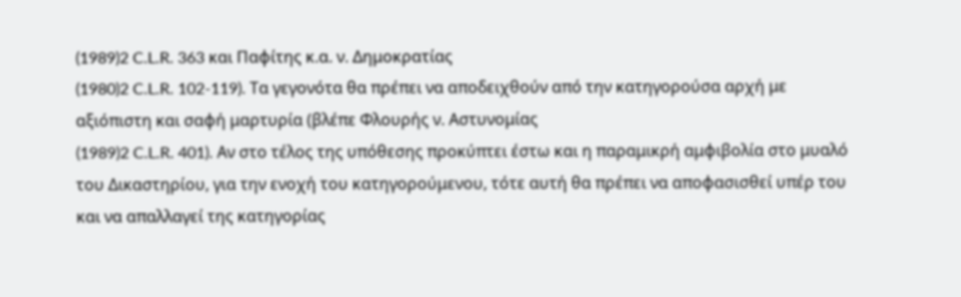(1989)2 C.L.R. 363 και Παφίτης κ.α. ν. Δημοκρατίας
(1980)2 C.L.R. 102-119). Τα γεγονότα θα πρέπει να αποδειχθούν από την κατηγορούσα αρχή με αξιόπιστη και σαφή μαρτυρία (βλέπε Φλουρής ν. Αστυνομίας
(1989)2 C.L.R. 401). Αν στο τέλος της υπόθεσης προκύπτει έστω και η παραμικρή αμφιβολία στο μυαλό του Δικαστηρίου, για την ενοχή του κατηγορούμενου, τότε αυτή θα πρέπει να αποφασισθεί υπέρ του και να απαλλαγεί της κατηγορίας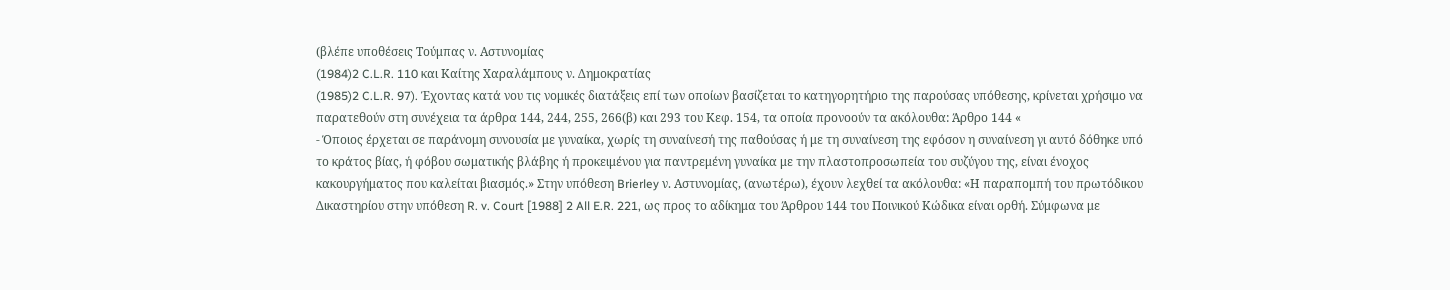(βλέπε υποθέσεις Τούμπας ν. Αστυνομίας
(1984)2 C.L.R. 110 και Καίτης Χαραλάμπους ν. Δημοκρατίας
(1985)2 C.L.R. 97). Έχοντας κατά νου τις νομικές διατάξεις επί των οποίων βασίζεται το κατηγορητήριο της παρούσας υπόθεσης, κρίνεται χρήσιμο να παρατεθούν στη συνέχεια τα άρθρα 144, 244, 255, 266(β) και 293 του Κεφ. 154, τα οποία προνοούν τα ακόλουθα: Άρθρο 144 «
- Όποιος έρχεται σε παράνομη συνουσία με γυναίκα, χωρίς τη συναίνεσή της παθούσας ή με τη συναίνεση της εφόσον η συναίνεση γι αυτό δόθηκε υπό το κράτος βίας, ή φόβου σωματικής βλάβης ή προκειμένου για παντρεμένη γυναίκα με την πλαστοπροσωπεία του συζύγου της, είναι ένοχος κακουργήματος που καλείται βιασμός.» Στην υπόθεση Brierley ν. Αστυνομίας, (ανωτέρω), έχουν λεχθεί τα ακόλουθα: «Η παραπομπή του πρωτόδικου Δικαστηρίου στην υπόθεση R. v. Court [1988] 2 All E.R. 221, ως προς το αδίκημα του Άρθρου 144 του Ποινικού Κώδικα είναι ορθή. Σύμφωνα με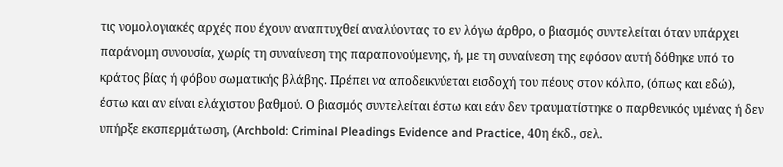τις νομολογιακές αρχές που έχουν αναπτυχθεί αναλύοντας το εν λόγω άρθρο, ο βιασμός συντελείται όταν υπάρχει παράνομη συνουσία, χωρίς τη συναίνεση της παραπονούμενης, ή, με τη συναίνεση της εφόσον αυτή δόθηκε υπό το κράτος βίας ή φόβου σωματικής βλάβης. Πρέπει να αποδεικνύεται εισδοχή του πέους στον κόλπο, (όπως και εδώ), έστω και αν είναι ελάχιστου βαθμού. Ο βιασμός συντελείται έστω και εάν δεν τραυματίστηκε ο παρθενικός υμένας ή δεν υπήρξε εκσπερμάτωση, (Archbold: Criminal Pleadings Evidence and Practice, 40η έκδ., σελ.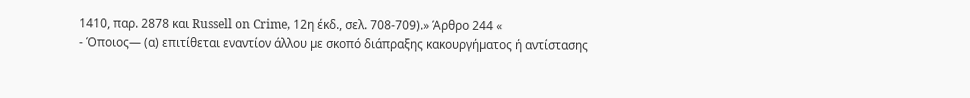1410, παρ. 2878 και Russell on Crime, 12η έκδ., σελ. 708-709).» Άρθρο 244 «
- Όποιος— (α) επιτίθεται εναντίον άλλου µε σκοπό διάπραξης κακουργήµατος ή αντίστασης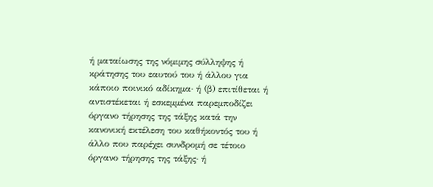ή µαταίωσης της νόµιµης σύλληψης ή κράτησης του εαυτού του ή άλλου για κάποιο ποινικό αδίκηµα· ή (β) επιτίθεται ή αντιστέκεται ή εσκεµµένα παρεµποδίζει όργανο τήρησης της τάξης κατά την κανονική εκτέλεση του καθήκοντός του ή άλλο που παρέχει συνδροµή σε τέτοιο όργανο τήρησης της τάξης· ή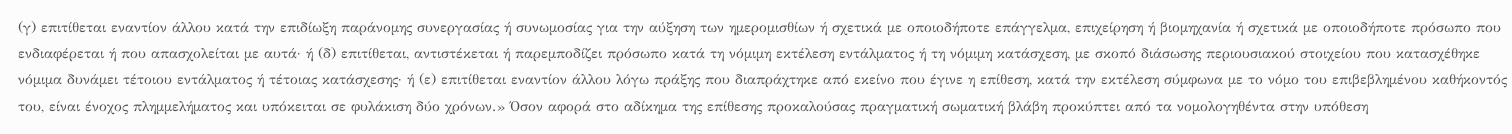(γ) επιτίθεται εναντίον άλλου κατά την επιδίωξη παράνοµης συνεργασίας ή συνωµοσίας για την αύξηση των ηµεροµισθίων ή σχετικά µε οποιοδήποτε επάγγελµα, επιχείρηση ή βιοµηχανία ή σχετικά µε οποιοδήποτε πρόσωπο που ενδιαφέρεται ή που απασχολείται µε αυτά· ή (δ) επιτίθεται, αντιστέκεται ή παρεµποδίζει πρόσωπο κατά τη νόµιµη εκτέλεση εντάλµατος ή τη νόµιµη κατάσχεση, µε σκοπό διάσωσης περιουσιακού στοιχείου που κατασχέθηκε νόµιµα δυνάµει τέτοιου εντάλµατος ή τέτοιας κατάσχεσης· ή (ε) επιτίθεται εναντίον άλλου λόγω πράξης που διαπράχτηκε από εκείνο που έγινε η επίθεση, κατά την εκτέλεση σύµφωνα µε το νόµο του επιβεβληµένου καθήκοντός του, είναι ένοχος πληµµελήµατος και υπόκειται σε φυλάκιση δύο χρόνων.» Όσον αφορά στο αδίκημα της επίθεσης προκαλούσας πραγματική σωματική βλάβη προκύπτει από τα νομολογηθέντα στην υπόθεση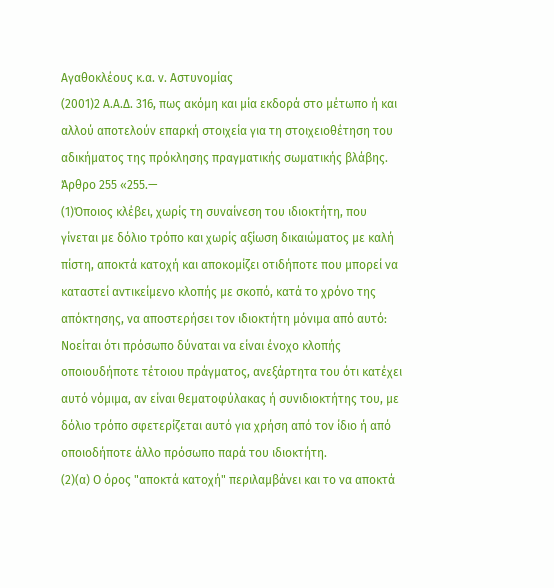Αγαθοκλέους κ.α. ν. Αστυνομίας
(2001)2 Α.Α.Δ. 316, πως ακόμη και μία εκδορά στο μέτωπο ή και αλλού αποτελούν επαρκή στοιχεία για τη στοιχειοθέτηση του αδικήματος της πρόκλησης πραγματικής σωματικής βλάβης. Άρθρο 255 «255.—
(1)Όποιος κλέβει, χωρίς τη συναίνεση του ιδιοκτήτη, που γίνεται µε δόλιο τρόπο και χωρίς αξίωση δικαιώµατος µε καλή πίστη, αποκτά κατοχή και αποκοµίζει οτιδήποτε που µπορεί να καταστεί αντικείµενο κλοπής µε σκοπό, κατά το χρόνο της απόκτησης, να αποστερήσει τον ιδιοκτήτη µόνιµα από αυτό: Νοείται ότι πρόσωπο δύναται να είναι ένοχο κλοπής οποιουδήποτε τέτοιου πράγµατος, ανεξάρτητα του ότι κατέχει αυτό νόµιµα, αν είναι θεµατοφύλακας ή συνιδιοκτήτης του, µε δόλιο τρόπο σφετερίζεται αυτό για χρήση από τον ίδιο ή από οποιοδήποτε άλλο πρόσωπο παρά του ιδιοκτήτη.
(2)(α) Ο όρος "αποκτά κατοχή" περιλαµβάνει και το να αποκτά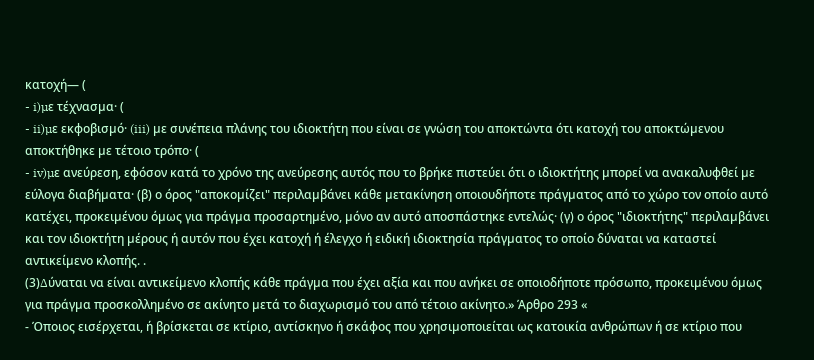κατοχή— (
- i)µε τέχνασµα· (
- ii)µε εκφοβισµό· (iii) µε συνέπεια πλάνης του ιδιοκτήτη που είναι σε γνώση του αποκτώντα ότι κατοχή του αποκτώµενου αποκτήθηκε µε τέτοιο τρόπο· (
- iv)µε ανεύρεση, εφόσον κατά το χρόνο της ανεύρεσης αυτός που το βρήκε πιστεύει ότι ο ιδιοκτήτης µπορεί να ανακαλυφθεί µε εύλογα διαβήµατα· (β) ο όρος "αποκοµίζει" περιλαµβάνει κάθε µετακίνηση οποιουδήποτε πράγµατος από το χώρο τον οποίο αυτό κατέχει, προκειµένου όµως για πράγµα προσαρτηµένο, µόνο αν αυτό αποσπάστηκε εντελώς· (γ) ο όρος "ιδιοκτήτης" περιλαµβάνει και τον ιδιοκτήτη µέρους ή αυτόν που έχει κατοχή ή έλεγχο ή ειδική ιδιοκτησία πράγµατος το οποίο δύναται να καταστεί αντικείµενο κλοπής. .
(3)∆ύναται να είναι αντικείµενο κλοπής κάθε πράγµα που έχει αξία και που ανήκει σε οποιοδήποτε πρόσωπο, προκειµένου όµως για πράγµα προσκολληµένο σε ακίνητο µετά το διαχωρισµό του από τέτοιο ακίνητο.» Άρθρο 293 «
- Όποιος εισέρχεται, ή βρίσκεται σε κτίριο, αντίσκηνο ή σκάφος που χρησιµοποιείται ως κατοικία ανθρώπων ή σε κτίριο που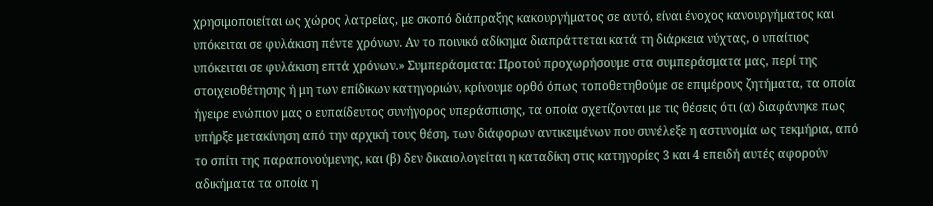χρησιµοποιείται ως χώρος λατρείας, µε σκοπό διάπραξης κακουργήµατος σε αυτό, είναι ένοχος κανουργήµατος και υπόκειται σε φυλάκιση πέντε χρόνων. Αν το ποινικό αδίκηµα διαπράττεται κατά τη διάρκεια νύχτας, ο υπαίτιος υπόκειται σε φυλάκιση επτά χρόνων.» Συμπεράσματα: Προτού προχωρήσουμε στα συμπεράσματα μας, περί της στοιχειοθέτησης ή μη των επίδικων κατηγοριών, κρίνουμε ορθό όπως τοποθετηθούμε σε επιμέρους ζητήματα, τα οποία ήγειρε ενώπιον μας ο ευπαίδευτος συνήγορος υπεράσπισης, τα οποία σχετίζονται με τις θέσεις ότι (α) διαφάνηκε πως υπήρξε μετακίνηση από την αρχική τους θέση, των διάφορων αντικειμένων που συνέλεξε η αστυνομία ως τεκμήρια, από το σπίτι της παραπονούμενης, και (β) δεν δικαιολογείται η καταδίκη στις κατηγορίες 3 και 4 επειδή αυτές αφορούν αδικήματα τα οποία η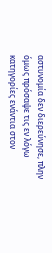αστυνομία δεν διερεύνησε, πλην όμως πρόσαψε τις εν λόγω κατηγορίες ενάντια στον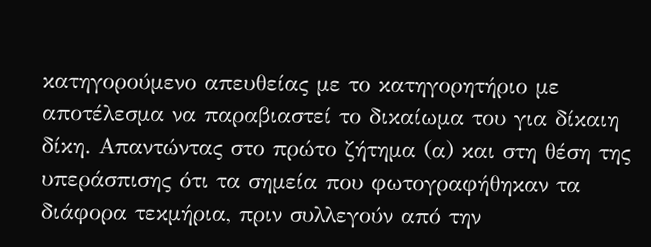κατηγορούμενο απευθείας με το κατηγορητήριο με αποτέλεσμα να παραβιαστεί το δικαίωμα του για δίκαιη δίκη. Απαντώντας στο πρώτο ζήτημα (α) και στη θέση της υπεράσπισης ότι τα σημεία που φωτογραφήθηκαν τα διάφορα τεκμήρια, πριν συλλεγούν από την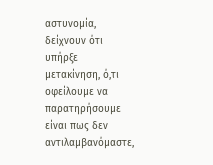αστυνομία, δείχνουν ότι υπήρξε μετακίνηση, ό,τι οφείλουμε να παρατηρήσουμε είναι πως δεν αντιλαμβανόμαστε,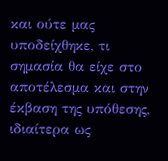και ούτε μας υποδείχθηκε, τι σημασία θα είχε στο αποτέλεσμα και στην έκβαση της υπόθεσης, ιδιαίτερα ως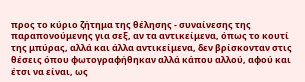προς το κύριο ζήτημα της θέλησης - συναίνεσης της παραπονούμενης για σεξ, αν τα αντικείμενα, όπως το κουτί της μπύρας, αλλά και άλλα αντικείμενα, δεν βρίσκονταν στις θέσεις όπου φωτογραφήθηκαν αλλά κάπου αλλού, αφού και έτσι να είναι, ως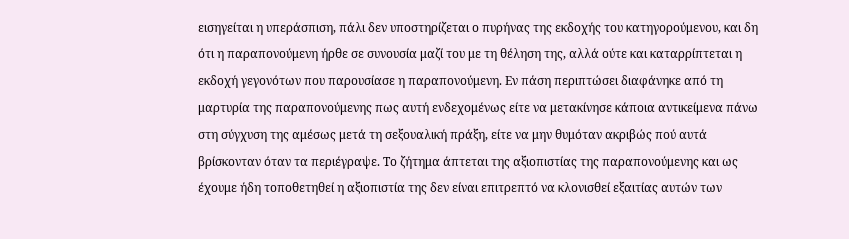εισηγείται η υπεράσπιση, πάλι δεν υποστηρίζεται ο πυρήνας της εκδοχής του κατηγορούμενου, και δη ότι η παραπονούμενη ήρθε σε συνουσία μαζί του με τη θέληση της, αλλά ούτε και καταρρίπτεται η εκδοχή γεγονότων που παρουσίασε η παραπονούμενη. Εν πάση περιπτώσει διαφάνηκε από τη μαρτυρία της παραπονούμενης πως αυτή ενδεχομένως είτε να μετακίνησε κάποια αντικείμενα πάνω στη σύγχυση της αμέσως μετά τη σεξουαλική πράξη, είτε να μην θυμόταν ακριβώς πού αυτά βρίσκονταν όταν τα περιέγραψε. Το ζήτημα άπτεται της αξιοπιστίας της παραπονούμενης και ως έχουμε ήδη τοποθετηθεί η αξιοπιστία της δεν είναι επιτρεπτό να κλονισθεί εξαιτίας αυτών των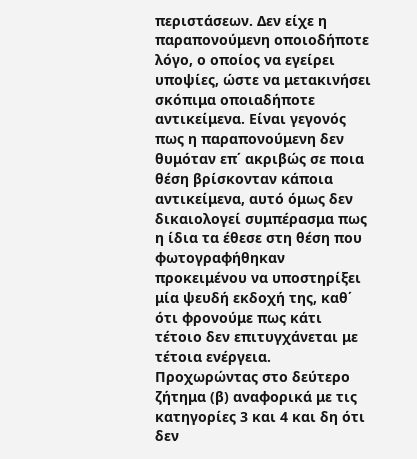περιστάσεων. Δεν είχε η παραπονούμενη οποιοδήποτε λόγο, ο οποίος να εγείρει υποψίες, ώστε να μετακινήσει σκόπιμα οποιαδήποτε αντικείμενα. Είναι γεγονός πως η παραπονούμενη δεν θυμόταν επ΄ ακριβώς σε ποια θέση βρίσκονταν κάποια αντικείμενα, αυτό όμως δεν δικαιολογεί συμπέρασμα πως η ίδια τα έθεσε στη θέση που φωτογραφήθηκαν προκειμένου να υποστηρίξει μία ψευδή εκδοχή της, καθ΄ ότι φρονούμε πως κάτι τέτοιο δεν επιτυγχάνεται με τέτοια ενέργεια. Προχωρώντας στο δεύτερο ζήτημα (β) αναφορικά με τις κατηγορίες 3 και 4 και δη ότι δεν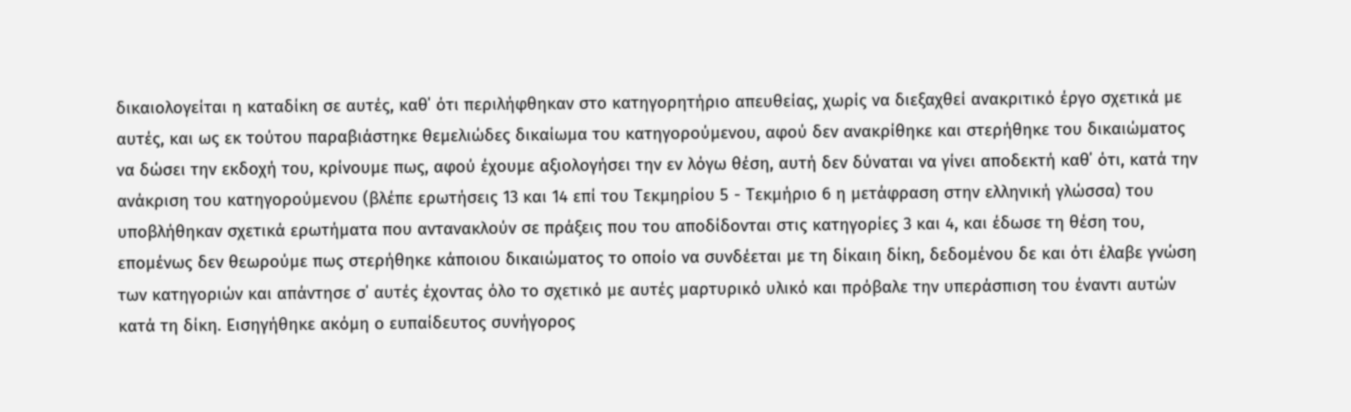δικαιολογείται η καταδίκη σε αυτές, καθ΄ ότι περιλήφθηκαν στο κατηγορητήριο απευθείας, χωρίς να διεξαχθεί ανακριτικό έργο σχετικά με αυτές, και ως εκ τούτου παραβιάστηκε θεμελιώδες δικαίωμα του κατηγορούμενου, αφού δεν ανακρίθηκε και στερήθηκε του δικαιώματος να δώσει την εκδοχή του, κρίνουμε πως, αφού έχουμε αξιολογήσει την εν λόγω θέση, αυτή δεν δύναται να γίνει αποδεκτή καθ΄ ότι, κατά την ανάκριση του κατηγορούμενου (βλέπε ερωτήσεις 13 και 14 επί του Τεκμηρίου 5 - Τεκμήριο 6 η μετάφραση στην ελληνική γλώσσα) του υποβλήθηκαν σχετικά ερωτήματα που αντανακλούν σε πράξεις που του αποδίδονται στις κατηγορίες 3 και 4, και έδωσε τη θέση του, επομένως δεν θεωρούμε πως στερήθηκε κάποιου δικαιώματος το οποίο να συνδέεται με τη δίκαιη δίκη, δεδομένου δε και ότι έλαβε γνώση των κατηγοριών και απάντησε σ΄ αυτές έχοντας όλο το σχετικό με αυτές μαρτυρικό υλικό και πρόβαλε την υπεράσπιση του έναντι αυτών κατά τη δίκη. Εισηγήθηκε ακόμη ο ευπαίδευτος συνήγορος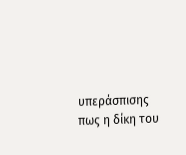υπεράσπισης πως η δίκη του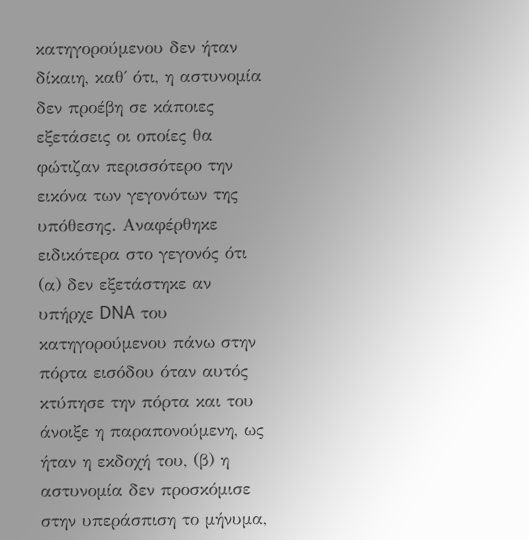κατηγορούμενου δεν ήταν δίκαιη, καθ΄ ότι, η αστυνομία δεν προέβη σε κάποιες εξετάσεις οι οποίες θα φώτιζαν περισσότερο την εικόνα των γεγονότων της υπόθεσης. Αναφέρθηκε ειδικότερα στο γεγονός ότι (α) δεν εξετάστηκε αν υπήρχε DNA του κατηγορούμενου πάνω στην πόρτα εισόδου όταν αυτός κτύπησε την πόρτα και του άνοιξε η παραπονούμενη, ως ήταν η εκδοχή του, (β) η αστυνομία δεν προσκόμισε στην υπεράσπιση το μήνυμα,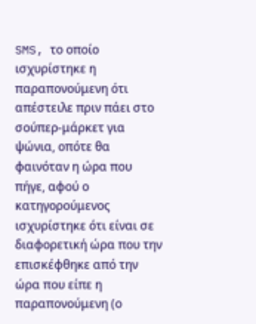SMS, το οποίο ισχυρίστηκε η παραπονούμενη ότι απέστειλε πριν πάει στο σούπερ-μάρκετ για ψώνια, οπότε θα φαινόταν η ώρα που πήγε, αφού ο κατηγορούμενος ισχυρίστηκε ότι είναι σε διαφορετική ώρα που την επισκέφθηκε από την ώρα που είπε η παραπονούμενη (ο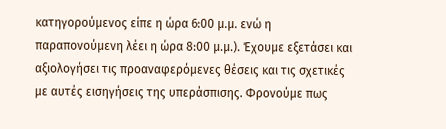κατηγορούμενος είπε η ώρα 6:00 μ.μ. ενώ η παραπονούμενη λέει η ώρα 8:00 μ.μ.). Έχουμε εξετάσει και αξιολογήσει τις προαναφερόμενες θέσεις και τις σχετικές με αυτές εισηγήσεις της υπεράσπισης. Φρονούμε πως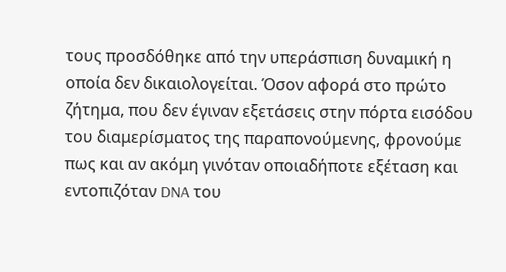τους προσδόθηκε από την υπεράσπιση δυναμική η οποία δεν δικαιολογείται. Όσον αφορά στο πρώτο ζήτημα, που δεν έγιναν εξετάσεις στην πόρτα εισόδου του διαμερίσματος της παραπονούμενης, φρονούμε πως και αν ακόμη γινόταν οποιαδήποτε εξέταση και εντοπιζόταν DNA του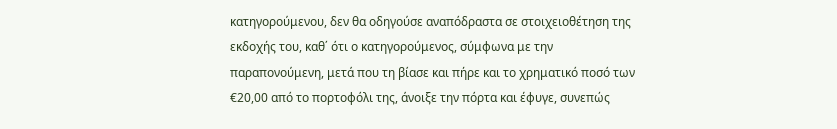κατηγορούμενου, δεν θα οδηγούσε αναπόδραστα σε στοιχειοθέτηση της εκδοχής του, καθ΄ ότι ο κατηγορούμενος, σύμφωνα με την παραπονούμενη, μετά που τη βίασε και πήρε και το χρηματικό ποσό των €20,00 από το πορτοφόλι της, άνοιξε την πόρτα και έφυγε, συνεπώς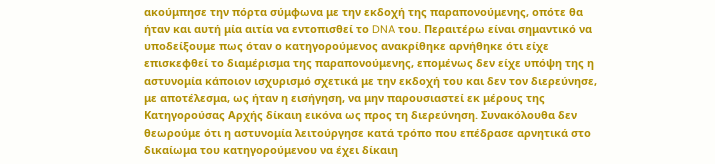ακούμπησε την πόρτα σύμφωνα με την εκδοχή της παραπονούμενης, οπότε θα ήταν και αυτή μία αιτία να εντοπισθεί το DNA του. Περαιτέρω είναι σημαντικό να υποδείξουμε πως όταν ο κατηγορούμενος ανακρίθηκε αρνήθηκε ότι είχε επισκεφθεί το διαμέρισμα της παραπονούμενης, επομένως δεν είχε υπόψη της η αστυνομία κάποιον ισχυρισμό σχετικά με την εκδοχή του και δεν τον διερεύνησε, με αποτέλεσμα, ως ήταν η εισήγηση, να μην παρουσιαστεί εκ μέρους της Κατηγορούσας Αρχής δίκαιη εικόνα ως προς τη διερεύνηση. Συνακόλουθα δεν θεωρούμε ότι η αστυνομία λειτούργησε κατά τρόπο που επέδρασε αρνητικά στο δικαίωμα του κατηγορούμενου να έχει δίκαιη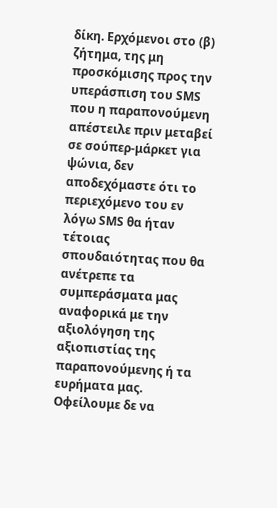δίκη. Ερχόμενοι στο (β) ζήτημα, της μη προσκόμισης προς την υπεράσπιση του SMS που η παραπονούμενη απέστειλε πριν μεταβεί σε σούπερ-μάρκετ για ψώνια, δεν αποδεχόμαστε ότι το περιεχόμενο του εν λόγω SMS θα ήταν τέτοιας σπουδαιότητας που θα ανέτρεπε τα συμπεράσματα μας αναφορικά με την αξιολόγηση της αξιοπιστίας της παραπονούμενης ή τα ευρήματα μας. Οφείλουμε δε να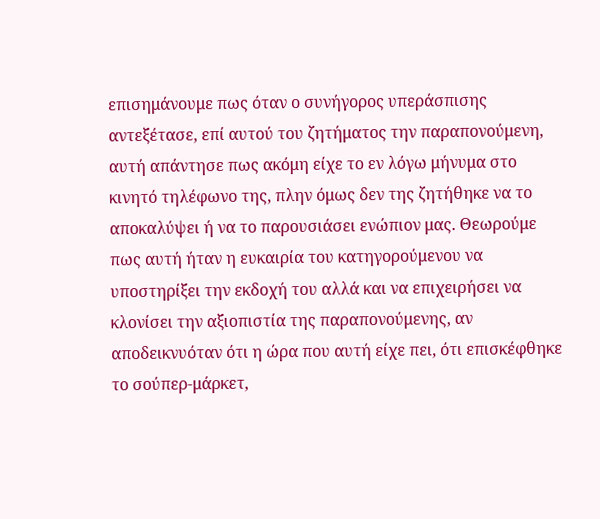επισημάνουμε πως όταν ο συνήγορος υπεράσπισης αντεξέτασε, επί αυτού του ζητήματος την παραπονούμενη, αυτή απάντησε πως ακόμη είχε το εν λόγω μήνυμα στο κινητό τηλέφωνο της, πλην όμως δεν της ζητήθηκε να το αποκαλύψει ή να το παρουσιάσει ενώπιον μας. Θεωρούμε πως αυτή ήταν η ευκαιρία του κατηγορούμενου να υποστηρίξει την εκδοχή του αλλά και να επιχειρήσει να κλονίσει την αξιοπιστία της παραπονούμενης, αν αποδεικνυόταν ότι η ώρα που αυτή είχε πει, ότι επισκέφθηκε το σούπερ-μάρκετ,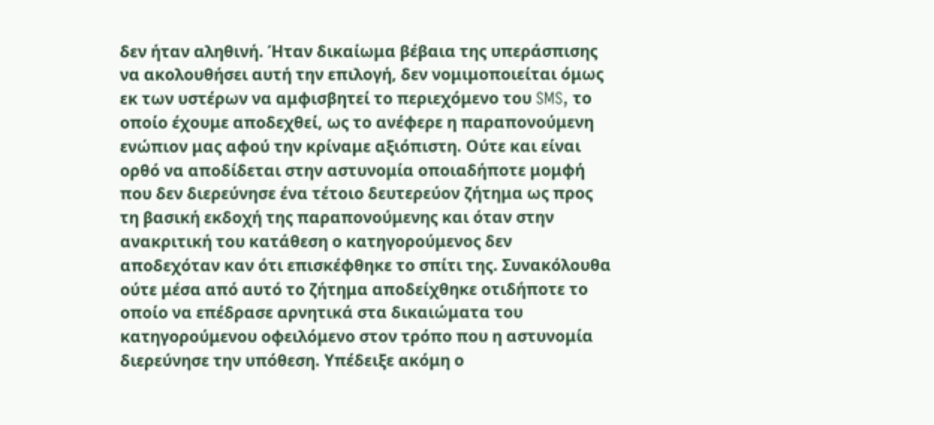δεν ήταν αληθινή. Ήταν δικαίωμα βέβαια της υπεράσπισης να ακολουθήσει αυτή την επιλογή, δεν νομιμοποιείται όμως εκ των υστέρων να αμφισβητεί το περιεχόμενο του SMS, το οποίο έχουμε αποδεχθεί, ως το ανέφερε η παραπονούμενη ενώπιον μας αφού την κρίναμε αξιόπιστη. Ούτε και είναι ορθό να αποδίδεται στην αστυνομία οποιαδήποτε μομφή που δεν διερεύνησε ένα τέτοιο δευτερεύον ζήτημα ως προς τη βασική εκδοχή της παραπονούμενης και όταν στην ανακριτική του κατάθεση ο κατηγορούμενος δεν αποδεχόταν καν ότι επισκέφθηκε το σπίτι της. Συνακόλουθα ούτε μέσα από αυτό το ζήτημα αποδείχθηκε οτιδήποτε το οποίο να επέδρασε αρνητικά στα δικαιώματα του κατηγορούμενου οφειλόμενο στον τρόπο που η αστυνομία διερεύνησε την υπόθεση. Υπέδειξε ακόμη ο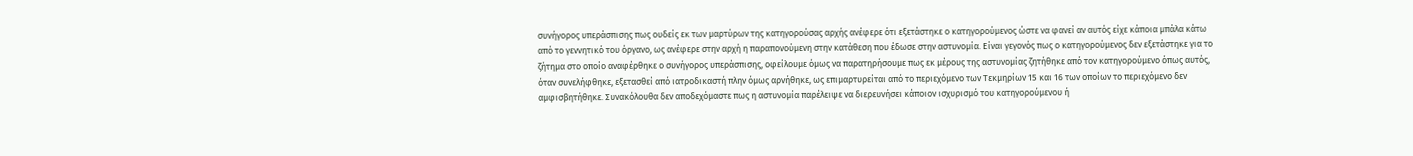συνήγορος υπεράσπισης πως ουδείς εκ των μαρτύρων της κατηγορούσας αρχής ανέφερε ότι εξετάστηκε ο κατηγορούμενος ώστε να φανεί αν αυτός είχε κάποια μπάλα κάτω από το γεννητικό του όργανο, ως ανέφερε στην αρχή η παραπονούμενη στην κατάθεση που έδωσε στην αστυνομία. Είναι γεγονός πως ο κατηγορούμενος δεν εξετάστηκε για το ζήτημα στο οποίο αναφέρθηκε ο συνήγορος υπεράσπισης, οφείλουμε όμως να παρατηρήσουμε πως εκ μέρους της αστυνομίας ζητήθηκε από τον κατηγορούμενο όπως αυτός, όταν συνελήφθηκε, εξετασθεί από ιατροδικαστή πλην όμως αρνήθηκε, ως επιμαρτυρείται από το περιεχόμενο των Τεκμηρίων 15 και 16 των οποίων το περιεχόμενο δεν αμφισβητήθηκε. Συνακόλουθα δεν αποδεχόμαστε πως η αστυνομία παρέλειψε να διερευνήσει κάποιον ισχυρισμό του κατηγορούμενου ή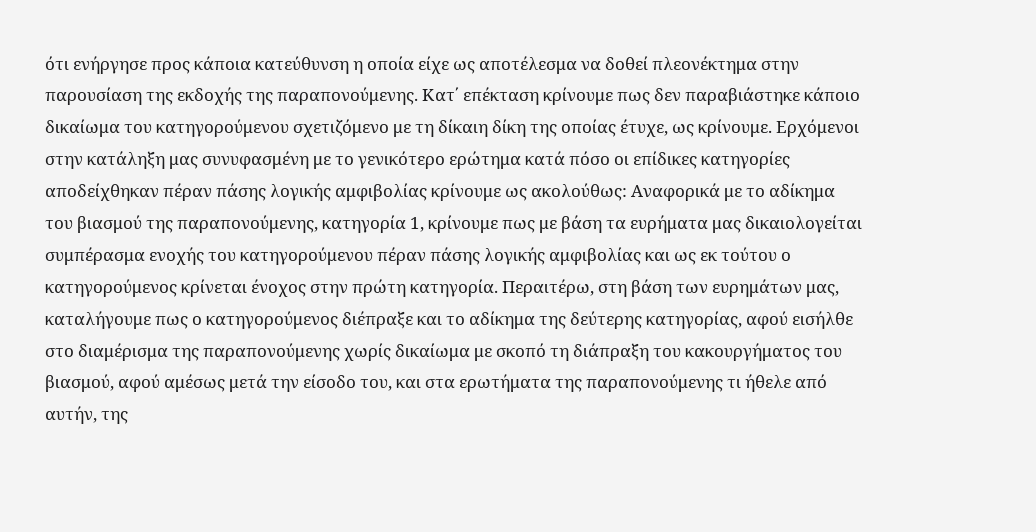ότι ενήργησε προς κάποια κατεύθυνση η οποία είχε ως αποτέλεσμα να δοθεί πλεονέκτημα στην παρουσίαση της εκδοχής της παραπονούμενης. Κατ΄ επέκταση κρίνουμε πως δεν παραβιάστηκε κάποιο δικαίωμα του κατηγορούμενου σχετιζόμενο με τη δίκαιη δίκη της οποίας έτυχε, ως κρίνουμε. Ερχόμενοι στην κατάληξη μας συνυφασμένη με το γενικότερο ερώτημα κατά πόσο οι επίδικες κατηγορίες αποδείχθηκαν πέραν πάσης λογικής αμφιβολίας κρίνουμε ως ακολούθως: Αναφορικά με το αδίκημα του βιασμού της παραπονούμενης, κατηγορία 1, κρίνουμε πως με βάση τα ευρήματα μας δικαιολογείται συμπέρασμα ενοχής του κατηγορούμενου πέραν πάσης λογικής αμφιβολίας και ως εκ τούτου ο κατηγορούμενος κρίνεται ένοχος στην πρώτη κατηγορία. Περαιτέρω, στη βάση των ευρημάτων μας, καταλήγουμε πως ο κατηγορούμενος διέπραξε και το αδίκημα της δεύτερης κατηγορίας, αφού εισήλθε στο διαμέρισμα της παραπονούμενης χωρίς δικαίωμα με σκοπό τη διάπραξη του κακουργήματος του βιασμού, αφού αμέσως μετά την είσοδο του, και στα ερωτήματα της παραπονούμενης τι ήθελε από αυτήν, της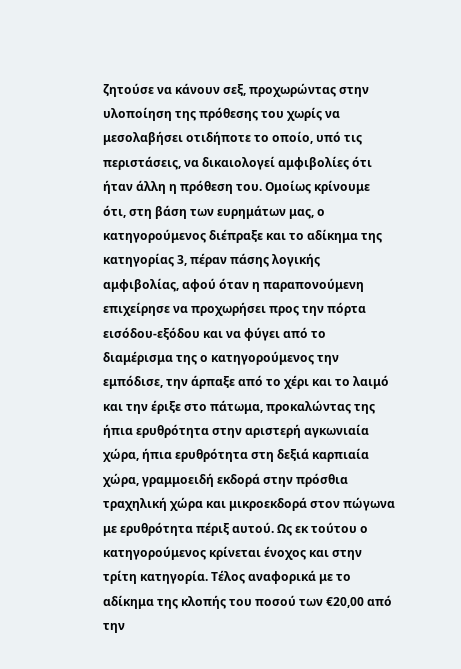ζητούσε να κάνουν σεξ, προχωρώντας στην υλοποίηση της πρόθεσης του χωρίς να μεσολαβήσει οτιδήποτε το οποίο, υπό τις περιστάσεις, να δικαιολογεί αμφιβολίες ότι ήταν άλλη η πρόθεση του. Ομοίως κρίνουμε ότι, στη βάση των ευρημάτων μας, ο κατηγορούμενος διέπραξε και το αδίκημα της κατηγορίας 3, πέραν πάσης λογικής αμφιβολίας, αφού όταν η παραπονούμενη επιχείρησε να προχωρήσει προς την πόρτα εισόδου-εξόδου και να φύγει από το διαμέρισμα της ο κατηγορούμενος την εμπόδισε, την άρπαξε από το χέρι και το λαιμό και την έριξε στο πάτωμα, προκαλώντας της ήπια ερυθρότητα στην αριστερή αγκωνιαία χώρα, ήπια ερυθρότητα στη δεξιά καρπιαία χώρα, γραμμοειδή εκδορά στην πρόσθια τραχηλική χώρα και μικροεκδορά στον πώγωνα με ερυθρότητα πέριξ αυτού. Ως εκ τούτου ο κατηγορούμενος κρίνεται ένοχος και στην τρίτη κατηγορία. Τέλος αναφορικά με το αδίκημα της κλοπής του ποσού των €20,00 από την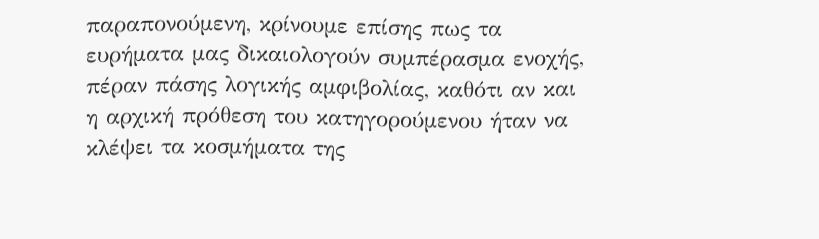παραπονούμενη, κρίνουμε επίσης πως τα ευρήματα μας δικαιολογούν συμπέρασμα ενοχής, πέραν πάσης λογικής αμφιβολίας, καθότι αν και η αρχική πρόθεση του κατηγορούμενου ήταν να κλέψει τα κοσμήματα της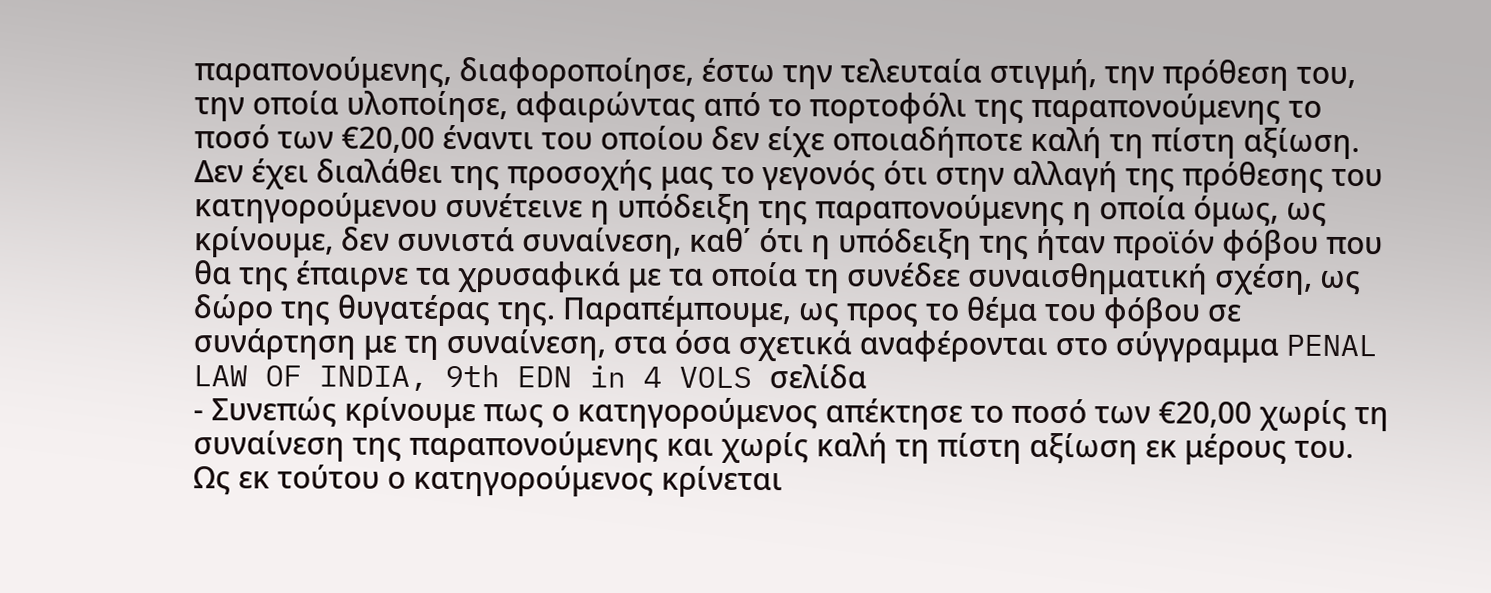παραπονούμενης, διαφοροποίησε, έστω την τελευταία στιγμή, την πρόθεση του, την οποία υλοποίησε, αφαιρώντας από το πορτοφόλι της παραπονούμενης το ποσό των €20,00 έναντι του οποίου δεν είχε οποιαδήποτε καλή τη πίστη αξίωση. Δεν έχει διαλάθει της προσοχής μας το γεγονός ότι στην αλλαγή της πρόθεσης του κατηγορούμενου συνέτεινε η υπόδειξη της παραπονούμενης η οποία όμως, ως κρίνουμε, δεν συνιστά συναίνεση, καθ΄ ότι η υπόδειξη της ήταν προϊόν φόβου που θα της έπαιρνε τα χρυσαφικά με τα οποία τη συνέδεε συναισθηματική σχέση, ως δώρο της θυγατέρας της. Παραπέμπουμε, ως προς το θέμα του φόβου σε συνάρτηση με τη συναίνεση, στα όσα σχετικά αναφέρονται στο σύγγραμμα PENAL LAW OF INDIA, 9th EDN in 4 VOLS σελίδα
- Συνεπώς κρίνουμε πως ο κατηγορούμενος απέκτησε το ποσό των €20,00 χωρίς τη συναίνεση της παραπονούμενης και χωρίς καλή τη πίστη αξίωση εκ μέρους του. Ως εκ τούτου ο κατηγορούμενος κρίνεται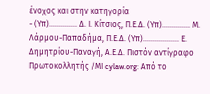ένοχος και στην κατηγορία
- (Υπ).............. Δ. Ι. Κίτσιος, Π.Ε.Δ. (Υπ).............. Μ. Λάρμου-Παπαδήμα, Π.Ε.Δ. (Υπ).................. Ε. Δημητρίου-Παναγή, Α.Ε.Δ. Πιστόν αντίγραφο Πρωτοκολλητής /ΜΙ cylaw.org: Από το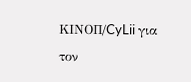ΚΙΝOΠ/CyLii για τον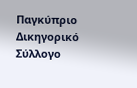Παγκύπριο Δικηγορικό Σύλλογο